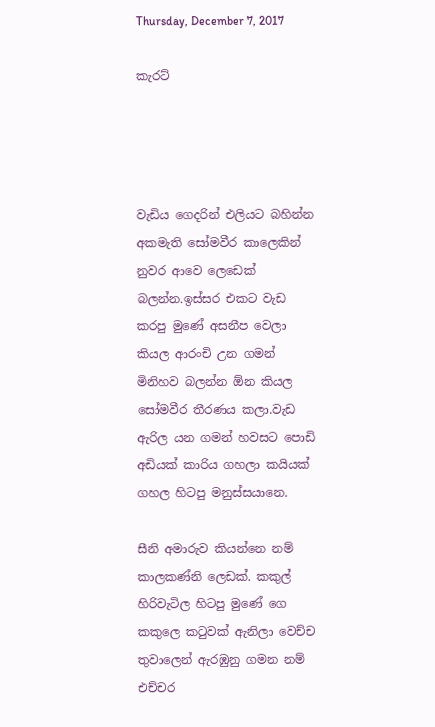Thursday, December 7, 2017

කැරට්




වැඩිය ගෙදරින් එලියට බහින්න අකමැති සෝමවීර කාලෙකින් නුවර ආවෙ ලෙඩෙක් බලන්න.ඉස්සර එකට වැඩ කරපු මුණේ අසනීප වෙලා කියල ආරංචි උන ගමන් මිනිහව බලන්න ඕන කියල සෝමවීර තීරණය කලා.වැඩ ඇරිල යන ගමන් හවසට පොඩි අඩියක් කාරිය ගහලා කයියක් ගහල හිටපු මනුස්සයානෙ.

සීනි අමාරුව කියන්නෙ නම් කාලකණ්නි ලෙඩක්. කකුල් හිරිවැටිල හිටපු මුණේ ගෙ කකුලෙ කටුවක් ඇනිලා වෙච්ච තුවාලෙන් ඇරඹුනු ගමන නම් එච්චර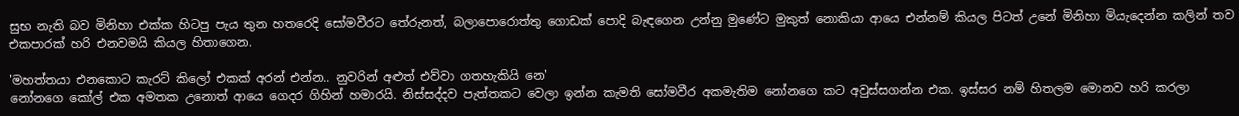සුභ නැති බව මිනිහා එක්ක හිටපු පැය තුන හතරෙදි සෝමවීරට තේරුනත්, බලාපොරොත්තු ගොඩක් පොදි බැඳගෙන උන්නු මුණේට මුකුත් නොකියා ආයෙ එන්නම් කියල පිටත් උනේ මිනිහා මියැදෙන්න කලින් තව එකපාරක් හරි එනවමයි කියල හිතාගෙන.

'මහත්තයා එනකොට කැරට් කිලෝ එකක් අරන් එන්න.. නුවරින් අළුත් එව්වා ගතහැකියි නෙ'
නෝනගෙ කෝල් එක අමතක උනොත් ආයෙ ගෙදර ගිහින් හමාරයි. නිස්සද්දව පැත්තකට වෙලා ඉන්න කැමති සෝමවීර අකමැතිම නෝනගෙ කට අවුස්සගන්න එක. ඉස්සර නම් හිතලම මොනව හරි කරලා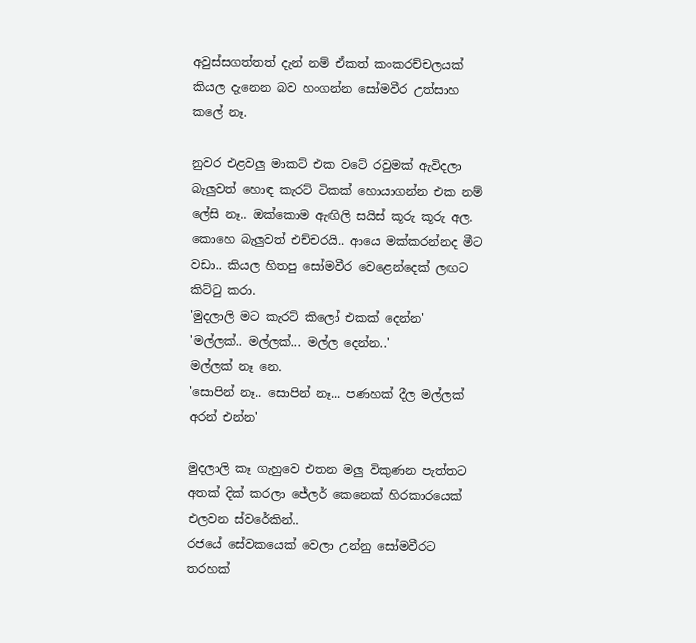අවුස්සගත්තත් දැන් නම් ඒකත් කංකරච්චලයක් කියල දැනෙන බව හංගන්න සෝමවීර උත්සාහ කලේ නෑ.

නුවර එළවලු මාකට් එක වටේ රවුමක් ඇවිදලා බැලුවත් හොඳ කැරට් ටිකක් හොයාගන්න එක නම් ලේසි නෑ.. ඔක්කොම ඇඟිලි සයිස් කූරු කූරු අල. කොහෙ බැලුවත් එච්චරයි.. ආයෙ මක්කරන්නද මීට වඩා.. කියල හිතපු සෝමවීර වෙළෙන්දෙක් ලඟට කිට්ටු කරා.
'මුදලාලි මට කැරට් කිලෝ එකක් දෙන්න'
'මල්ලක්.. මල්ලක්... මල්ල දෙන්න..'
මල්ලක් නෑ නෙ.
'සොපින් නෑ.. සොපින් නෑ... පණහක් දීල මල්ලක් අරන් එන්න'

මුදලාලි කෑ ගැහුවෙ එතන මලු විකුණන පැත්තට අතක් දික් කරලා ජේලර් කෙනෙක් හිරකාරයෙක් එලවන ස්වරේකින්..
රජයේ සේවකයෙක් වෙලා උන්නු සෝමවීරට තරහක්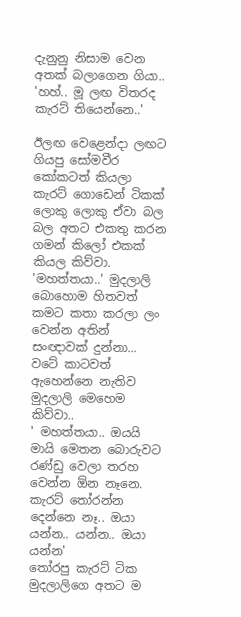දැනුනු නිසාම වෙන අතක් බලාගෙන ගියා..
'හහ්.. මූ ලඟ විතරද කැරට් තියෙන්නෙ..'

ඊලඟ වෙළෙන්දා ලඟට ගියපු සෝමවීර කෝකටත් කියලා කැරට් ගොඩෙන් ටිකක් ලොකු ලොකු ඒවා බල බල අතට එකතු කරන ගමන් කිලෝ එකක් කියල කිව්වා.
'මහත්තයා..' මුදලාලි බොහොම හිතවත් කමට කතා කරලා ලං වෙන්න අතින් සංඥාවක් දුන්නා...
වටේ කාටවත් ඇහෙන්නෙ නැතිව මුදලාලි මෙහෙම කිව්වා..
' මහත්තයා.. ඔයයි මායි මෙතන බොරුවට රණ්ඩු වෙලා තරහ වෙන්න ඕන නෑනෙ. කැරට් තෝරන්න දෙන්නෙ නෑ.. ඔයා යන්න.. යන්න.. ඔයා යන්න'
තෝරපු කැරට් ටික මුදලාලිගෙ අතට ම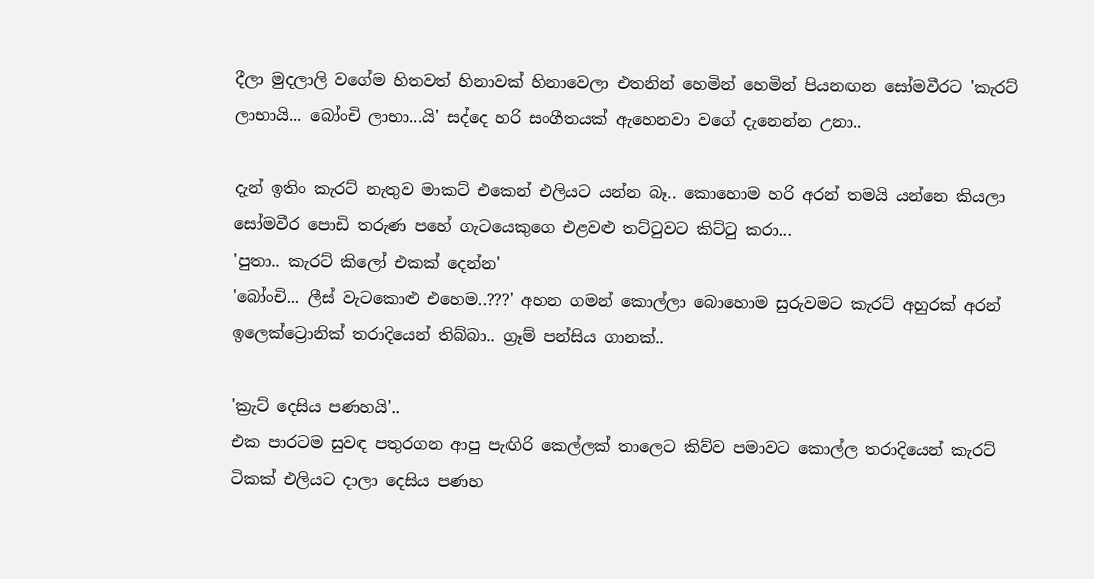දීලා මුදලාලි වගේම හිතවත් හිනාවක් හිනාවෙලා එතනින් හෙමින් හෙමින් පියනඟන සෝමවීරට 'කැරට් ලාභායි... බෝංචි ලාභා...යි' සද්දෙ හරි සංගීතයක් ඇහෙනවා වගේ දැනෙන්න උනා..

දැන් ඉතිං කැරට් නැතුව මාකට් එකෙන් එලියට යන්න බෑ.. කොහොම හරි අරන් තමයි යන්නෙ කියලා සෝමවීර පොඩි තරුණ පහේ ගැටයෙකුගෙ එළවළු තට්ටුවට කිට්ටු කරා...
'පුතා.. කැරට් කිලෝ එකක් දෙන්න'
'බෝංචි... ලීස් වැටකොළු එහෙම..???' අහන ගමන් කොල්ලා බොහොම සුරුවමට කැරට් අහුරක් අරන් ඉලෙක්ට්‍රොනික් තරාදියෙන් තිබ්බා.. ග්‍රෑම් පන්සිය ගානක්..

'ක්‍රැට් දෙසිය පණහයි'..
එක පාරටම සුවඳ පතුරගන ආපු පැඟිරි කෙල්ලක් තාලෙට කිව්ව පමාවට කොල්ල තරාදියෙන් කැරට් ටිකක් එලියට දාලා දෙසිය පණහ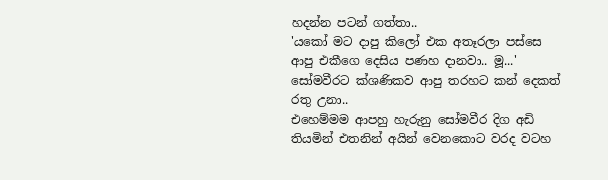හදන්න පටන් ගත්තා..
'යකෝ මට දාපු කිලෝ එක අතෑරලා පස්සෙ ආපු එකීගෙ දෙසිය පණහ දානවා.. මූ...'
සෝමවීරට ක්ශණිකව ආපු තරහට කන් දෙකත් රතු උනා..
එහෙම්මම ආපහු හැරුනු සෝමවීර දිග අඩි තියමින් එතනින් අයින් වෙනකොට වරද වටහ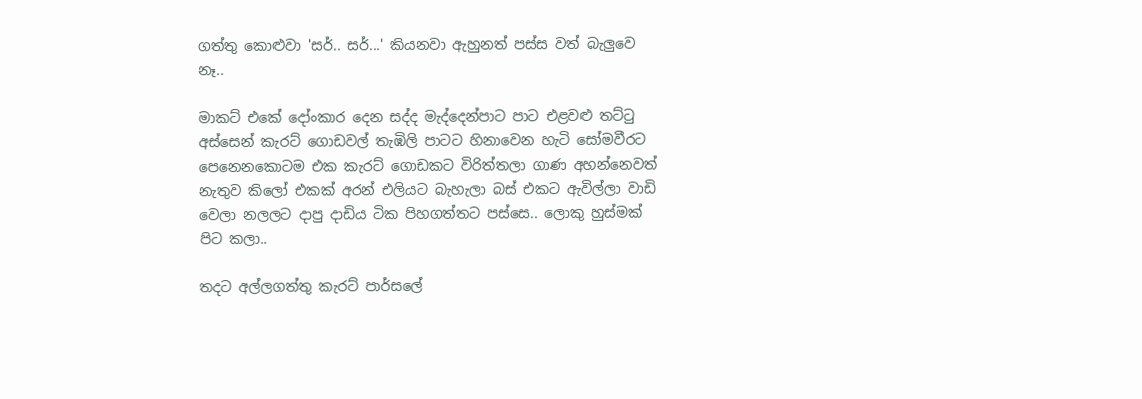ගත්තු කොළුවා 'සර්.. සර්...' කියනවා ඇහුනත් පස්ස වත් බැලුවෙ නෑ..

මාකට් එකේ දෝංකාර දෙන සද්ද මැද්දෙන්පාට පාට එළවළු තට්ටු අස්සෙන් කැරට් ගොඩවල් තැඹිලි පාටට හිනාවෙන හැටි සෝමවීරට පෙනෙනකොටම එක කැරට් ගොඩකට විරිත්තලා ගාණ අහන්නෙවත් නැතුව කිලෝ එකක් අරන් එලියට බැහැලා බස් එකට ඇවිල්ලා වාඩි වෙලා නලලට දාපු දාඩිය ටික පිහගත්තට පස්සෙ.. ලොකු හුස්මක් පිට කලා..

තදට අල්ලගත්තු කැරට් පාර්සලේ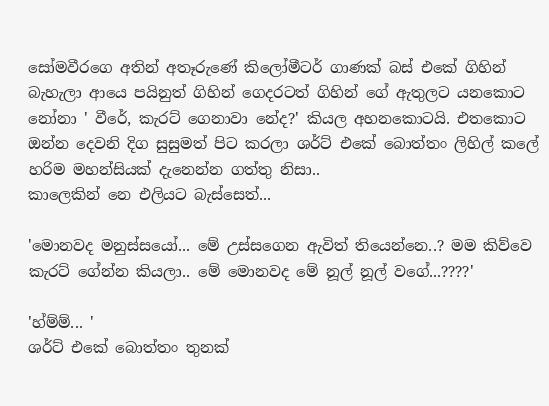සෝමවීරගෙ අතින් අතෑරුණේ කිලෝමීටර් ගාණක් බස් එකේ ගිහින් බැහැලා ආයෙ පයිනුත් ගිහින් ගෙදරටත් ගිහින් ගේ ඇතුලට යනකොට නෝනා ' වීරේ, කැරට් ගෙනාවා නේද?' කියල අහනකොටයි. එතකොට ඔන්න දෙවනි දිග සුසුමත් පිට කරලා ශර්ට් එකේ බොත්තං ලිහිල් කලේ හරිම මහන්සියක් දැනෙන්න ගත්තු නිසා..
කාලෙකින් නෙ එලියට බැස්සෙත්...

'මොනවද මනුස්සයෝ... මේ උස්සගෙන ඇවිත් තියෙන්නෙ..? මම කිව්වෙ කැරට් ගේන්න කියලා.. මේ මොනවද මේ නූල් නූල් වගේ...????'

'හ්ම්ම්... '
ශර්ට් එකේ බොත්තං තුනක්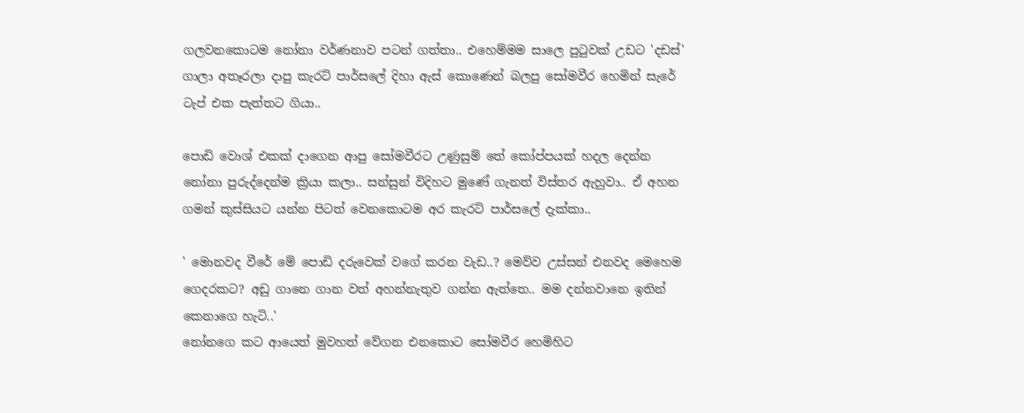ගලවනකොටම නෝනා වර්ණනාව පටන් ගත්තා.. එහෙම්මම සාලෙ පුටුවක් උඩට 'දඩස්' ගාලා අතෑරලා දාපු කැරට් පාර්සලේ දිහා ඇස් කොණෙන් බලපු සෝමවීර හෙමින් සැරේ ටැප් එක පැත්තට ගියා..

පොඩි වොශ් එකක් දාගෙන ආපු සෝමවීරට උණුසුම් තේ කෝප්පයක් හදල දෙන්න නෝනා පුරුද්දෙන්ම ක්‍රියා කලා.. සන්සුන් විදිහට මුණේ ගැනත් විස්තර ඇහුවා.. ඒ අහන ගමන් කුස්සියට යන්න පිටත් වෙනකොටම අර කැරට් පාර්සලේ දැක්කා..

' මොනවද වීරේ මේ පොඩි දරුවෙක් වගේ කරන වැඩ..? මෙව්ව උස්සන් එනවද මෙහෙම ගෙදරකට? අඩු ගානෙ ගාන වත් අහන්නැතුව ගන්න ඇත්තෙ.. මම දන්නවානෙ ඉතින් කෙනාගෙ හැටි..'
නෝනගෙ කට ආයෙත් මුවහත් වේගන එනකොට සෝමවීර හෙමිහිට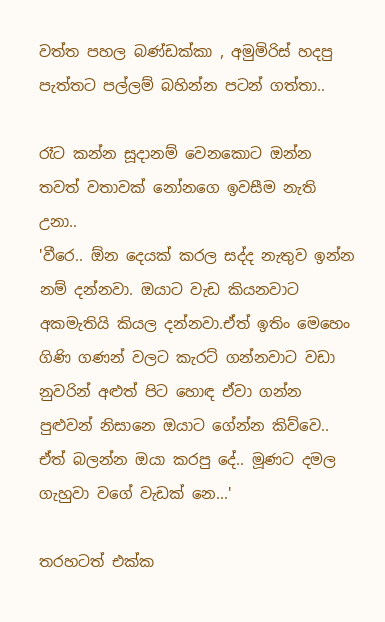වත්ත පහල බණ්ඩක්කා , අමුමිරිස් හදපු පැත්තට පල්ලම් බහින්න පටන් ගත්තා..

රෑට කන්න සූදානම් වෙනකොට ඔන්න තවත් වතාවක් නෝනගෙ ඉවසීම නැති උනා..
'වීරෙ.. ඕන දෙයක් කරල සද්ද නැතුව ඉන්න නම් දන්නවා. ඔයාට වැඩ කියනවාට අකමැතියි කියල දන්නවා.ඒත් ඉතිං මෙහෙං ගිණි ගණන් වලට කැරට් ගන්නවාට වඩා නුවරින් අළුත් පිට හොඳ ඒවා ගන්න පුළුවන් නිසානෙ ඔයාට ගේන්න කිව්වෙ.. ඒත් බලන්න ඔයා කරපු දේ.. මූණට දමල ගැහුවා වගේ වැඩක් නෙ...'

තරහටත් එක්ක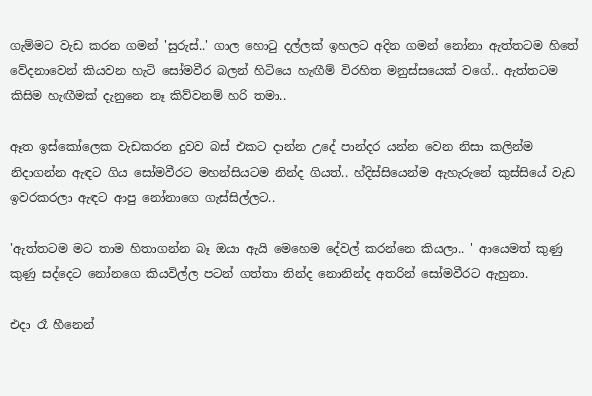ගැම්මට වැඩ කරන ගමන් 'සුරුස්..' ගාල හොටු දල්ලක් ඉහලට අදින ගමන් නෝනා ඇත්තටම හිතේ වේදනාවෙන් කියවන හැටි සෝමවීර බලන් හිටියෙ හැඟීම් විරහිත මනුස්සයෙක් වගේ.. ඇත්තටම කිසිම හැඟීමක් දැනුනෙ නෑ කිව්වනම් හරි තමා..

ඈත ඉස්කෝලෙක වැඩකරන දුවව බස් එකට දාන්න උදේ පාන්දර යන්න වෙන නිසා කලින්ම නිදාගන්න ඇඳට ගිය සෝමවීරට මහන්සියටම නින්ද ගියත්.. හ්දිස්සියෙන්ම ඇහැරුනේ කුස්සියේ වැඩ ඉවරකරලා ඇඳට ආපු නෝනාගෙ ගැස්සිල්ලට..

'ඇත්තටම මට තාම හිතාගන්න බෑ ඔයා ඇයි මෙහෙම දේවල් කරන්නෙ කියලා.. ' ආයෙමත් කුණු කුණු සද්දෙට නෝනගෙ කියවිල්ල පටන් ගත්තා නින්ද නොනින්ද අතරින් සෝමවීරට ඇහුනා.

එදා රෑ හීනෙන්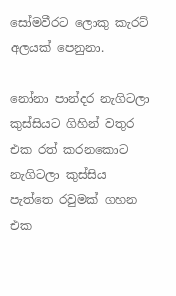සෝමවීරට ලොකු කැරට් අලයක් පෙනුනා.

නෝනා පාන්දර නැගිටලා කුස්සියට ගිහින් වතුර එක රත් කරනකොට නැගිටලා කුස්සිය පැත්තෙ රවුමක් ගහන එක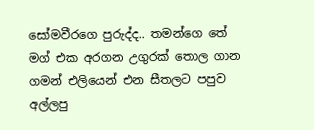සෝමවීරගෙ පුරුද්ද.. තමන්ගෙ තේ මග් එක අරගන උගුරක් තොල ගාන ගමන් එලියෙන් එන සීතලට පපුව අල්ලපු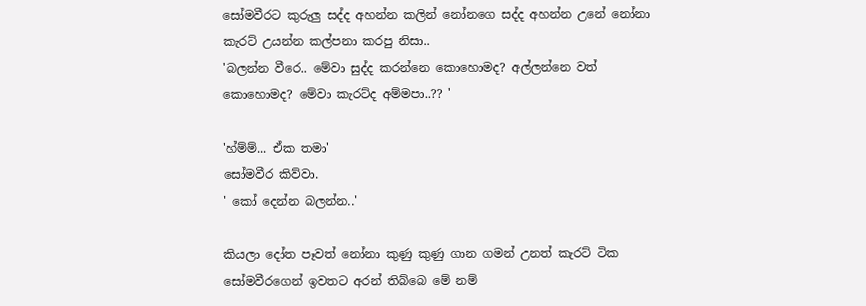සෝමවීරට කුරුලු සද්ද අහන්න කලින් නෝනගෙ සද්ද අහන්න උනේ නෝනා කැරට් උයන්න කල්පනා කරපු නිසා..
'බලන්න වීරෙ.. මේවා සුද්ද කරන්නෙ කොහොමද? අල්ලන්නෙ වත් කොහොමද? මේවා කැරට්ද අම්මපා..?? '

'හ්ම්ම්... ඒක තමා'
සෝමවීර කිව්වා.
' කෝ දෙන්න බලන්න..'

කියලා දෝත පෑවත් නෝනා කුණු කුණු ගාන ගමන් උනත් කැරට් ටික සෝමවීරගෙන් ඉවතට අරන් තිබ්බෙ මේ නම්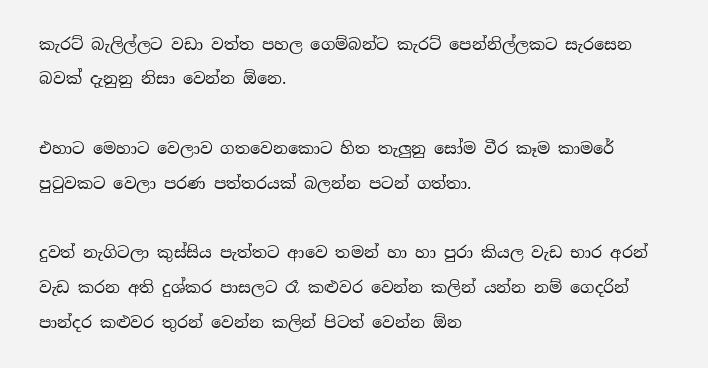කැරට් බැලිල්ලට වඩා වත්ත පහල ගෙම්බන්ට කැරට් පෙන්නිල්ලකට සැරසෙන බවක් දැනුනු නිසා වෙන්න ඕනෙ.

එහාට මෙහාට වෙලාව ගතවෙනකොට හිත තැලුනු සෝම වීර කෑම කාමරේ පුටුවකට වෙලා පරණ පත්තරයක් බලන්න පටන් ගත්තා.

දුවත් නැගිටලා කුස්සිය පැත්තට ආවෙ තමන් හා හා පුරා කියල වැඩ භාර අරන් වැඩ කරන අති දුශ්කර පාසලට රෑ කළුවර වෙන්න කලින් යන්න නම් ගෙදරින් පාන්දර කළුවර තුරන් වෙන්න කලින් පිටත් වෙන්න ඕන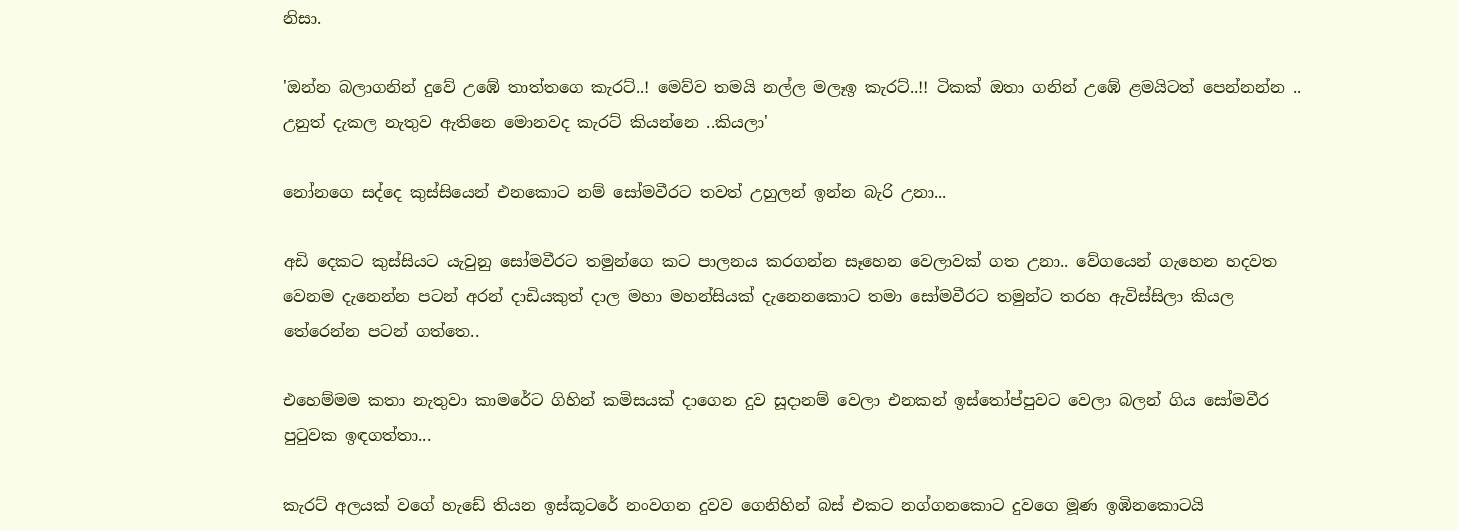නිසා.

'ඔන්න බලාගනින් දුවේ උඹේ තාත්තගෙ කැරට්..! මෙව්ව තමයි නල්ල මලෑඉ කැරට්..!! ටිකක් ඔතා ගනින් උඹේ ළමයිටත් පෙන්නන්න .. උනුත් දැකල නැතුව ඇතිනෙ මොනවද කැරට් කියන්නෙ ..කියලා'

නෝනගෙ සද්දෙ කුස්සියෙන් එනකොට නම් සෝමවීරට තවත් උහුලන් ඉන්න බැරි උනා...

අඩි දෙකට කුස්සියට යැවුනු සෝමවීරට තමුන්ගෙ කට පාලනය කරගන්න සෑහෙන වෙලාවක් ගත උනා.. වේගයෙන් ගැහෙන හදවත වෙනම දැනෙන්න පටන් අරන් දාඩියකුත් දාල මහා මහන්සියක් දැනෙනකොට තමා සෝමවීරට තමුන්ට තරහ ඇවිස්සිලා කියල තේරෙන්න පටන් ගත්තෙ..

එහෙම්මම කතා නැතුවා කාමරේට ගිහින් කමිසයක් දාගෙන දුව සූදානම් වෙලා එනකන් ඉස්තෝප්පුවට වෙලා බලන් ගිය සෝමවීර පුටුවක ඉඳගත්තා...

කැරට් අලයක් වගේ හැඩේ තියන ඉස්කූටරේ නංවගන දුවව ගෙනිහින් බස් එකට නග්ගනකොට දුවගෙ මූණ ඉඹිනකොටයි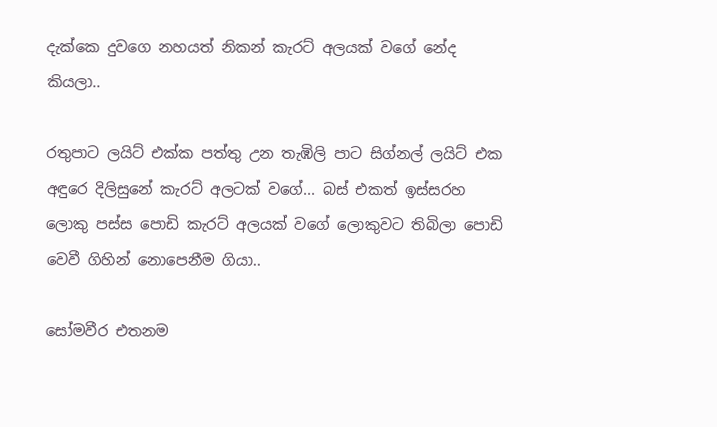දැක්කෙ දුවගෙ නහයත් නිකන් කැරට් අලයක් වගේ නේද කියලා..

රතුපාට ලයිට් එක්ක පත්තු උන තැඹිලි පාට සිග්නල් ලයිට් එක අඳුරෙ දිලිසුනේ කැරට් අලටක් වගේ... බස් එකත් ඉස්සරහ ලොකු පස්ස පොඩි කැරට් අලයක් වගේ ලොකුවට තිබිලා පොඩි වෙවී ගිහින් නොපෙනීම ගියා..

සෝමවීර එතනම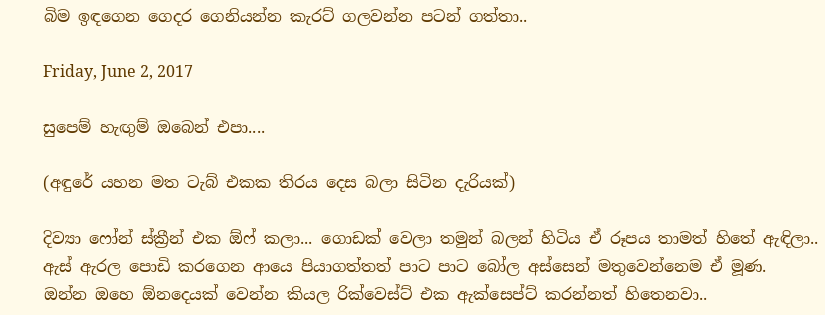බිම ඉඳගෙන ගෙදර ගෙනියන්න කැරට් ගලවන්න පටන් ගත්තා..

Friday, June 2, 2017

සුපෙම් හැඟුම් ඔබෙන් එපා....

(අඳුරේ යහන මත ටැබ් එකක තිරය දෙස බලා සිටින දැරියක්)

දිව්‍යා ෆෝන් ස්ක්‍රීන් එක ඕෆ් කලා... ගොඩක් වෙලා තමුන් බලන් හිටිය ඒ රූපය තාමත් හිතේ ඇඳිලා.. ඇස් ඇරල පොඩි කරගෙන ආයෙ පියාගත්තත් පාට පාට බෝල අස්සෙන් මතුවෙන්නෙම ඒ මූණ.
ඔන්න ඔහෙ ඕනදෙයක් වෙන්න කියල රික්වෙස්ට් එක ඇක්සෙප්ට් කරන්නත් හිතෙනවා..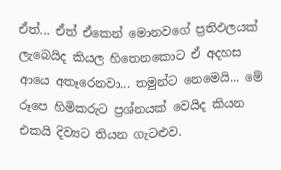ඒත්... ඒත් ඒකෙන් මොනවගේ ප්‍රතිඵලයක් ලැබෙයිද කියල හිතෙනකොට ඒ අදහස ආයෙ අතෑරෙනවා... තමුන්ට නෙමෙයි... මේ රූපෙ හිමිකරුට ප්‍රශ්නයක් වෙයිද කියන එකයි දිව්‍යට තියන ගැටළුව.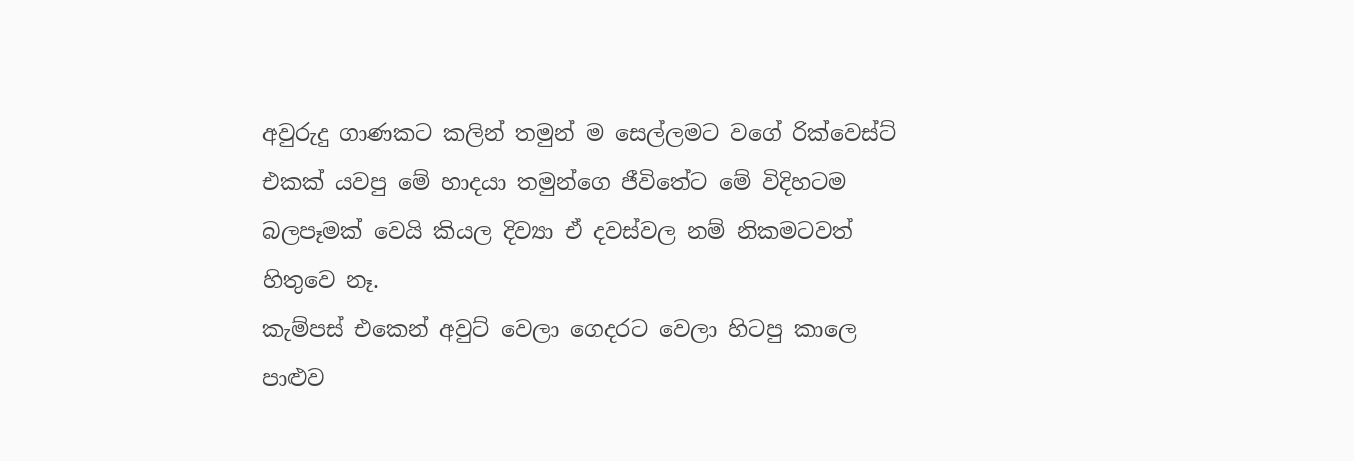අවුරුදු ගාණකට කලින් තමුන් ම සෙල්ලමට වගේ රික්වෙස්ට් එකක් යවපු මේ හාදයා තමුන්ගෙ ජීවිතේට මේ විදිහටම බලපෑමක් වෙයි කියල දිව්‍යා ඒ දවස්වල නම් නිකමටවත් හිතුවෙ නෑ.
කැම්පස් එකෙන් අවුට් වෙලා ගෙදරට වෙලා හිටපු කාලෙ පාළුව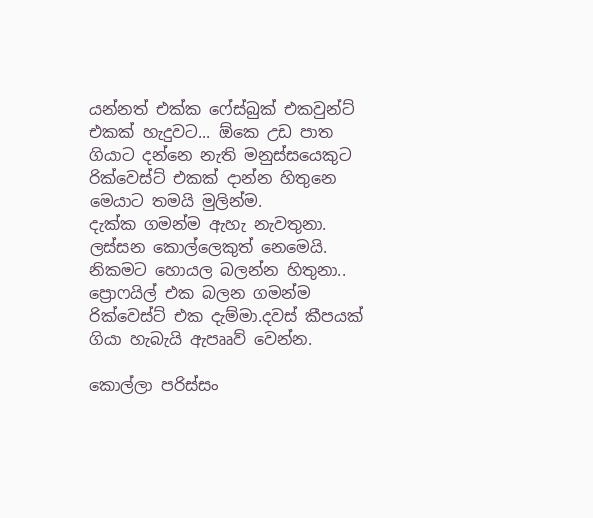යන්නත් එක්ක ෆේස්බුක් එකවුන්ට් එකක් හැදුවට... ඕකෙ උඩ පාත ගියාට දන්නෙ නැති මනුස්සයෙකුට රික්වෙස්ට් එකක් දාන්න හිතුනෙ මෙයාට තමයි මුලින්ම.
දැක්ක ගමන්ම ඇහැ නැවතුනා.
ලස්සන කොල්ලෙකුත් නෙමෙයි.
නිකමට හොයල බලන්න හිතුනා..
ප්‍රොෆයිල් එක බලන ගමන්ම රික්වෙස්ට් එක දැම්මා.දවස් කීපයක් ගියා හැබැයි ඇපෲව් වෙන්න.

කොල්ලා පරිස්සං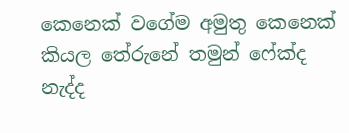කෙනෙක් වගේම අමුතු කෙනෙක් කියල තේරුනේ තමුන් ෆේක්ද නැද්ද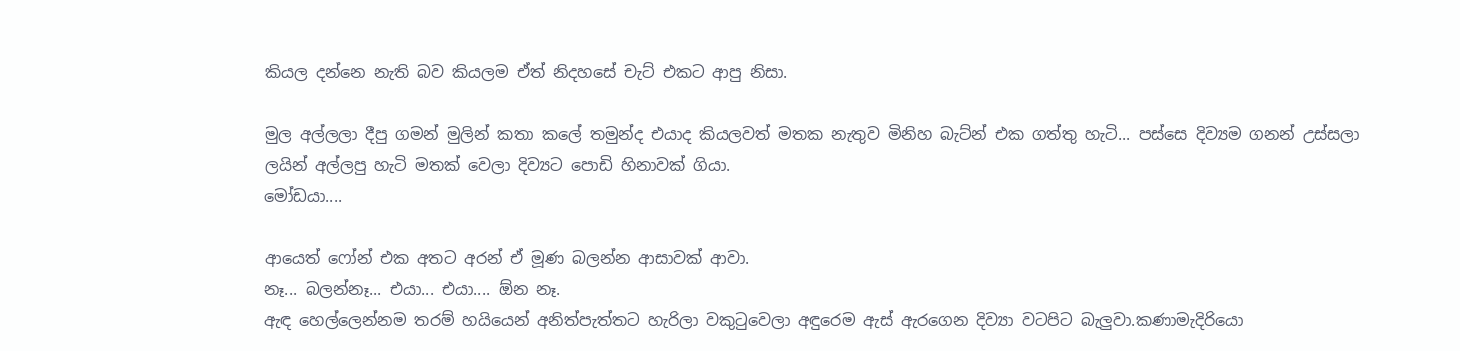කියල දන්නෙ නැති බව කියලම ඒත් නිදහසේ චැට් එකට ආපු නිසා.

මුල අල්ලලා දීපු ගමන් මුලින් කතා කලේ තමුන්ද එයාද කියලවත් මතක නැතුව මිනිහ බැට්න් එක ගත්තු හැටි... පස්සෙ දිව්‍යම ගනන් උස්සලා ලයින් අල්ලපු හැටි මතක් වෙලා දිව්‍යට පොඩි හිනාවක් ගියා.
මෝඩයා....

ආයෙත් ෆෝන් එක අතට අරන් ඒ මූණ බලන්න ආසාවක් ආවා.
නෑ... බලන්නෑ... එයා... එයා.... ඕන නෑ.
ඇඳ හෙල්ලෙන්නම තරම් හයියෙන් අනිත්පැත්තට හැරිලා වකුටුවෙලා අඳුරෙම ඇස් ඇරගෙන දිව්‍යා වටපිට බැලුවා.කණාමැදිරියො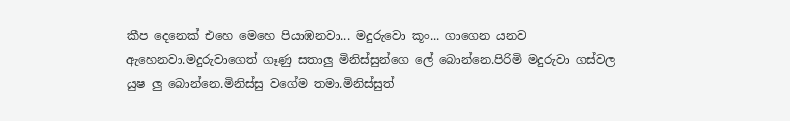කීප දෙනෙක් එහෙ මෙහෙ පියාඹනවා... මදුරුවො කූං... ගාගෙන යනව ඇහෙනවා.මදුරුවාගෙත් ගෑණු සතාලු මිනිස්සුන්ගෙ ලේ බොන්නෙ.පිරිමි මදුරුවා ගස්වල යුෂ ලු බොන්නෙ.මිනිස්සු වගේම තමා.මිනිස්සුත්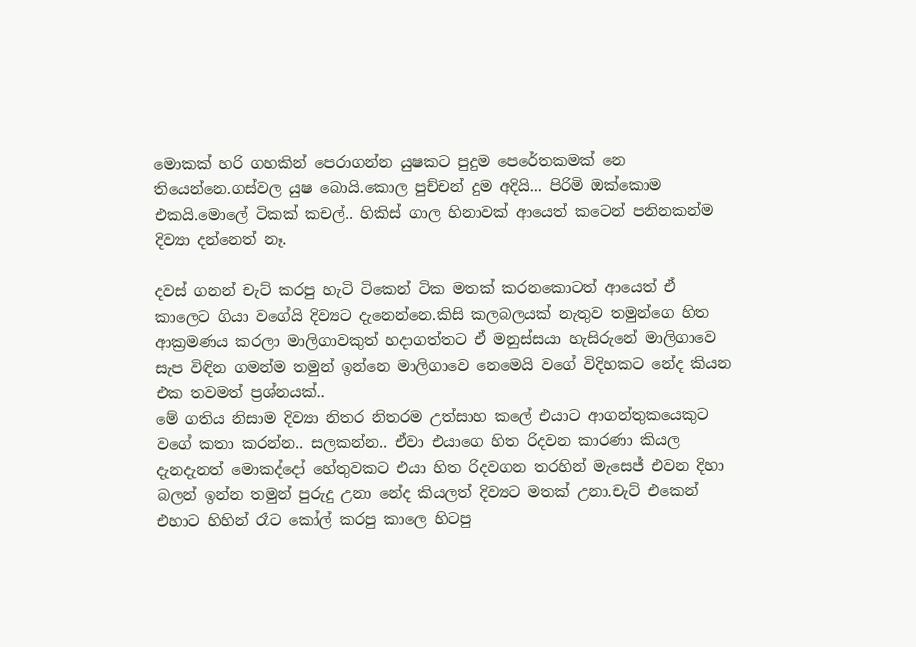මොකක් හරි ගහකින් පෙරාගන්න යුෂකට පුදුම පෙරේතකමක් නෙ තියෙන්නෙ.ගස්වල යුෂ බොයි.කොල පුච්චන් දුම අදියි... පිරිමි ඔක්කොම එකයි.මොලේ ටිකක් කචල්.. හිකිස් ගාල හිනාවක් ආයෙත් කටෙන් පනිනකන්ම දිව්‍යා දන්නෙත් නෑ.

දවස් ගනන් චැට් කරපු හැටි ටිකෙන් ටික මතක් කරනකොටත් ආයෙත් ඒ කාලෙට ගියා වගේයි දිව්‍යට දැනෙන්නෙ.කිසි කලබලයක් නැතුව තමුන්ගෙ හිත ආක්‍රමණය කරලා මාලිගාවකුත් හදාගත්තට ඒ මනුස්සයා හැසිරුනේ මාලිගාවෙ සැප විඳින ගමන්ම තමුන් ඉන්නෙ මාලිගාවෙ නෙමෙයි වගේ විදිහකට නේද කියන එක තවමත් ප්‍රශ්නයක්..
මේ ගතිය නිසාම දිව්‍යා නිතර නිතරම උත්සාහ කලේ එයාට ආගන්තුකයෙකුට වගේ කතා කරන්න.. සලකන්න.. ඒවා එයාගෙ හිත රිදවන කාරණා කියල දැනදැනත් මොකද්දෝ හේතුවකට එයා හිත රිදවගන තරහින් මැසෙජ් එවන දිහා බලන් ඉන්න තමුන් පුරුදු උනා නේද කියලත් දිව්‍යට මතක් උනා.චැට් එකෙන් එහාට හිහින් රෑට කෝල් කරපු කාලෙ හිටපු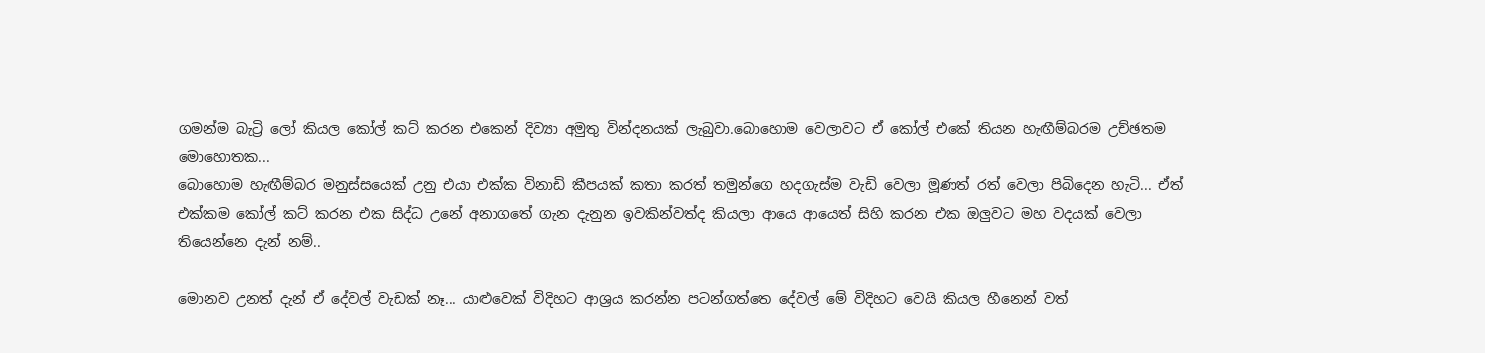ගමන්ම බැට්‍රි ලෝ කියල කෝල් කට් කරන එකෙන් දිව්‍යා අමුතු වින්දනයක් ලැබුවා.බොහොම වෙලාවට ඒ කෝල් එකේ තියන හැඟීම්බරම උච්ඡතම මොහොතක...
බොහොම හැඟීම්බර මනුස්සයෙක් උනු එයා එක්ක විනාඩි කීපයක් කතා කරත් තමුන්ගෙ හදගැස්ම වැඩි වෙලා මූණත් රත් වෙලා පිබිදෙන හැටි... ඒත් එක්කම කෝල් කට් කරන එක සිද්ධ උනේ අනාගතේ ගැන දැනුන ඉවකින්වත්ද කියලා ආයෙ ආයෙත් සිහි කරන එක ඔලුවට මහ වදයක් වෙලා තියෙන්නෙ දැන් නම්..

මොනව උනත් දැන් ඒ දේවල් වැඩක් නෑ... යාළුවෙක් විදිහට ආශ්‍රය කරන්න පටන්ගත්තෙ දේවල් මේ විදිහට වෙයි කියල හීනෙන් වත්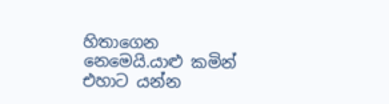හිතාගෙන නෙමෙයි.යාළු කමින් එහාට යන්න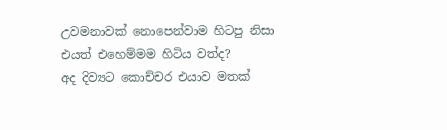උවමනාවක් නොපෙන්වාම හිටපු නිසා එයත් එහෙම්මම හිටිය වත්ද?
අද දිව්‍යට කොච්චර එයාව මතක්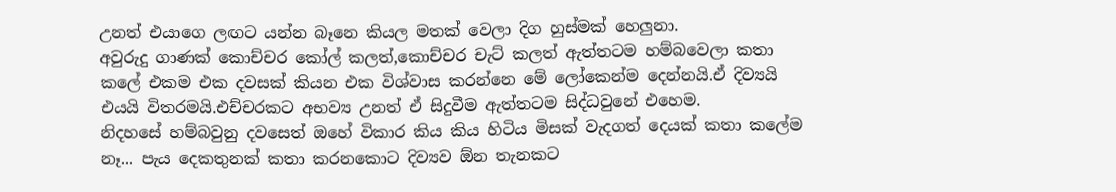උනත් එයාගෙ ලඟට යන්න බෑනෙ කියල මතක් වෙලා දිග හුස්මක් හෙලුනා.
අවුරුදු ගාණක් කොච්චර කෝල් කලත්,කොච්චර චැට් කලත් ඇත්තටම හම්බවෙලා කතා කලේ එකම එක දවසක් කියන එක විශ්වාස කරන්නෙ මේ ලෝකෙන්ම දෙන්නයි.ඒ දිව්‍යයි එයයි විතරමයි.එච්චරකට අභව්‍ය උනත් ඒ සිදුවීම ඇත්තටම සිද්ධවුනේ එහෙම.
නිදහසේ හම්බවුනු දවසෙත් ඔහේ විකාර කිය කිය හිටිය මිසක් වැදගත් දෙයක් කතා කලේම නෑ... පැය දෙකතුනක් කතා කරනකොට දිව්‍යව ඕන තැනකට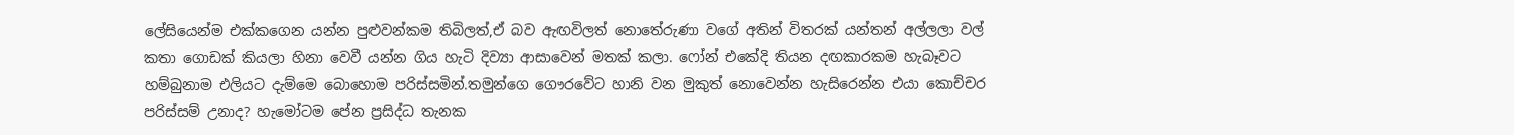ලේසියෙන්ම එක්කගෙන යන්න පුළුවන්කම තිබිලත්,ඒ බව ඇඟවිලත් නොතේරුණා වගේ අතින් විතරක් යන්තන් අල්ලලා වල් කතා ගොඩක් කියලා හිනා වෙවී යන්න ගිය හැටි දිව්‍යා ආසාවෙන් මතක් කලා. ෆෝන් එකේදි තියන දඟකාරකම හැබෑවට හම්බුනාම එලියට දැම්මෙ බොහොම පරිස්සමින්.තමුන්ගෙ ගෞරවේට හානි වන මුකුත් නොවෙන්න හැසිරෙන්න එයා කොච්චර පරිස්සම් උනාද? හැමෝටම පේන ප්‍රසිද්ධ තැනක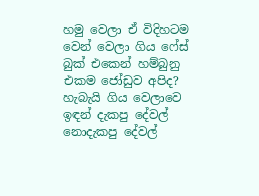හමු වෙලා ඒ විදිහටම වෙන් වෙලා ගිය ෆේස් බුක් එකෙන් හම්බුනු එකම ජෝඩුව අපිද?
හැබැයි ගිය වෙලාවෙ ඉඳන් දැකපු දේවල් නොදැකපු දේවල්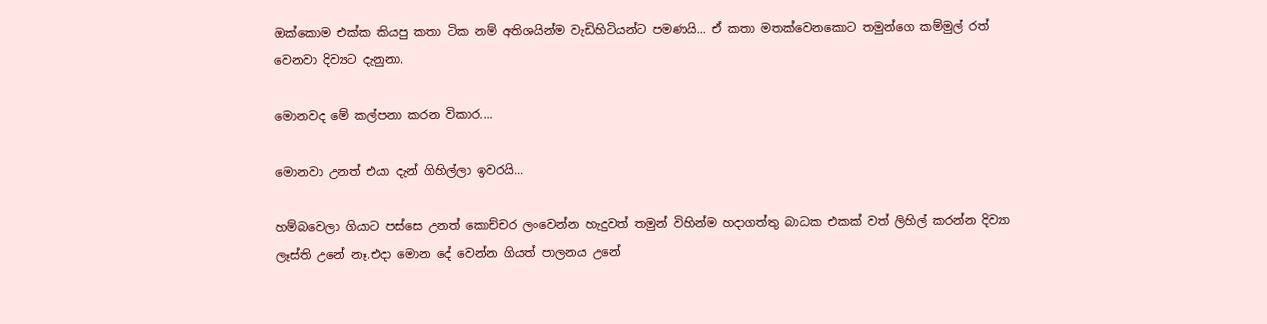ඔක්කොම එක්ක කියපු කතා ටික නම් අතිශයින්ම වැඩිහිටියන්ට පමණයි... ඒ කතා මතක්වෙනකොට තමුන්ගෙ කම්මුල් රත් වෙනවා දිව්‍යට දැනුනා.

මොනවද මේ කල්පනා කරන විකාර....

මොනවා උනත් එයා දැන් ගිහිල්ලා ඉවරයි...

හම්බවෙලා ගියාට පස්සෙ උනත් කොච්චර ලංවෙන්න හැදුවත් තමුන් විහින්ම හදාගත්තු බාධක එකක් වත් ලිහිල් කරන්න දිව්‍යා ලෑස්ති උනේ නෑ.එදා මොන දේ වෙන්න ගියත් පාලනය උනේ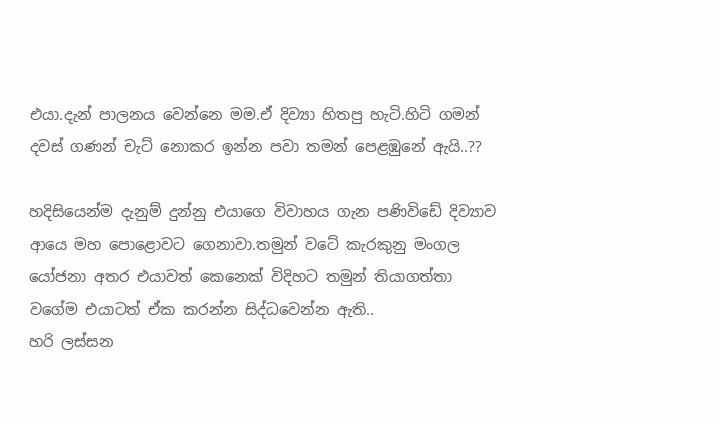එයා.දැන් පාලනය වෙන්නෙ මම.ඒ දිව්‍යා හිතපු හැටි.හිටි ගමන් දවස් ගණන් චැට් නොකර ඉන්න පවා තමන් පෙළඹුනේ ඇයි..??

හදිසියෙන්ම දැනුම් දුන්නු එයාගෙ විවාහය ගැන පණිවිඩේ දිව්‍යාව ආයෙ මහ පොළොවට ගෙනාවා.තමුන් වටේ කැරකුනු මංගල යෝජනා අතර එයාවත් කෙනෙක් විදිහට තමුන් තියාගත්තා වගේම එයාටත් ඒක කරන්න සිද්ධවෙන්න ඇති..
හරි ලස්සන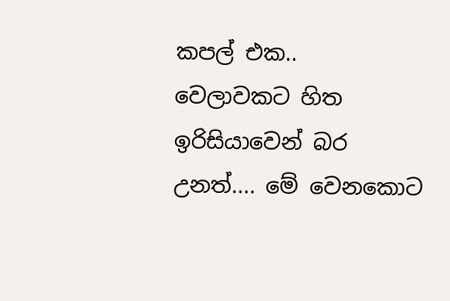කපල් එක..
වෙලාවකට හිත ඉරිසියාවෙන් බර උනත්.... මේ වෙනකොට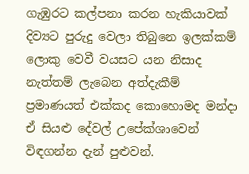ගැඹුරට කල්පනා කරන හැකියාවක් දිව්‍යට පුරුදු වෙලා තිබුනෙ ඉලක්කම් ලොකු වෙවී වයසට යන නිසාද නැත්තම් ලැබෙන අත්දැකීම් ප්‍රමාණයත් එක්කද කොහොමද මන්දා ඒ සියළු දේවල් උපේක්ශාවෙන් විඳගන්න දැන් පුළුවන්.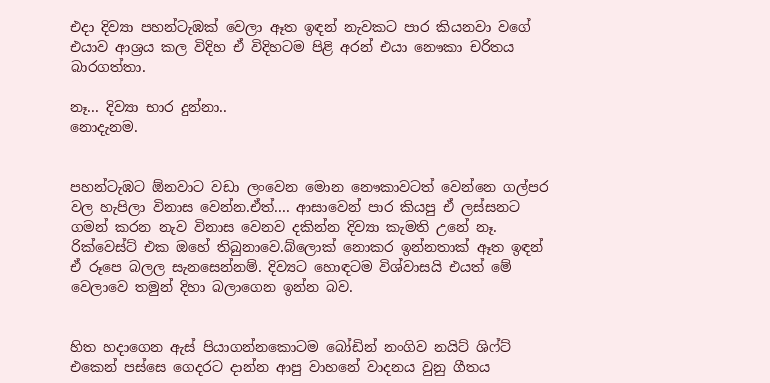එදා දිව්‍යා පහන්ටැඹක් වෙලා ඈත ඉඳන් නැවකට පාර කියනවා වගේ එයාව ආශ්‍රය කල විදිහ ඒ විදිහටම පිළි අරන් එයා නෞකා චරිතය බාරගත්තා.

නෑ... දිව්‍යා භාර දුන්නා..
නොදැනම.


පහන්ටැඹට ඕනවාට වඩා ලංවෙන මොන නෞකාවටත් වෙන්නෙ ගල්පර වල හැපිලා විනාස වෙන්න.ඒත්.... ආසාවෙන් පාර කියපු ඒ ලස්සනට ගමන් කරන නැව විනාස වෙනව දකින්න දිව්‍යා කැමති උනේ නෑ.
රික්වෙස්ට් එක ඔහේ තිබුනාවෙ.බ්ලොක් නොකර ඉන්නතාක් ඈත ඉඳන් ඒ රූපෙ බලල සැනසෙන්නම්. දිව්‍යට හොඳටම විශ්වාසයි එයත් මේ වෙලාවෙ තමුන් දිහා බලාගෙන ඉන්න බව.


හිත හදාගෙන ඇස් පියාගන්නකොටම බෝඩින් නංගිව නයිට් ශිෆ්ට් එකෙන් පස්සෙ ගෙදරට දාන්න ආපු වාහනේ වාදනය වුනු ගීතය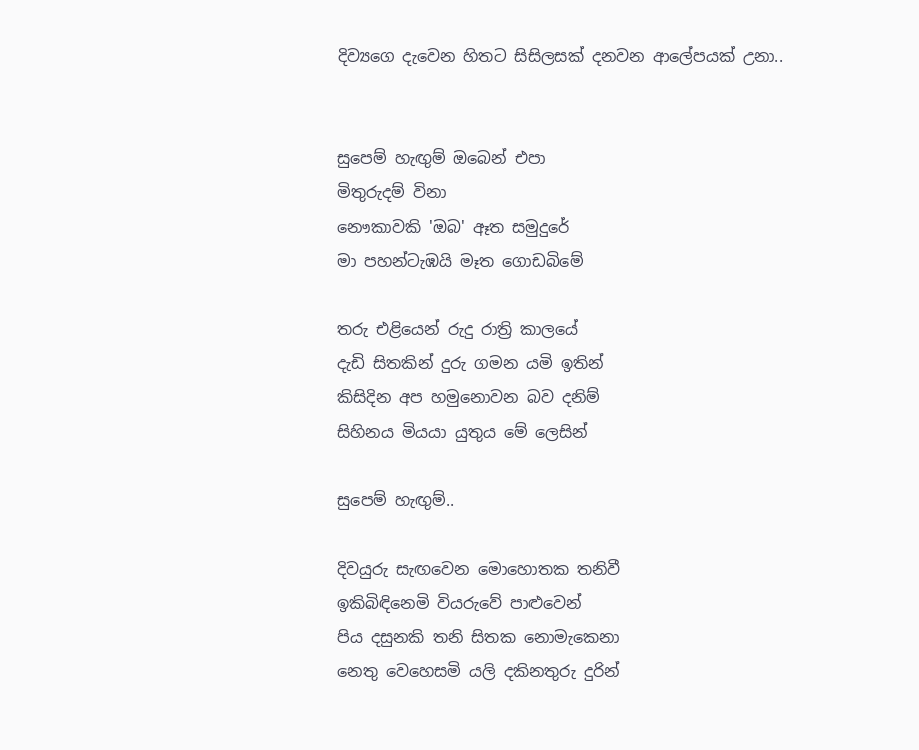දිව්‍යගෙ දැවෙන හිතට සිසිලසක් දනවන ආලේපයක් උනා..


සුපෙම් හැඟුම් ඔබෙන් එපා
මිතුරුදම් විනා
නෞකාවකි 'ඔබ' ඈත සමුදුරේ
මා පහන්ටැඹයි මෑත ගොඩබිමේ

තරු එළියෙන් රුදු රාත්‍රි කාලයේ
දැඩි සිතකින් දුරු ගමන යමි ඉතින්
කිසිදින අප හමුනොවන බව දනිම්
සිහිනය මියයා යුතුය මේ ලෙසින්

සුපෙම් හැඟුම්..

දිවයුරු සැඟවෙන මොහොතක තනිවී
ඉකිබිඳිනෙමි වියරුවේ පාළුවෙන්
පිය දසුනකි තනි සිතක නොමැකෙනා
නෙතු වෙහෙසමි යලි දකිනතුරු දුරින්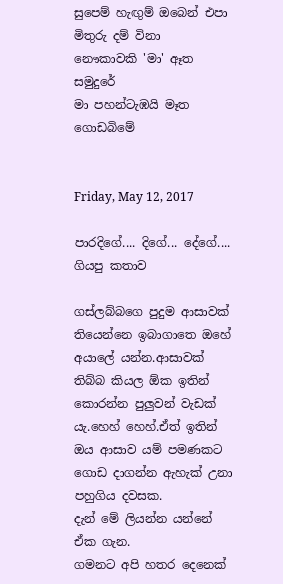සුපෙම් හැඟුම් ඔබෙන් එපා
මිතුරු දම් විනා
නෞකාවකි 'මා' ඈත සමුදුරේ
මා පහන්ටැඹයි මෑත ගොඩබිමේ


Friday, May 12, 2017

පාරදිගේ.... දිගේ... දේගේ.... ගියපු කතාව

ගස්ලබ්බගෙ පුදුම ආසාවක් තියෙන්නෙ ඉබාගාතෙ ඔහේ අයාලේ යන්න.ආසාවක් තිබ්බ කියල ඕක ඉතින් කොරන්න පුලුවන් වැඩක් යැ.හෙහ් හෙහ්.ඒත් ඉතින් ඔය ආසාව යම් පමණකට ගොඩ දාගන්න ඇහැක් උනා පහුගිය දවසක.
දැන් මේ ලියන්න යන්නේ ඒක ගැන.
ගමනට අපි හතර දෙනෙක්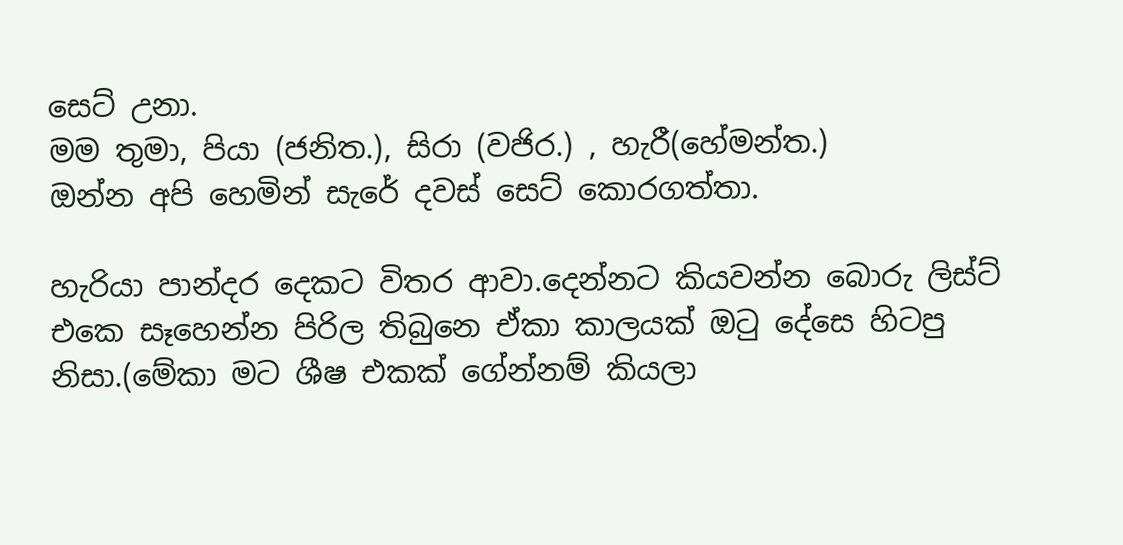සෙට් උනා.
මම තුමා, පියා (ජනිත.), සිරා (වජිර.) , හැරී(හේමන්ත.)
ඔන්න අපි හෙමින් සැරේ දවස් සෙට් කොරගත්තා.

හැරියා පාන්දර දෙකට විතර ආවා.දෙන්නට කියවන්න බොරු ලිස්ට් එකෙ සෑහෙන්න පිරිල තිබුනෙ ඒකා කාලයක් ඔටු දේසෙ හිටපු නිසා.(මේකා මට ශීෂ එකක් ගේන්නම් කියලා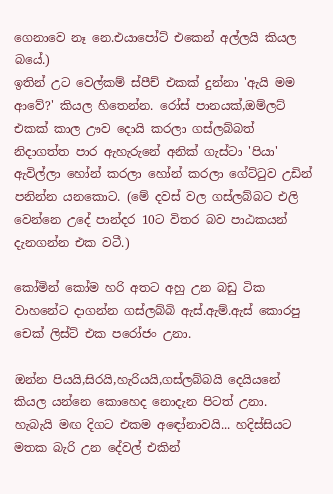ගෙනාවෙ නෑ නෙ.එයාපෝට් එකෙන් අල්ලයි කියල බයේ.)
ඉතින් උට වෙල්කම් ස්පීච් එකක් දුන්නා 'ඇයි මම ආවේ?' කියල හිතෙන්න. රෝස් පානයක්,ඔම්ලට් එකක් කාල ඌව දොයි කරලා ගස්ලබ්බත් නිදාගත්ත පාර ඇහැරුනේ අනික් ගැස්ටා 'පියා' ඇවිල්ලා හෝන් කරලා හෝන් කරලා ගේට්ටුව උඩින් පනින්න යනකොට. (මේ දවස් වල ගස්ලබ්බට එලි වෙන්නෙ උදේ පාන්දර 10ට විතර බව පාඨකයන් දැනගන්න එක වටී.)

කෝමින් කෝම හරි අතට අහු උන බඩු ටික වාහනේට දාගන්න ගස්ලබ්බි ඇස්.ඇම්.ඇස් කොරපු චෙක් ලිස්ට් එක පරෝජං උනා.

ඔන්න පියයි,සිරයි,හැරියයි,ගස්ලබ්බයි දෙයියනේ කියල යන්නෙ කොහෙද නොදැන පිටත් උනා.
හැබැයි මඟ දිගට එකම අඳෝනාවයි... හදිස්සියට මතක බැරි උන දේවල් එකින්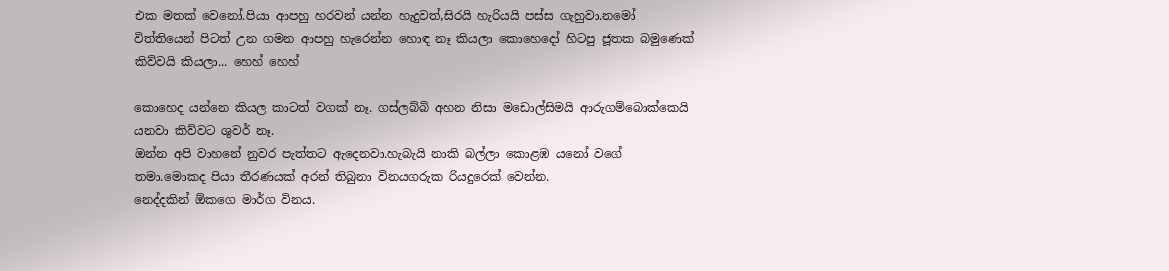එක මතක් වෙනෝ.පියා ආපහු හරවන් යන්න හැදුවත්,සිරයි හැරියයි පස්ස ගැහුවා.නමෝ විත්තියෙන් පිටත් උන ගමන ආපහු හැරෙන්න හොඳ නෑ කියලා කොහෙදෝ හිටපු ජූතක බමුණෙක් කිව්වයි කියලා... හෙහ් හෙහ්

කොහෙද යන්නෙ කියල කාටත් වගක් නෑ. ගස්ලබ්බි අහන නිසා මඩොල්සිමයි ආරුගම්බොක්කෙයි යනවා කිව්වට ශුවර් නෑ.
ඔන්න අපි වාහනේ නුවර පැත්තට ඇදෙනවා.හැබැයි නාකි බල්ලා කොළඹ යනෝ වගේ තමා.මොකද පියා තීරණයක් අරන් තිබුනා විනයගරුක රියදුරෙක් වෙන්න.
නෙද්දකින් ඕකගෙ මාර්ග විනය.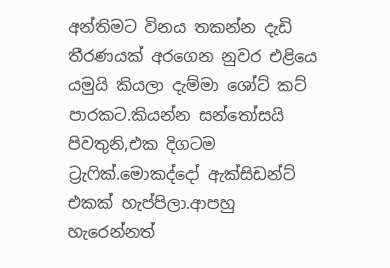අන්තිමට විනය තකන්න දැඩි තීරණයක් අරගෙන නුවර එළියෙ යමුයි කියලා දැම්මා ශෝට් කට් පාරකට.කියන්න සන්තෝසයි පිවතුනි,එක දිගටම ට්‍රැෆික්.මොකද්දෝ ඇක්සිඩන්ට් එකක් හැප්පිලා.ආපහු හැරෙන්නත්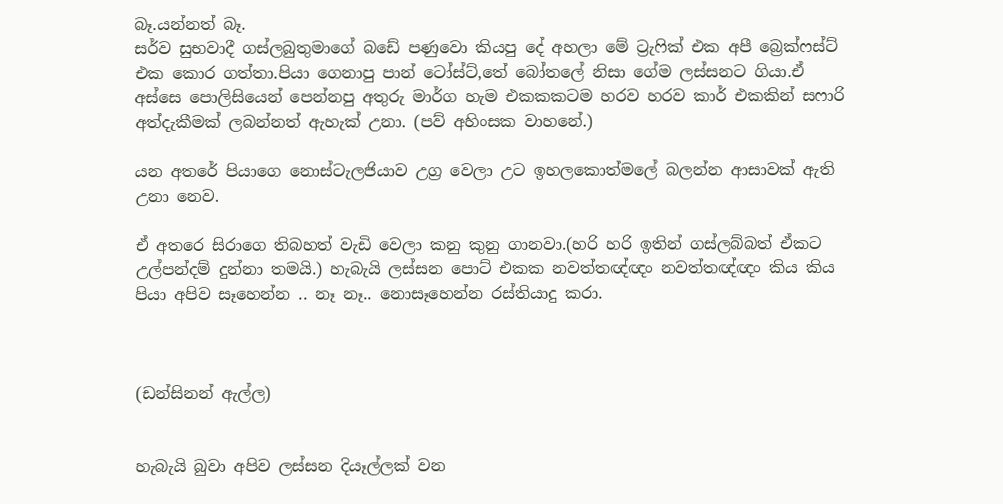බෑ.යන්නත් බෑ.
සර්ව සුභවාදී ගස්ලබුතුමාගේ බඩේ පණුවො කියපු දේ අහලා මේ ට්‍රැෆික් එක අපී බ්‍රෙක්ෆස්ට් එක කොර ගත්තා.පියා ගෙනාපු පාන් ටෝස්ට්,තේ බෝතලේ නිසා ගේම ලස්සනට ගියා.ඒ අස්සෙ පොලිසියෙන් පෙන්නපු අතුරු මාර්ග හැම එකකකටම හරව හරව කාර් එකකින් සෆාරි අත්දැකීමක් ලබන්නත් ඇහැක් උනා. (පව් අහිංසක වාහනේ.)

යන අතරේ පියාගෙ නොස්ටැලජියාව උග්‍ර වෙලා උට ඉහලකොත්මලේ බලන්න ආසාවක් ඇති උනා නෙව.

ඒ අතරෙ සිරාගෙ තිබහත් වැඩි වෙලා කනු කුනු ගානවා.(හරි හරි ඉතින් ගස්ලබ්බත් ඒකට උල්පන්දම් දුන්නා තමයි.) හැබැයි ලස්සන පොට් එකක නවත්තඥ්ඥං නවත්තඥ්ඥං කිය කිය පියා අපිව සෑහෙන්න .. නෑ නෑ.. නොසෑහෙන්න රස්තියාදු කරා.



(ඩන්සිනන් ඇල්ල)


හැබැයි බුවා අපිව ලස්සන දියෑල්ලක් වන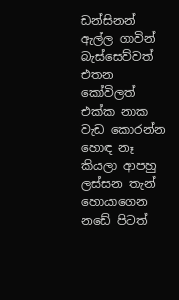ඩන්සිනන් ඇල්ල ගාවින් බැස්සෙව්වත් එතන කෝවිලත් එක්ක නාක වැඩ කොරන්න හොඳ නෑ කියලා ආපහු ලස්සන තැන් හොයාගෙන නඩේ පිටත්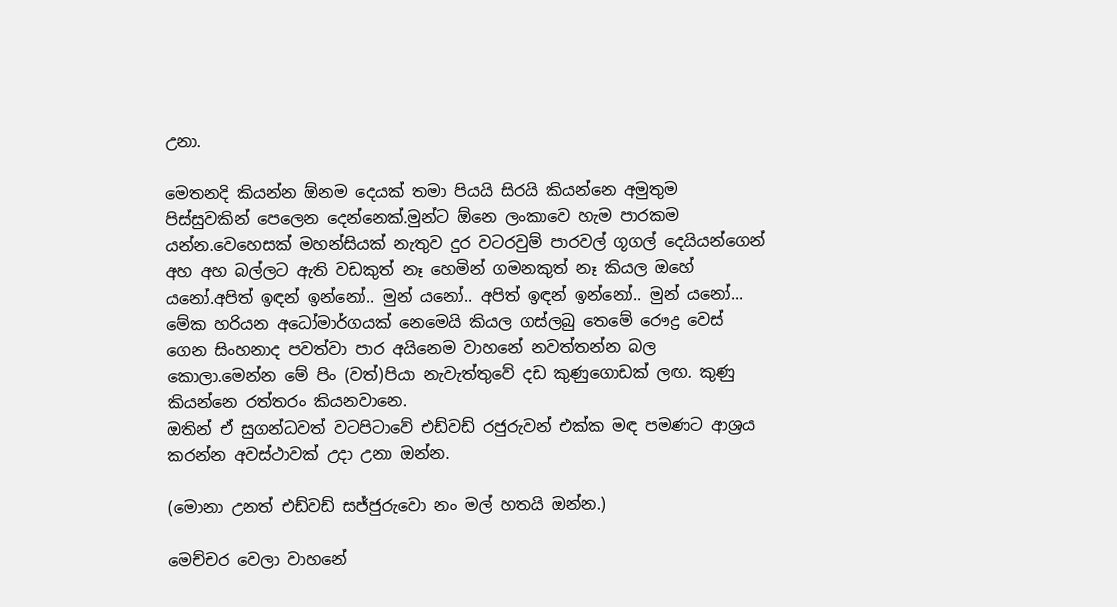උනා.

මෙතනදි කියන්න ඕනම දෙයක් තමා පියයි සිරයි කියන්නෙ අමුතුම පිස්සුවකින් පෙලෙන දෙන්නෙක්.මුන්ට ඕනෙ ලංකාවෙ හැම පාරකම යන්න.වෙහෙසක් මහන්සියක් නැතුව දුර වටරවුම් පාරවල් ගූගල් දෙයියන්ගෙන් අහ අහ බල්ලට ඇති වඩකුත් නෑ හෙමින් ගමනකුත් නෑ කියල ඔහේ යනෝ.අපිත් ඉඳන් ඉන්නෝ.. මුන් යනෝ.. අපිත් ඉඳන් ඉන්නෝ.. මුන් යනෝ...
මේක හරියන අධෝමාර්ගයක් නෙමෙයි කියල ගස්ලබු තෙමේ රෞද්‍ර වෙස් ගෙන සිංහනාද පවත්වා පාර අයිනෙම වාහනේ නවත්තන්න බල කොලා.මෙන්න මේ පිං (වත්)පියා නැවැත්තුවේ දඩ කුණුගොඩක් ලඟ. කුණු කියන්නෙ රත්තරං කියනවානෙ.
ඔතින් ඒ සුගන්ධවත් වටපිටාවේ එඩ්වඩ් රජුරුවන් එක්ක මඳ පමණට ආශ්‍රය කරන්න අවස්ථාවක් උදා උනා ඔන්න.

(මොනා උනත් එඩ්වඩ් සජ්ජුරුවො නං මල් හතයි ඔන්න.)

මෙච්චර වෙලා වාහනේ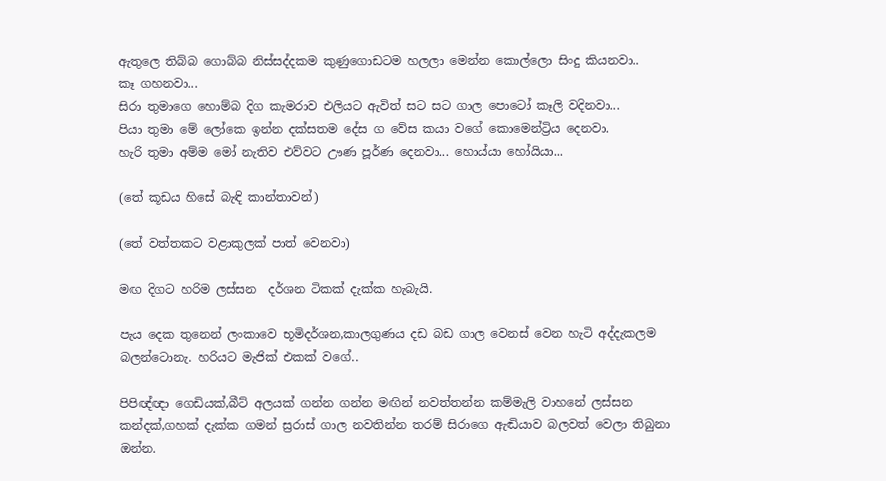ඇතුලෙ තිබ්බ ගොබ්බ නිස්සද්දකම කුණුගොඩටම හලලා මෙන්න කොල්ලො සිංදු කියනවා..
කෑ ගහනවා...
සිරා තුමාගෙ හොම්බ දිග කැමරාව එලියට ඇවිත් සට සට ගාල පොටෝ කෑලි වදිනවා...
පියා තුමා මේ ලෝකෙ ඉන්න දක්සතම දේස ග වේස කයා වගේ කොමෙන්ට්‍රිය දෙනවා.
හැරි තුමා අම්ම මෝ නැතිව එව්වට ඌණ පූර්ණ දෙනවා... හොය්යා හෝයියා...

(තේ කූඩය හිසේ බැඳි කාන්තාවන්)

(තේ වත්තකට වළාකුලක් පාත් වෙනවා)

මඟ දිගට හරිම ලස්සන  දර්ශන ටිකක් දැක්ක හැබැයි.

පැය දෙක තුනෙන් ලංකාවෙ භූමිදර්ශන,කාලගුණය දඩ බඩ ගාල වෙනස් වෙන හැටි අද්දැකලම බලන්ටොනැ. හරියට මැජික් එකක් වගේ..

පිපිඥ්ඥා ගෙඩියක්,බීට් අලයක් ගන්න ගන්න මඟින් නවත්තන්න කම්මැලි වාහනේ ලස්සන කන්දක්,ගහක් දැක්ක ගමන් ස්‍රරාස් ගාල නවතින්න තරම් සිරාගෙ ඇඬියාව බලවත් වෙලා තිබුනා ඔන්න.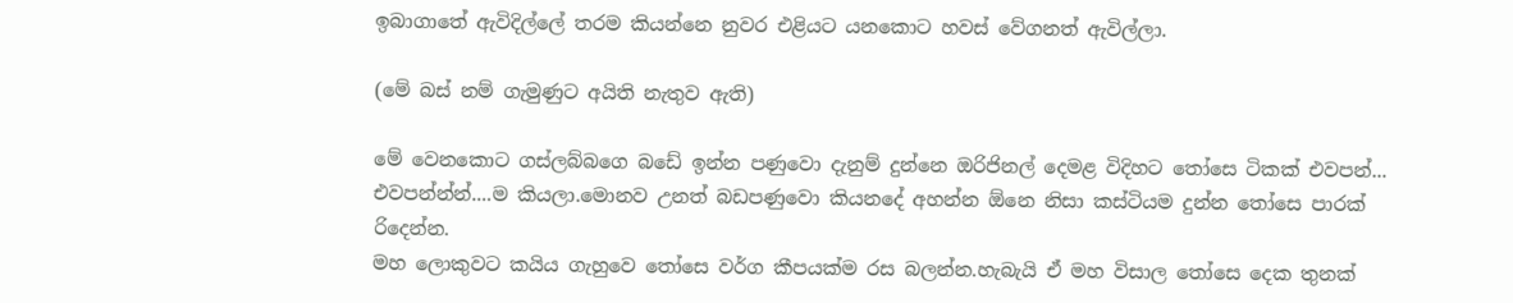ඉබාගාතේ ඇවිදිල්ලේ තරම කියන්නෙ නුවර එළියට යනකොට හවස් වේගනත් ඇවිල්ලා.

(මේ බස් නම් ගැමුණුට අයිති නැතුව ඇති)

මේ වෙනකොට ගස්ලබ්බගෙ බඩේ ඉන්න පණුවො දැනුම් දුන්නෙ ඔරිජිනල් දෙමළ විදිහට තෝසෙ ටිකක් එවපන්... එවපන්න්න්....ම කියලා.මොනව උනත් බඩපණුවො කියනදේ අහන්න ඕනෙ නිසා කස්ටියම දුන්න තෝසෙ පාරක් රිදෙන්න.
මහ ලොකුවට කයිය ගැහුවෙ තෝසෙ වර්ග කීපයක්ම රස බලන්න.හැබැයි ඒ මහ විසාල තෝසෙ දෙක තුනක්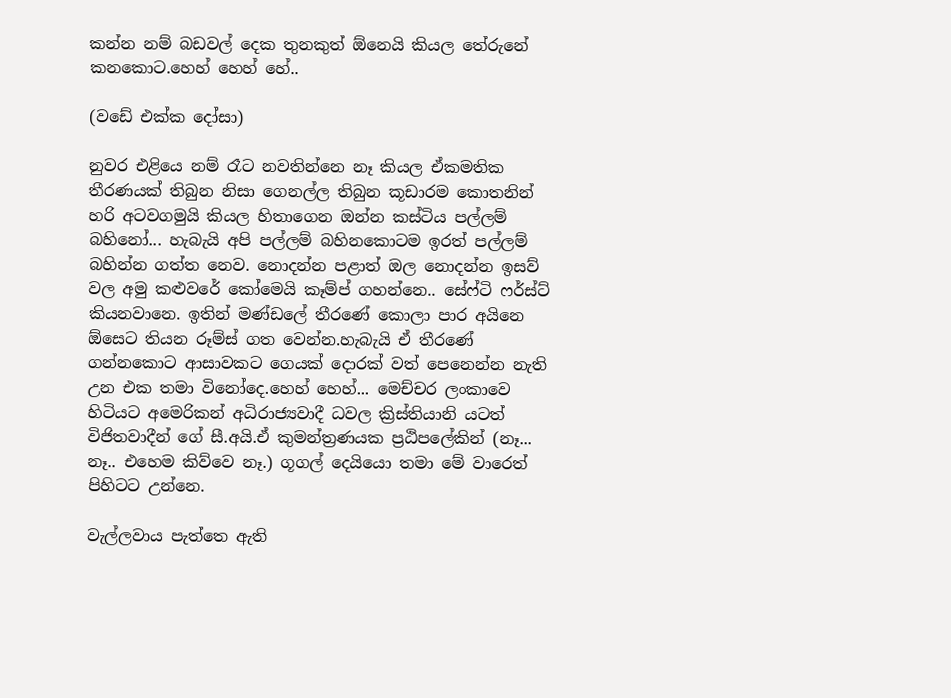කන්න නම් බඩවල් දෙක තුනකුත් ඕනෙයි කියල තේරුනේ කනකොට.හෙහ් හෙහ් හේ..

(වඩේ එක්ක දෝසා)

නුවර එළියෙ නම් රෑට නවතින්නෙ නෑ කියල ඒකමතික තීරණයක් තිබුන නිසා ගෙනල්ල තිබුන කූඩාරම කොතනින් හරි අටවගමුයි කියල හිතාගෙන ඔන්න කස්ටිය පල්ලම් බහිනෝ... හැබැයි අපි පල්ලම් බහිනකොටම ඉරත් පල්ලම් බහින්න ගත්ත නෙව. නොදන්න පළාත් ඔල නොදන්න ඉසව් වල අමු කළුවරේ කෝමෙයි කෑම්ප් ගහන්නෙ.. සේෆ්ටි ෆර්ස්ට් කියනවානෙ. ඉතින් මණ්ඩලේ තීරණේ කොලා පාර අයිනෙ ඕසෙට තියන රූම්ස් ගත වෙන්න.හැබැයි ඒ තීරණේ ගන්නකොට ආසාවකට ගෙයක් දොරක් වත් පෙනෙන්න නැති උන එක තමා විනෝදෙ.හෙහ් හෙහ්... මෙච්චර ලංකාවෙ හිටියට අමෙරිකන් අධිරාජ්‍යවාදී ධවල ක්‍රිස්තියානි යටත් විජිතවාදීන් ගේ සී.අයි.ඒ කුමන්ත්‍රණයක ප්‍රඨිපලේකින් (නෑ... නෑ.. එහෙම කිව්වෙ නෑ.) ගූගල් දෙයියො තමා මේ වාරෙත් පිහිටට උන්නෙ.

වැල්ලවාය පැත්තෙ ඇති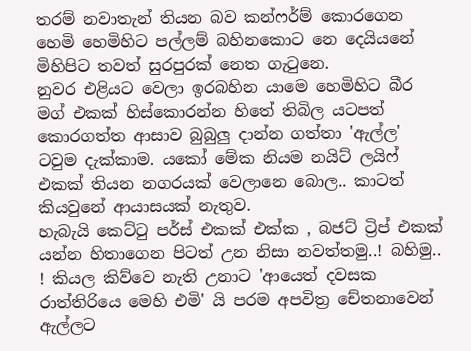තරම් නවාතැන් තියන බව කන්ෆර්ම් කොරගෙන හෙමි හෙමිහිට පල්ලම් බහිනකොට නෙ දෙයියනේ මිහිපිට තවත් සුරපුරක් නෙත ගැටුනෙ.
නුවර එළියට වෙලා ඉරබහින යාමෙ හෙමිහිට බීර මග් එකක් හිස්කොරන්න හිතේ තිබිල යටපත් කොරගත්ත ආසාව බුබුලු දාන්න ගත්තා 'ඇල්ල' ටවුම දැක්කාම. යකෝ මේක නියම නයිට් ලයිෆ් එකක් තියන නගරයක් වෙලානෙ බොල.. කාටත් කියවුනේ ආයාසයක් නැතුව.
හැබැයි කෙට්ටු පර්ස් එකක් එක්ක , බජට් ට්‍රිප් එකක් යන්න හිතාගෙන පිටත් උන නිසා නවත්තමු..! බහිමු.. ! කියල කිව්වෙ නැති උනාට 'ආයෙත් දවසක රාත්තිරියෙ මෙහි එමි' යි පරම අපවිත්‍ර චේතනාවෙන් ඇල්ලට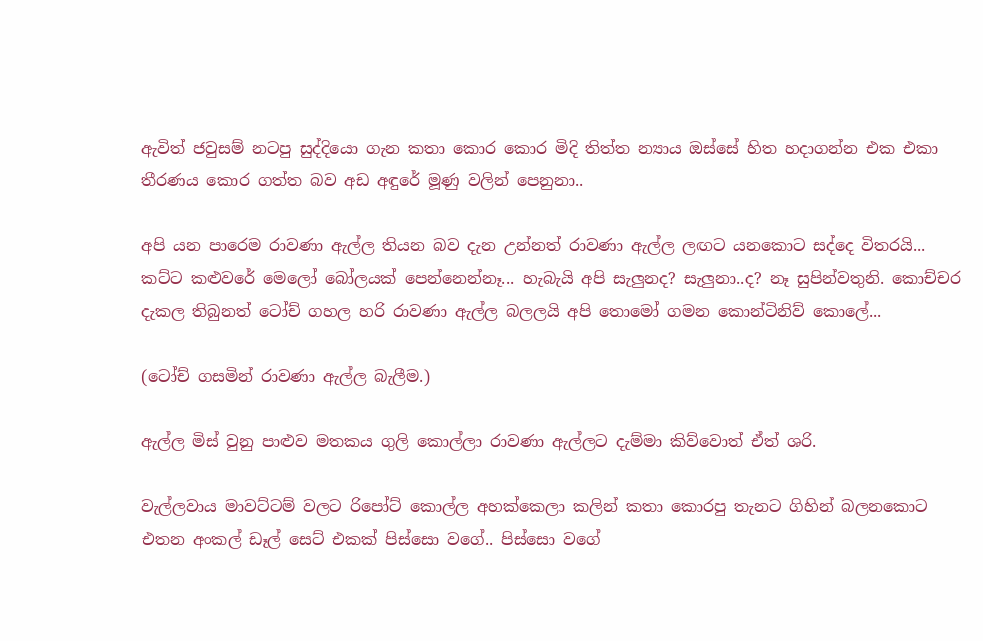ඇවිත් ජවුසම් නටපු සුද්දියො ගැන කතා කොර කොර මිදි තිත්ත න්‍යාය ඔස්සේ හිත හදාගන්න එක එකා තීරණය කොර ගත්ත බව අඩ අඳුරේ මූණු වලින් පෙනුනා..

අපි යන පාරෙම රාවණා ඇල්ල තියන බව දැන උන්නත් රාවණා ඇල්ල ලඟට යනකොට සද්දෙ විතරයි... කට්ට කළුවරේ මෙලෝ බෝලයක් පෙන්නෙන්නෑ... හැබැයි අපි සැලුනද? සැලුනා..ද? නෑ සුපින්වතුනි. කොච්චර දැකල තිබුනත් ටෝච් ගහල හරි රාවණා ඇල්ල බලලයි අපි තොමෝ ගමන කොන්ටිනිව් කොලේ...

(ටෝච් ගසමින් රාවණා ඇල්ල බැලීම.)

ඇල්ල මිස් වුනු පාළුව මතකය ගුලි කොල්ලා රාවණා ඇල්ලට දැම්මා කිව්වොත් ඒත් ශරි.

වැල්ලවාය මාවට්ටම් වලට රිපෝට් කොල්ල අහක්කෙලා කලින් කතා කොරපු තැනට ගිහින් බලනකොට එතන අංකල් ඩෑල් සෙට් එකක් පිස්සො වගේ.. පිස්සො වගේ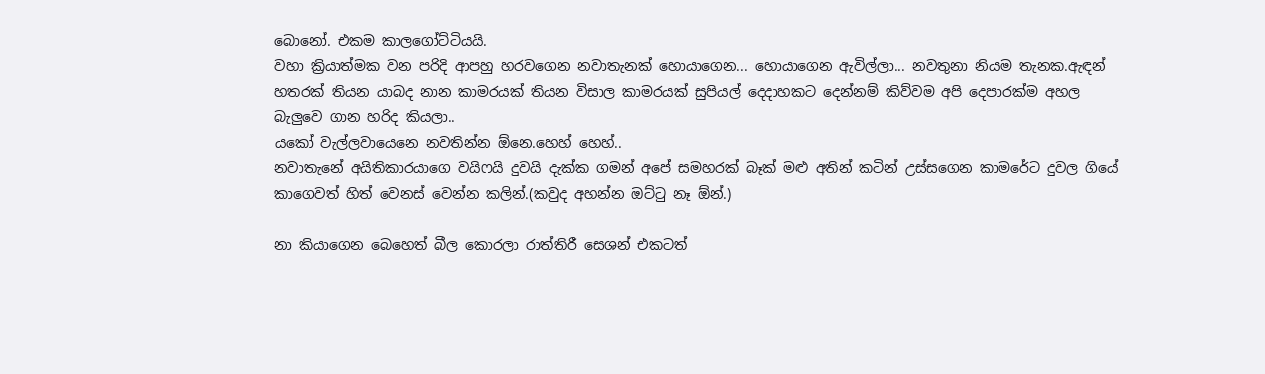බොනෝ. එකම කාලගෝට්ටියයි.
වහා ක්‍රියාත්මක වන පරිදි ආපහු හරවගෙන නවාතැනක් හොයාගෙන... හොයාගෙන ඇවිල්ලා... නවතුනා නියම තැනක.ඇඳන් හතරක් තියන යාබද නාන කාමරයක් තියන විසාල කාමරයක් සුපියල් දෙදාහකට දෙන්නම් කිව්වම අපි දෙපාරක්ම අහල බැලුවෙ ගාන හරිද කියලා..
යකෝ වැල්ලවායෙනෙ නවතින්න ඕනෙ.හෙහ් හෙහ්..
නවාතැනේ අයිතිකාරයාගෙ වයිෆයි දුවයි දැක්ක ගමන් අපේ සමහරක් බෑක් මළු අතින් කටින් උස්සගෙන කාමරේට දුවල ගියේ කාගෙවත් හිත් වෙනස් වෙන්න කලින්.(කවුද අහන්න ඔට්ටු නෑ ඕන්.)

නා කියාගෙන බෙහෙත් බීල කොරලා රාත්තිරී සෙශන් එකටත්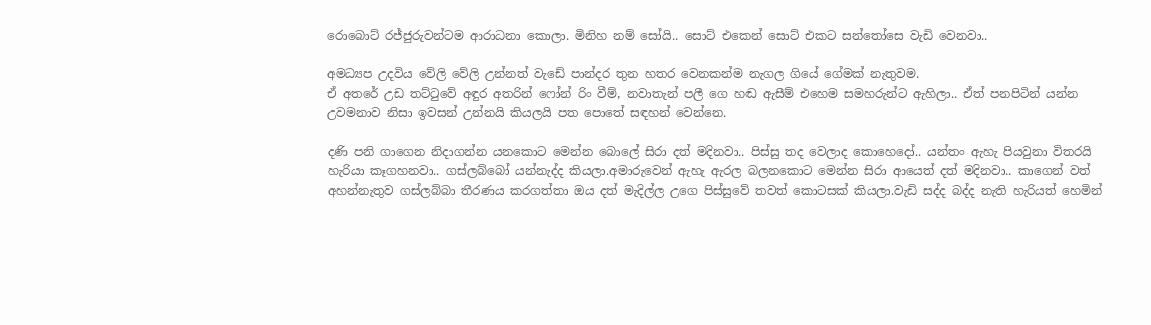රොබොට් රජ්ජුරුවන්ටම ආරාධනා කොලා. මිනිහ නම් සෝයි.. සොට් එකෙන් සොට් එකට සන්තෝසෙ වැඩි වෙනවා..

අමධ්‍යප උදවිය වේලි වේලි උන්නත් වැඩේ පාන්දර තුන හතර වෙනකන්ම නැගල ගියේ ගේමක් නැතුවම.
ඒ අතරේ උඩ තට්ටුවේ අඳුර අතරින් ෆෝන් රිං වීම්, නවාතැන් පලී ගෙ හඬ ඇසීම් එහෙම සමහරුන්ට ඇහිලා.. ඒත් පනපිටින් යන්න උවමනාව නිසා ඉවසන් උන්නයි කියලයි පත පොතේ සඳහන් වෙන්නෙ.

දණි පනි ගාගෙන නිදාගන්න යනකොට මෙන්න බොලේ සිරා දත් මදිනවා.. පිස්සු තද වෙලාද කොහෙදෝ.. යන්තං ඇහැ පියවුනා විතරයි හැරියා කෑගහනවා.. ගස්ලබ්බෝ යන්නැද්ද කියලා.අමාරුවෙන් ඇහැ ඇරල බලනකොට මෙන්න සිරා ආයෙත් දත් මදිනවා.. කාගෙන් වත් අහන්නැතුව ගස්ලබ්බා තීරණය කරගත්තා ඔය දත් මැදිල්ල උගෙ පිස්සුවේ තවත් කොටසක් කියලා.වැඩි සද්ද බද්ද නැති හැරියත් හෙමින්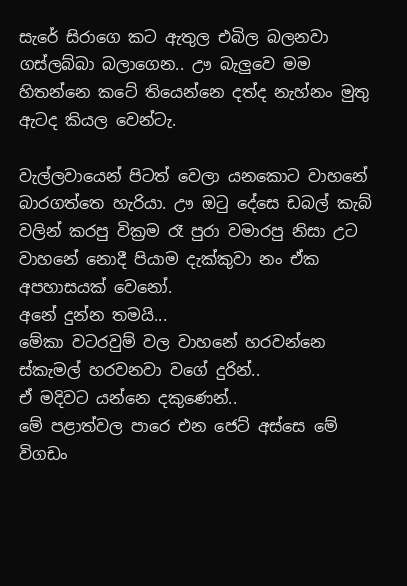සැරේ සිරාගෙ කට ඇතුල එබිල බලනවා ගස්ලබ්බා බලාගෙන.. ඌ බැලුවෙ මම හිතන්නෙ කටේ තියෙන්නෙ දත්ද නැහ්නං මුතු ඇටද කියල වෙන්ටැ.

වැල්ලවායෙන් පිටත් වෙලා යනකොට වාහනේ බාරගත්තෙ හැරියා. ඌ ඔටු දේසෙ ඩබල් කැබ් වලින් කරපු වික්‍රම රෑ පුරා වමාරපු නිසා උට වාහනේ නොදී පියාම දැක්කුවා නං ඒක අපහාසයක් වෙනෝ.
අනේ දුන්න තමයි...
මේකා වටරවුම් වල වාහනේ හරවන්නෙ ස්කැමල් හරවනවා වගේ දුරින්..
ඒ මදිවට යන්නෙ දකුණෙන්..
මේ පළාත්වල පාරෙ එන ජෙට් අස්සෙ මේ විගඩං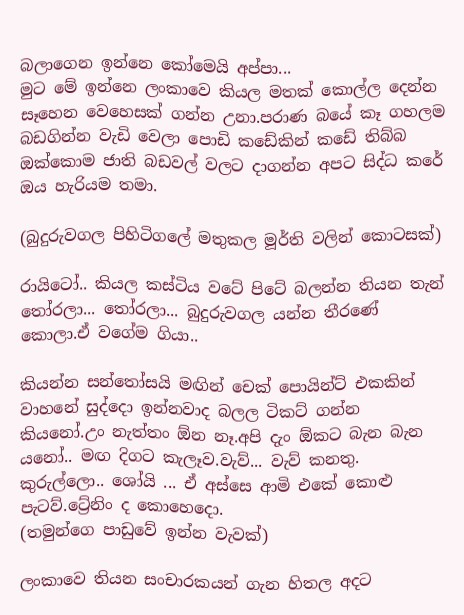බලාගෙන ඉන්නෙ කෝමෙයි අප්පා...
මුට මේ ඉන්නෙ ලංකාවෙ කියල මතක් කොල්ල දෙන්න සෑහෙන වෙහෙසක් ගන්න උනා.පරාණ බයේ කෑ ගහලම බඩගින්න වැඩි වෙලා පොඩි කඩේකින් කඩේ තිබ්බ ඔක්කොම ජාති බඩවල් වලට දාගන්න අපට සිද්ධ කරේ ඔය හැරියම තමා.

(බුදුරුවගල පිහිටිගලේ මතුකල මූර්ති වලින් කොටසක්)

රායිටෝ.. කියල කස්ටිය වටේ පිටේ බලන්න තියන තැන් තෝරලා... තෝරලා... බුදුරුවගල යන්න තීරණේ කොලා.ඒ වගේම ගියා..

කියන්න සන්තෝසයි මඟින් චෙක් පොයින්ට් එකකින් වාහනේ සුද්දො ඉන්නවාද බලල ටිකට් ගන්න කියනෝ.උං නැත්තං ඕන නෑ.අපි දැං ඕකට බැන බැන යනෝ.. මඟ දිගට කැලෑව.වැව්... වැව් කනතු. කුරුල්ලො.. ශෝයි ... ඒ අස්සෙ ආමි එකේ කොළු පැටව්.ට්‍රේනිං ද කොහෙදො.
(තමුන්ගෙ පාඩුවේ ඉන්න වැවක්)

ලංකාවෙ තියන සංචාරකයන් ගැන හිතල අදට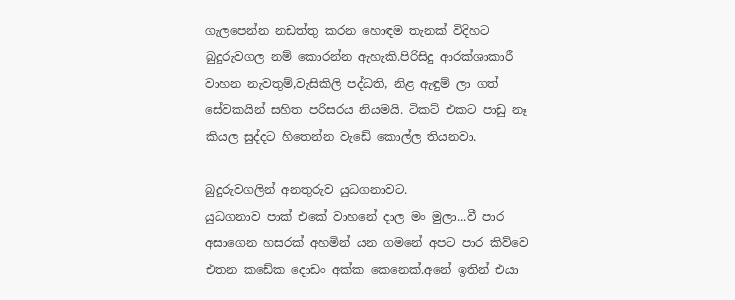ගැලපෙන්න නඩත්තු කරන හොඳම තැනක් විදිහට බුදුරුවගල නම් කොරන්න ඇහැකි.පිරිසිදු ආරක්ශාකාරී වාහන නැවතුම්,වැසිකිලි පද්ධති, නිළ ඇඳුම් ලා ගත් සේවකයින් සහිත පරිසරය නියමයි. ටිකට් එකට පාඩු නෑ කියල සුද්දට හිතෙන්න වැඩේ කොල්ල තියනවා.

බුදුරුවගලින් අනතුරුව යුධගනාවට.
යුධගනාව පාක් එකේ වාහනේ දාල මං මුලා...වී පාර අසාගෙන හසරක් අහමින් යන ගමනේ අපට පාර කිව්වෙ එතන කඩේක දොඩං අක්ක කෙනෙක්.අනේ ඉතින් එයා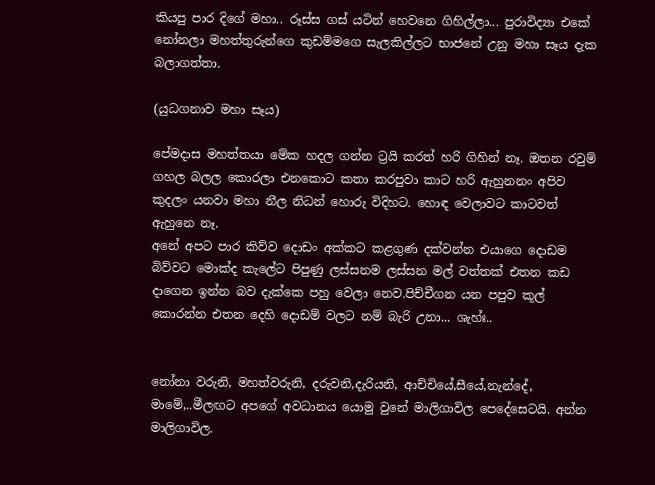කියපු පාර දිගේ මහා.. රූස්ස ගස් යටින් හෙවනෙ ගිහිල්ලා... පුරාවිද්‍යා එකේ නෝනලා මහත්තුරුන්ගෙ කුඩම්මගෙ සැලකිල්ලට භාජනේ උනු මහා සෑය දැක බලාගත්තා.

(යුධගනාව මහා සෑය)

පේමදාස මහත්තයා මේක හදල ගන්න ට්‍රයි කරත් හරි ගිහින් නෑ. ඔතන රවුම් ගහල බලල කොරලා එනකොට කතා කරපුවා කාට හරි ඇහුනනං අපිව කුදලං යනවා මහා නීල නිධන් හොරු විදිහට. හොඳ වෙලාවට කාටවත් ඇහුනෙ නෑ.
අනේ අපට පාර කිව්ව දොඩං අක්කට කළගුණ දක්වන්න එයාගෙ දොඩම බිව්වට මොක්ද කැලේට පිපුණු ලස්සනම ලස්සන මල් වත්තක් එතන කඩ දාගෙන ඉන්න බව දැක්කෙ පහු වෙලා නෙව.පිච්චීගන යන පපුව කූල් කොරන්න එතන දෙහි දොඩම් වලට නම් බැරි උනා... ශැහ්ඃ..


නෝනා වරුනි, මහත්වරුනි, දරුවනි,දැරියනි, ආච්චියේ,සීයේ,නැන්දේ, මාමේ,..මීලඟට අපගේ අවධානය යොමු වුනේ මාලිගාවිල පෙදේසෙටයි. අන්න මාලිගාවිල.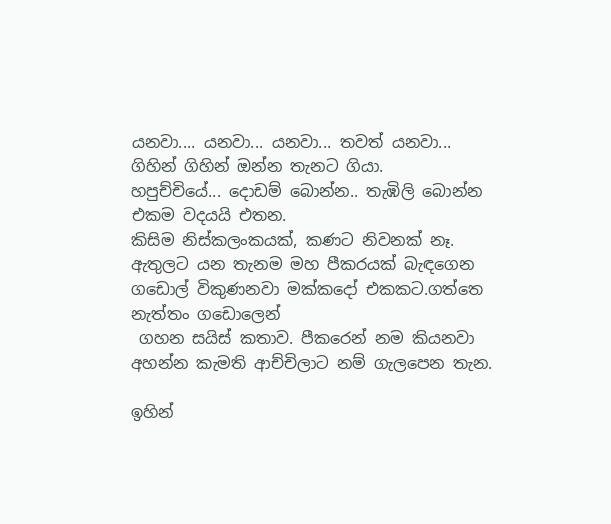යනවා.... යනවා... යනවා... තවත් යනවා... ගිහින් ගිහින් ඔන්න තැනට ගියා.
හපුච්චියේ... දොඩම් බොන්න.. තැඹිලි බොන්න එකම වදයයි එතන.
කිසිම නිස්කලංකයක්, කණට නිවනක් නෑ. ඇතුලට යන තැනම මහ පීකරයක් බැඳගෙන ගඩොල් විකුණනවා මක්කදෝ එකකට.ගත්තෙ නැත්තං ගඩොලෙන්
 ගහන සයිස් කතාව. පීකරෙන් නම කියනවා අහන්න කැමති ආච්චිලාට නම් ගැලපෙන තැන.

ඉහින්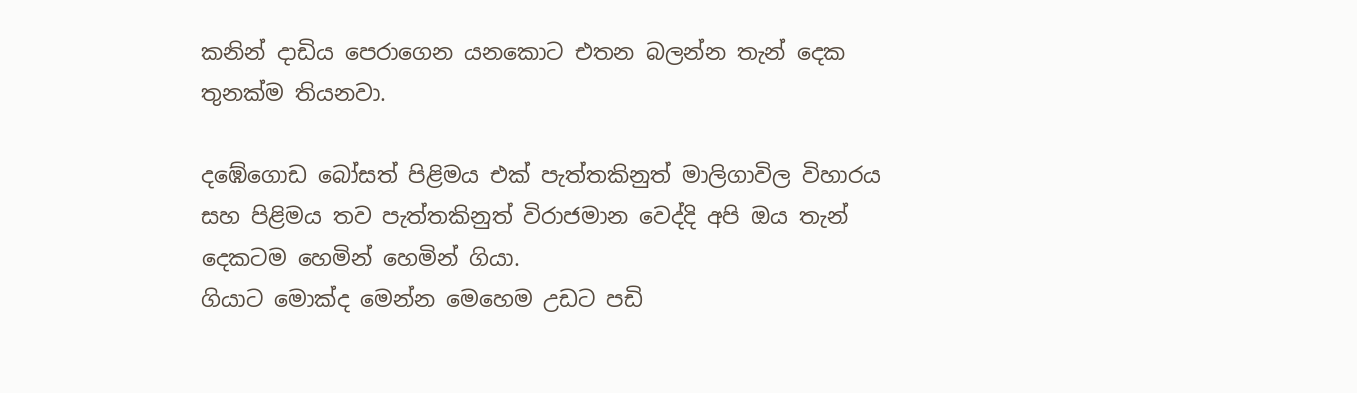කනින් දාඩිය පෙරාගෙන යනකොට එතන බලන්න තැන් දෙක තුනක්ම තියනවා.

දඹේගොඩ බෝසත් පිළිමය එක් පැත්තකිනුත් මාලිගාවිල විහාරය සහ පිළිමය තව පැත්තකිනුත් විරාජමාන වෙද්දි අපි ඔය තැන් දෙකටම හෙමින් හෙමින් ගියා.
ගියාට මොක්ද මෙන්න මෙහෙම උඩට පඩි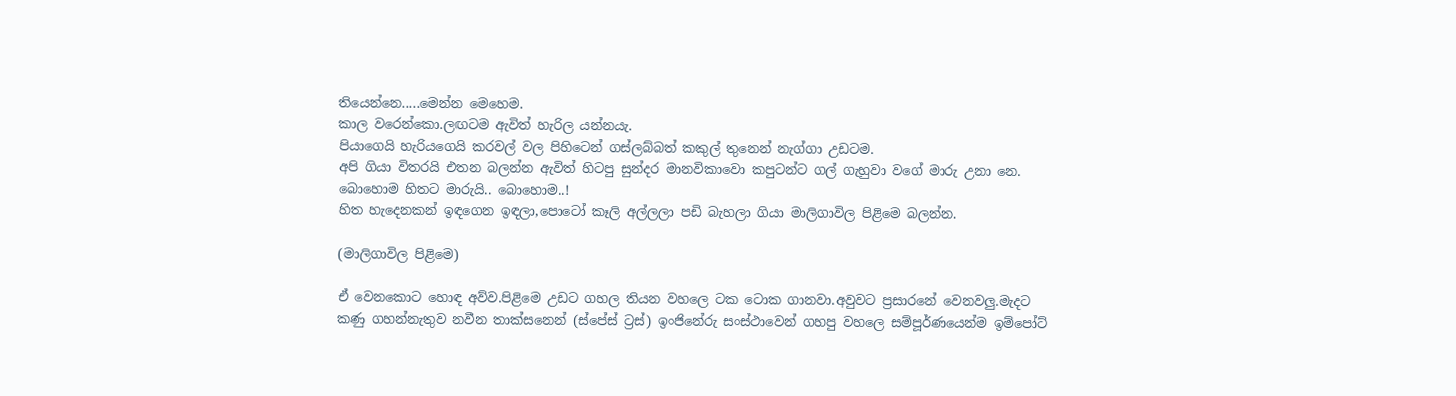තියෙන්නෙ.....මෙන්න මෙහෙම.
කාල වරෙන්කො.ලඟටම ඇවිත් හැරිල යන්නයැ.
පියාගෙයි හැරියගෙයි කරවල් වල පිහිටෙන් ගස්ලබ්බත් කකුල් තුනෙන් නැග්ගා උඩටම.
අපි ගියා විතරයි එතන බලන්න ඇවිත් හිටපු සුන්දර මානවිකාවො කපුටන්ට ගල් ගැහුවා වගේ මාරු උනා නෙ.
බොහොම හිතට මාරුයි.. බොහොම..!
හිත හැදෙනකන් ඉඳගෙන ඉඳලා,පොටෝ කෑලි අල්ලලා පඩි බැහලා ගියා මාලිගාවිල පිළිමෙ බලන්න.

(මාලිගාවිල පිළිමෙ)

ඒ වෙනකොට හොඳ අව්ව.පිළිමෙ උඩට ගහල තියන වහලෙ ටක ටොක ගානවා.අවුවට ප්‍රසාරනේ වෙනවලු.මැදට කණු ගහන්නැතුව නවීන තාක්සනෙන් (ස්පේස් ට්‍රස්) ඉංජිනේරු සංස්ථාවෙන් ගහපු වහලෙ සම්පූර්ණයෙන්ම ඉම්පෝට්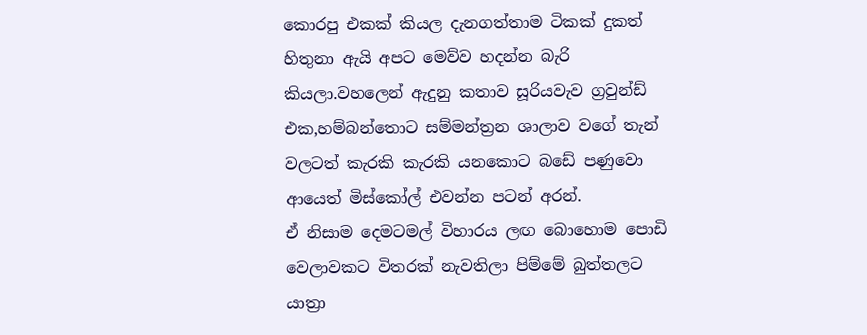කොරපු එකක් කියල දැනගත්තාම ටිකක් දුකත් හිතුනා ඇයි අපට මෙව්ව හදන්න බැරි කියලා.වහලෙන් ඇදුනු කතාව සූරියවැව ග්‍රවුන්ඩ් එක,හම්බන්තොට සම්මන්ත්‍රන ශාලාව වගේ තැන් වලටත් කැරකි කැරකි යනකොට බඩේ පණුවො ආයෙත් මිස්කෝල් එවන්න පටන් අරන්.
ඒ නිසාම දෙමටමල් විහාරය ලඟ බොහොම පොඩි වෙලාවකට විතරක් නැවතිලා පිම්මේ බුත්තලට යාත්‍රා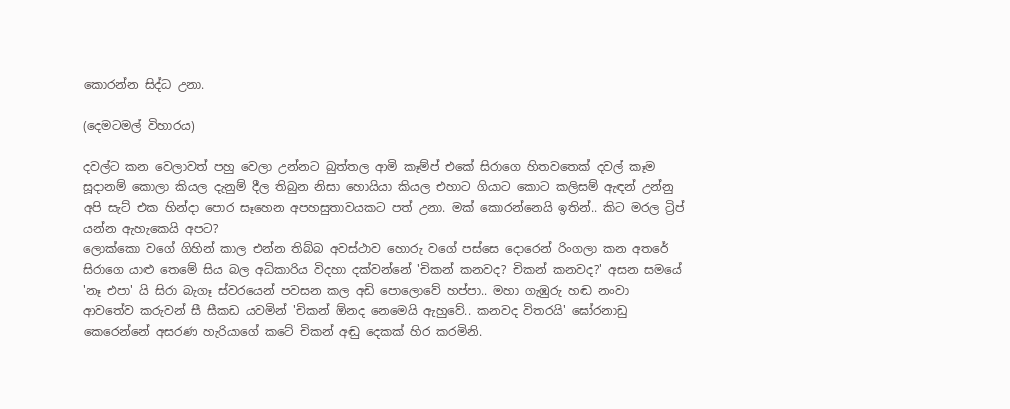කොරන්න සිද්ධ උනා.

(දෙමටමල් විහාරය)

දවල්ට කන වෙලාවත් පහු වෙලා උන්නට බුත්තල ආමි කෑම්ප් එකේ සිරාගෙ හිතවතෙක් දවල් කෑම සූදානම් කොලා කියල දැනුම් දීල තිබුන නිසා හොයියා කියල එහාට ගියාට කොට කලිසම් ඇඳන් උන්නු අපි සැට් එක හින්දා පොර සෑහෙන අපහසුතාවයකට පත් උනා. මක් කොරන්නෙයි ඉතින්.. කිට මරල ට්‍රිප් යන්න ඇහැකෙයි අපට?
ලොක්කො වගේ ගිහින් කාල එන්න තිබ්බ අවස්ථාව හොරු වගේ පස්සෙ දොරෙන් රිංගලා කන අතරේ සිරාගෙ යාළු තෙමේ සිය බල අධිකාරිය විදහා දක්වන්නේ 'චිකන් කනවද? චිකන් කනවද?' අසන සමයේ 'නෑ එපා' යි සිරා බැගෑ ස්වරයෙන් පවසන කල අඩි පොලොවේ හප්පා.. මහා ගැඹුරු හඬ නංවා ආවතේව කරුවන් සී සීකඩ යවමින් 'චිකන් ඕනද නෙමෙයි ඇහුවේ.. කනවද විතරයි' ඝෝරනාඩු කෙරෙන්නේ අසරණ හැරියාගේ කටේ චිකන් අඬු දෙකක් හිර කරමිනි.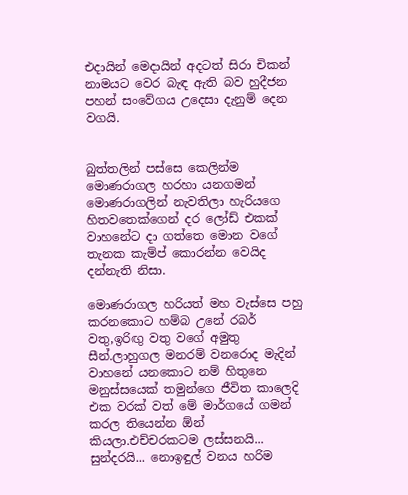එදායින් මෙදායින් අදටත් සිරා චිකන් නාමයට වෙර බැඳ ඇති බව හුදීජන පහන් සංවේගය උදෙසා දැනුම් දෙන වගයි.


බුත්තලින් පස්සෙ කෙලින්ම මොණරාගල හරහා යනගමන් මොණරාගලින් නැවතිලා හැරියගෙ හිතවතෙක්ගෙන් දර ලෝඩ් එකක් වාහනේට දා ගත්තෙ මොන වගේ තැනක කැම්ප් කොරන්න වෙයිද දන්නැති නිසා.

මොණරාගල හරියත් මහ වැස්සෙ පහු කරනකොට හම්බ උනේ රබර් වතු,ඉරිඟු වතු වගේ අමුතු සීන්.ලාහුගල මනරම් වනරොද මැදින් වාහනේ යනකොට නම් හිතුනෙ මනුස්සයෙක් තමුන්ගෙ ජීවිත කාලෙදි එක වරක් වත් මේ මාර්ගයේ ගමන් කරල තියෙන්න ඕන් කියලා.එච්චරකටම ලස්සනයි... සුන්දරයි... නොඉඳුල් වනය හරිම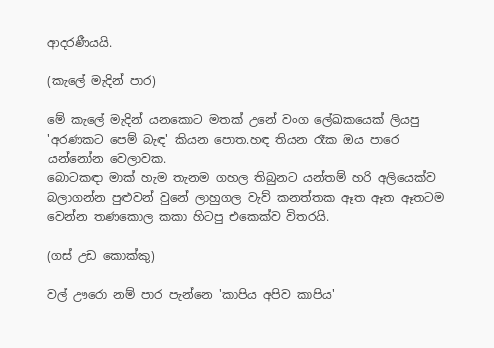ආදරණීයයි.

(කැලේ මැදින් පාර)

මේ කැලේ මැදින් යනකොට මතක් උනේ වංග ලේඛකයෙක් ලියපු 'අරණකට පෙම් බැඳ' කියන පොත.හඳ තියන රෑක ඔය පාරෙ යන්නෝන වෙලාවක.
බොටකඳා මාක් හැම තැනම ගහල තිබුනට යන්තම් හරි අලියෙක්ව බලාගන්න පුළුවන් වුනේ ලාහුගල වැව් කනත්තක ඈත ඈත ඈතටම වෙන්න තණකොල කකා හිටපු එකෙක්ව විතරයි.

(ගස් උඩ කොක්කු)

වල් ඌරො නම් පාර පැන්නෙ 'කාපිය අපිව කාපිය'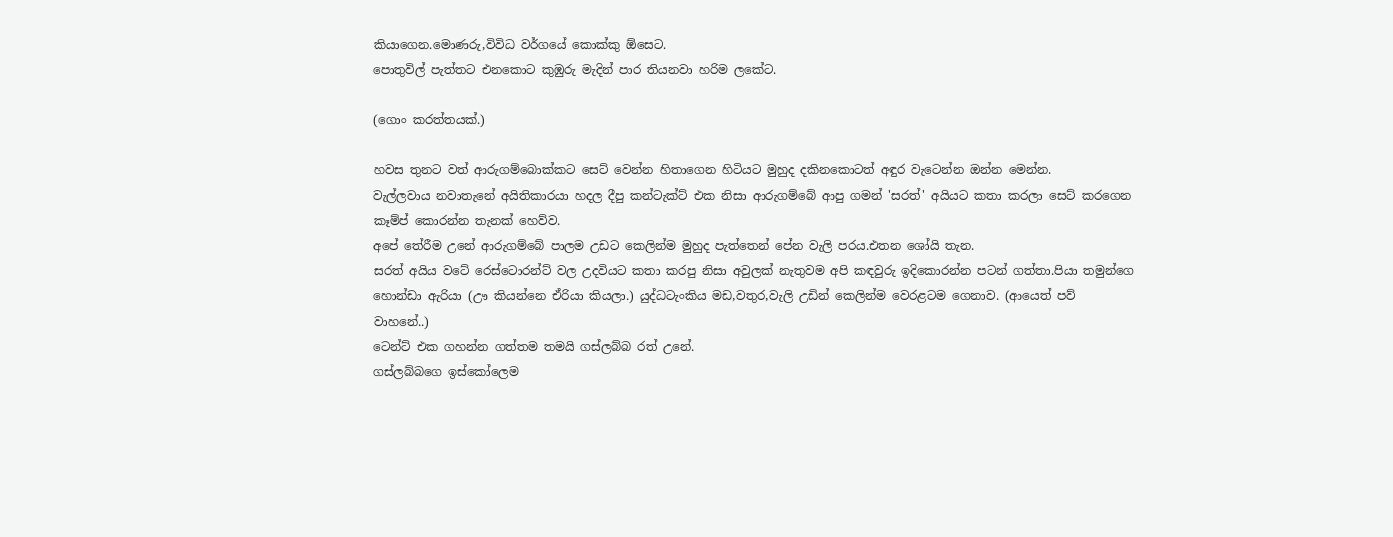කියාගෙන.මොණරු,විවිධ වර්ගයේ කොක්කු ඕසෙට.
පොතුවිල් පැත්තට එනකොට කුඹුරු මැදින් පාර තියනවා හරිම ලකේට.

(ගොං කරත්තයක්.)

හවස තුනට වත් ආරුගම්බොක්කට සෙට් වෙන්න හිතාගෙන හිටියට මුහුද දකිනකොටත් අඳුර වැටෙන්න ඔන්න මෙන්න.
වැල්ලවාය නවාතැනේ අයිතිකාරයා හදල දීපු කන්ටැක්ට් එක නිසා ආරුගම්බේ ආපු ගමන් 'සරත්' අයියට කතා කරලා සෙට් කරගෙන කෑම්ප් කොරන්න තැනක් හෙව්ව.
අපේ තේරීම උනේ ආරුගම්බේ පාලම උඩට කෙලින්ම මුහුද පැත්තෙන් පේන වැලි පරය.එතන ශෝයි තැන.
සරත් අයිය වටේ රෙස්ටොරන්ට් වල උදවියට කතා කරපු නිසා අවුලක් නැතුවම අපි කඳවුරු ඉදිකොරන්න පටන් ගත්තා.පියා තමුන්ගෙ හොන්ඩා ඇරියා (ඌ කියන්නෙ ඒරියා කියලා.) යුද්ධටැංකිය මඩ,වතුර,වැලි උඩින් කෙලින්ම වෙරළටම ගෙනාව. (ආයෙත් පව් වාහනේ..)
ටෙන්ට් එක ගහන්න ගත්තම තමයි ගස්ලබ්බ රත් උනේ.
ගස්ලබ්බගෙ ඉස්කෝලෙම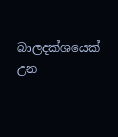බාලදක්ශයෙක් උන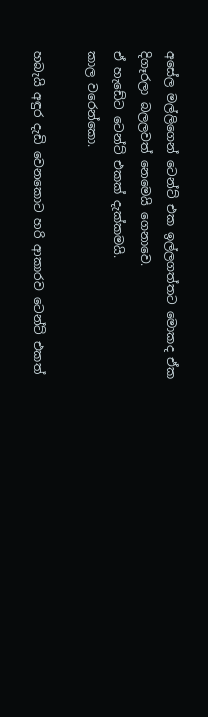අසේල මල්ලිගෙන් ටෙන්ට් එක ඉල්ලගත්තට මොකද ඒක දිගෑරලා බලලවත් නෙමෙයි ගෙනාවෙ.
ඒ හැඩේට ටෙන්ට් එකක් දැක්කමයි.
කාල වරෙන්කො.

හබැයි අඳුර දැඩි වෙනකොට හරි ආකාරව ටෙන්ට් එකත්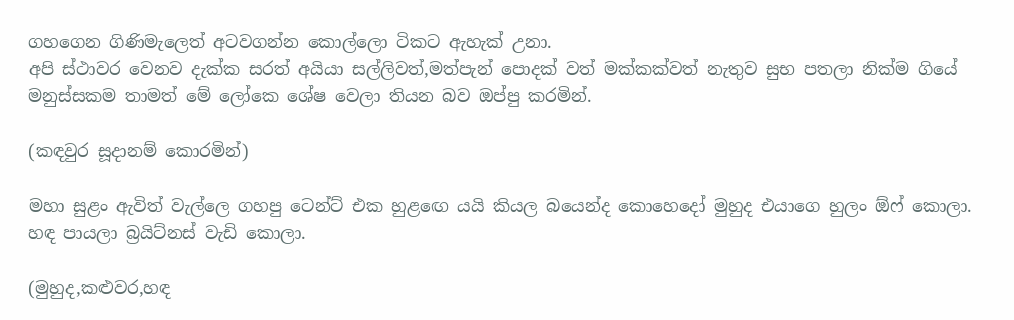ගහගෙන ගිණිමැලෙත් අටවගන්න කොල්ලො ටිකට ඇහැක් උනා.
අපි ස්ථාවර වෙනව දැක්ක සරත් අයියා සල්ලිවත්,මත්පැන් පොදක් වත් මක්කක්වත් නැතුව සුභ පතලා නික්ම ගියේ මනුස්සකම තාමත් මේ ලෝකෙ ශේෂ වෙලා තියන බව ඔප්පු කරමින්.

(කඳවුර සූදානම් කොරමින්)

මහා සුළං ඇවිත් වැල්ලෙ ගහපු ටෙන්ට් එක හුළඟෙ යයි කියල බයෙන්ද කොහෙදෝ මුහුද එයාගෙ හුලං ඕෆ් කොලා. හඳ පායලා බ්‍රයිට්නස් වැඩි කොලා.

(මුහුද,කළුවර,හඳ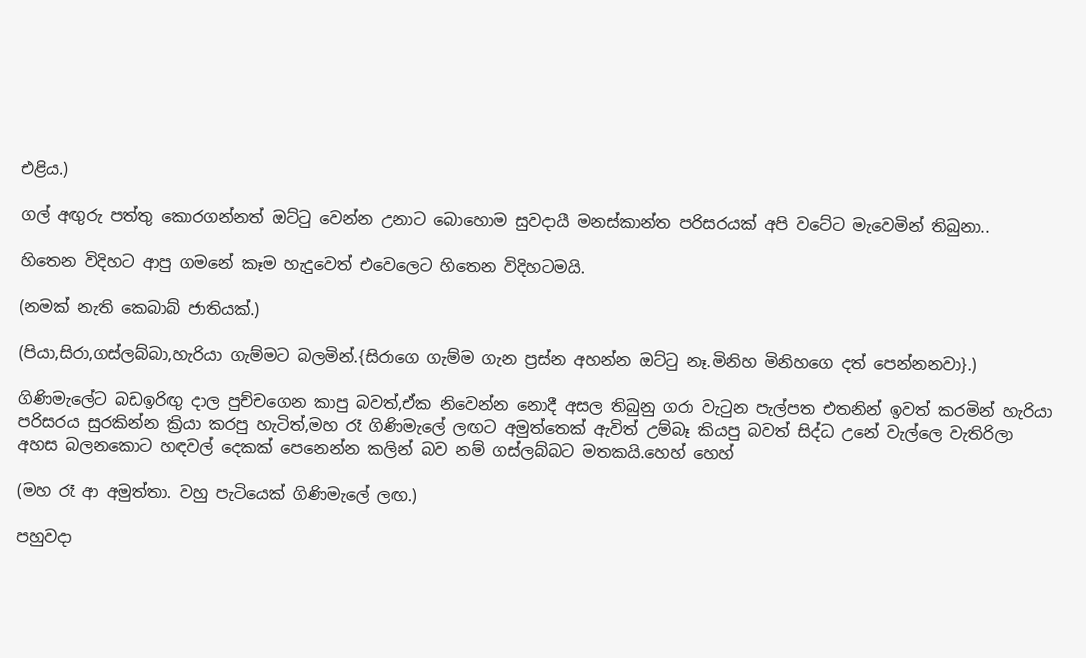එළිය.)

ගල් අඟුරු පත්තු කොරගන්නත් ඔට්ටු වෙන්න උනාට බොහොම සුවදායී මනස්කාන්ත පරිසරයක් අපි වටේට මැවෙමින් තිබුනා..

හිතෙන විදිහට ආපු ගමනේ කෑම හැදුවෙත් එවෙලෙට හිතෙන විදිහටමයි.

(නමක් නැති කෙබාබ් ජාතියක්.)

(පියා,සිරා,ගස්ලබ්බා,හැරියා ගැම්මට බලමින්.{සිරාගෙ ගැම්ම ගැන ප්‍රස්න අහන්න ඔට්ටු නෑ.මිනිහ මිනිහගෙ දත් පෙන්නනවා}.)

ගිණිමැලේට බඩඉරිඟු දාල පුච්චගෙන කාපු බවත්,ඒක නිවෙන්න නොදී අසල තිබුනු ගරා වැටුන පැල්පත එතනින් ඉවත් කරමින් හැරියා පරිසරය සුරකින්න ක්‍රියා කරපු හැටිත්,මහ රෑ ගිණිමැලේ ලඟට අමුත්තෙක් ඇවිත් උම්බෑ කියපු බවත් සිද්ධ උනේ වැල්ලෙ වැතිරිලා අහස බලනකොට හඳවල් දෙකක් පෙනෙන්න කලින් බව නම් ගස්ලබ්බට මතකයි.හෙහ් හෙහ්

(මහ රෑ ආ අමුත්තා. වහු පැටියෙක් ගිණිමැලේ ලඟ.)

පහුවදා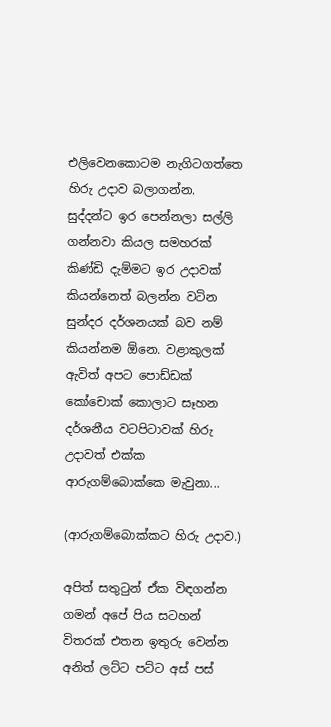එලිවෙනකොටම නැගිටගත්තෙ හිරු උදාව බලාගන්න.
සුද්දන්ට ඉර පෙන්නලා සල්ලි ගන්නවා කියල සමහරක් කිණ්ඩි දැම්මට ඉර උදාවක් කියන්නෙත් බලන්න වටින සුන්දර දර්ශනයක් බව නම් කියන්නම ඕනෙ. වළාකුලක් ඇවිත් අපට පොඩ්ඩක් කෝචොක් කොලාට සෑහන දර්ශනීය වටපිටාවක් හිරු උදාවත් එක්ක ආරුගම්බොක්කෙ මැවුනා...

(ආරුගම්බොක්කට හිරු උදාව.)

අපිත් සතුටුන් ඒක විඳගන්න ගමන් අපේ පිය සටහන් විතරක් එතන ඉතුරු වෙන්න අනිත් ලට්ට පට්ට අස් පස්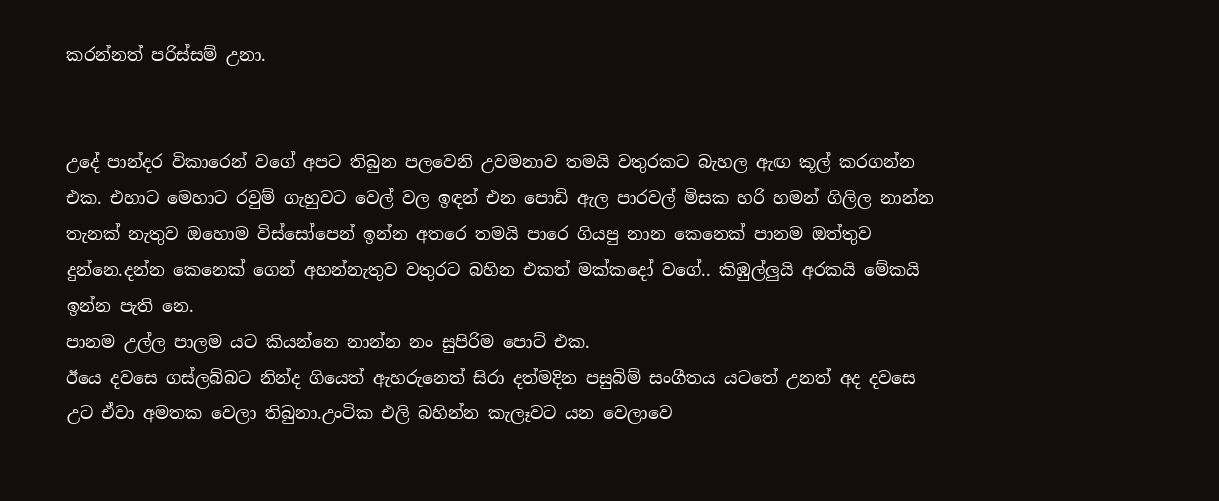කරන්නත් පරිස්සම් උනා.


උදේ පාන්දර විකාරෙන් වගේ අපට තිබුන පලවෙනි උවමනාව තමයි වතුරකට බැහල ඇඟ කූල් කරගන්න එක. එහාට මෙහාට රවුම් ගැහුවට වෙල් වල ඉඳන් එන පොඩි ඇල පාරවල් මිසක හරි හමන් ගිලිල නාන්න තැනක් නැතුව ඔහොම විස්සෝපෙන් ඉන්න අතරෙ තමයි පාරෙ ගියපු නාන කෙනෙක් පානම ඔත්තුව දුන්නෙ.දන්න කෙනෙක් ගෙන් අහන්නැතුව වතුරට බහින එකත් මක්කදෝ වගේ.. කිඹුල්ලුයි අරකයි මේකයි ඉන්න පැති නෙ.
පානම උල්ල පාලම යට කියන්නෙ නාන්න නං සුපිරිම පොට් එක.
ඊයෙ දවසෙ ගස්ලබ්බට නින්ද ගියෙත් ඇහරුනෙත් සිරා දත්මදින පසුබිම් සංගීතය යටතේ උනත් අද දවසෙ උට ඒවා අමතක වෙලා තිබුනා.උංටික එලි බහින්න කැලෑවට යන වෙලාවෙ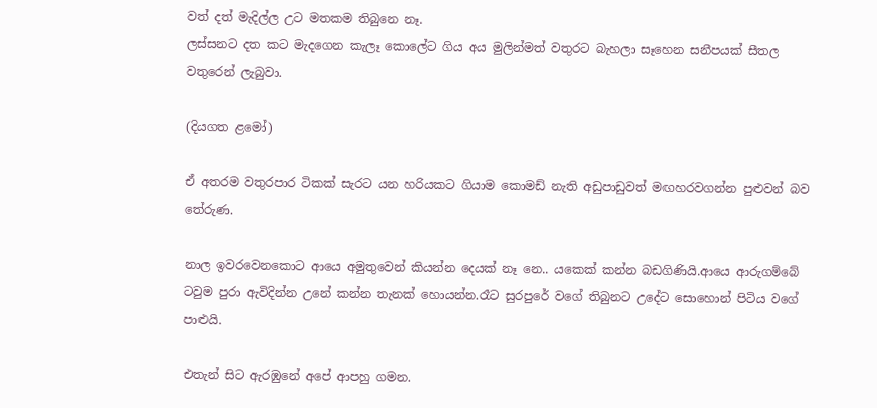වත් දත් මැදිල්ල උට මතකම තිබුනෙ නෑ.
ලස්සනට දත කට මැදගෙන කැලෑ කොලේට ගිය අය මුලින්මත් වතුරට බැහලා සෑහෙන සනීපයක් සීතල වතුරෙන් ලැබුවා.

(දියගත ළමෝ)

ඒ අතරම වතුරපාර ටිකක් සැරට යන හරියකට ගියාම කොමඩ් නැති අඩුපාඩුවත් මඟහරවගන්න පුළුවන් බව තේරුණ.

නාල ඉවරවෙනකොට ආයෙ අමුතුවෙන් කියන්න දෙයක් නෑ නෙ.. යකෙක් කන්න බඩගිණියි.ආයෙ ආරුගම්බේ ටවුම පුරා ඇවිදින්න උනේ කන්න තැනක් හොයන්න.රෑට සුරපුරේ වගේ තිබුනට උදේට සොහොන් පිටිය වගේ පාළුයි.

එතැන් සිට ඇරඹුනේ අපේ ආපහු ගමන.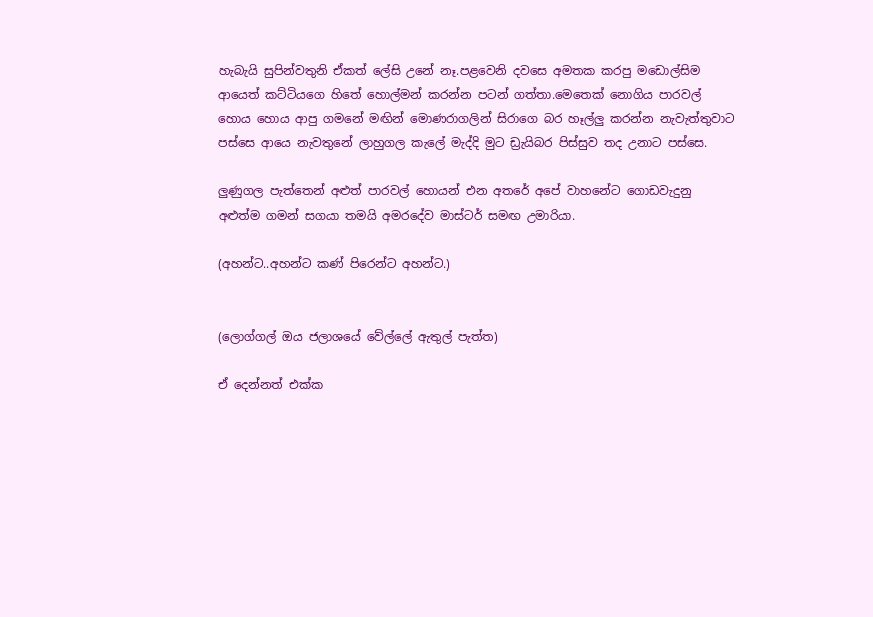හැබැයි සුපින්වතුනි ඒකත් ලේසි උනේ නෑ.පළවෙනි දවසෙ අමතක කරපු මඩොල්සිම ආයෙත් කට්ටියගෙ හිතේ හොල්මන් කරන්න පටන් ගත්තා.මෙතෙක් නොගිය පාරවල් හොය හොය ආපු ගමනේ මඟින් මොණරාගලින් සිරාගෙ බර හෑල්ලු කරන්න නැවැත්තුවාට පස්සෙ ආයෙ නැවතුනේ ලාහුගල කැලේ මැද්දි මුට ඩ්‍රැයිබර පිස්සුව තද උනාට පස්සෙ.

ලුණුගල පැත්තෙන් අළුත් පාරවල් හොයන් එන අතරේ අපේ වාහනේට ගොඩවැදුනු අළුත්ම ගමන් සගයා තමයි අමරදේව මාස්ටර් සමඟ උමාරියා.

(අහන්ට..අහන්ට කණ් පිරෙන්ට අහන්ට.)


(ලොග්ගල් ඔය ජලාශයේ වේල්ලේ ඇතුල් පැත්ත)

ඒ දෙන්නත් එක්ක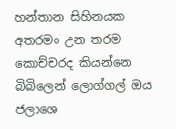හන්තාන සිහිනයක අතරමං උන තරම කොච්චරද කියන්නෙ බිබිලෙන් ලොග්ගල් ඔය ජලාශෙ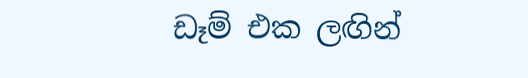ඩෑම් එක ලඟින්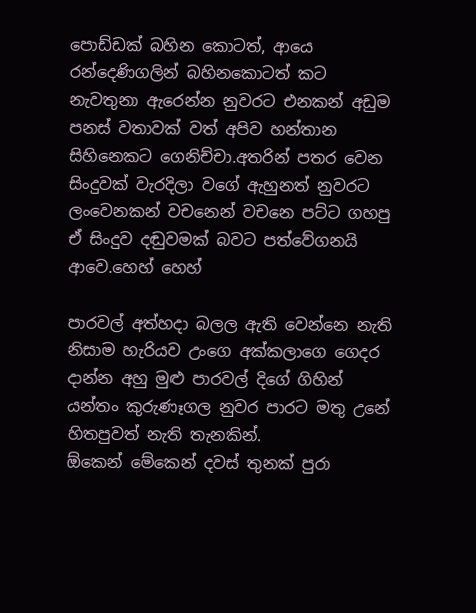පොඩ්ඩක් බහින කොටත්, ආයෙ රන්දෙණිගලින් බහිනකොටත් කට නැවතුනා ඇරෙන්න නුවරට එනකන් අඩුම පනස් වතාවක් වත් අපිව හන්තාන සිහිනෙකට ගෙනිච්චා.අතරින් පතර වෙන සිංදුවක් වැරදිලා වගේ ඇහුනත් නුවරට ලංවෙනකන් වචනෙන් වචනෙ පට්ට ගහපු ඒ සිංදුව දඬුවමක් බවට පත්වේගනයි ආවෙ.හෙහ් හෙහ්

පාරවල් අත්හදා බලල ඇති වෙන්නෙ නැති නිසාම හැරියව උංගෙ අක්කලාගෙ ගෙදර දාන්න අහු මුළු පාරවල් දිගේ ගිහින් යන්තං කුරුණෑගල නුවර පාරට මතු උනේ හිතපුවත් නැති තැනකින්.
ඕකෙන් මේකෙන් දවස් තුනක් පුරා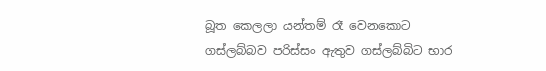බූත කෙලලා යන්තම් රෑ වෙනකොට ගස්ලබ්බව පරිස්සං ඇතුව ගස්ලබ්බිට භාර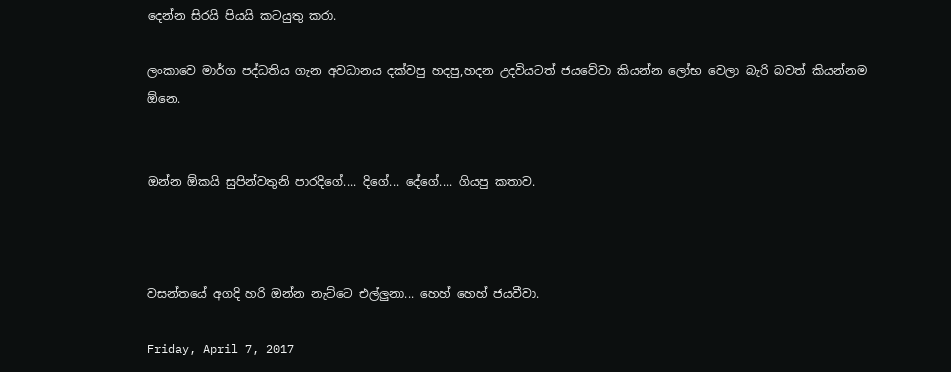දෙන්න සිරයි පියයි කටයුතු කරා.

ලංකාවෙ මාර්ග පද්ධතිය ගැන අවධානය දක්වපු හදපු,හදන උදවියටත් ජයවේවා කියන්න ලෝභ වෙලා බැරි බවත් කියන්නම ඕනෙ.


ඔන්න ඕකයි සුපින්වතුනි පාරදිගේ.... දිගේ... දේගේ.... ගියපු කතාව.



වසන්තයේ අගදි හරි ඔන්න නැට්ටෙ එල්ලුනා... හෙහ් හෙහ් ජයවීවා.

Friday, April 7, 2017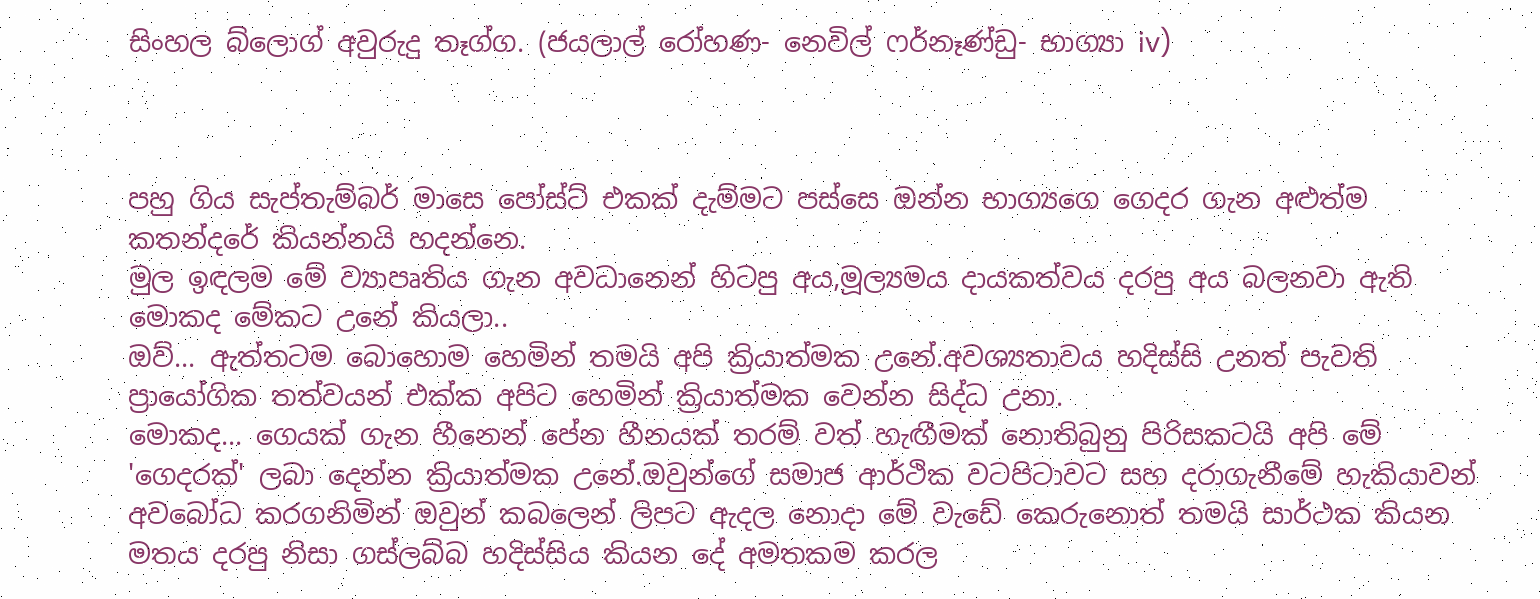සිංහල බ්ලොග් අවුරුදු තෑග්ග. (ජයලාල් රෝහණ- නෙවිල් ෆර්නෑණ්ඩු- භාග්‍යා iv)



පහු ගිය සැප්තැම්බර් මාසෙ පෝස්ට් එකක් දැම්මට පස්සෙ ඔන්න භාග්‍යගෙ ගෙදර ගැන අළුත්ම කතන්දරේ කියන්නයි හදන්නෙ.
මුල ඉඳලම මේ ව්‍යාපෘතිය ගැන අවධානෙන් හිටපු අය,මූල්‍යමය දායකත්වය දරපු අය බලනවා ඇති මොකද මේකට උනේ කියලා..
ඔව්... ඇත්තටම බොහොම හෙමින් තමයි අපි ක්‍රියාත්මක උනේ.අවශ්‍යතාවය හදිස්සි උනත් පැවති ප්‍රායෝගික තත්වයන් එක්ක අපිට හෙමින් ක්‍රියාත්මක වෙන්න සිද්ධ උනා.
මොකද... ගෙයක් ගැන හීනෙන් පේන හීනයක් තරම් වත් හැඟීමක් නොතිබුනු පිරිසකටයි අපි මේ 'ගෙදරක්' ලබා දෙන්න ක්‍රියාත්මක උනේ.ඔවුන්ගේ සමාජ ආර්ථික වටපිටාවට සහ දරාගැනීමේ හැකියාවන් අවබෝධ කරගනිමින් ඔවුන් කබලෙන් ලිපට ඇදල නොදා මේ වැඩේ කෙරුනොත් තමයි සාර්ථක කියන මතය දරපු නිසා ගස්ලබ්බ හදිස්සිය කියන දේ අමතකම කරල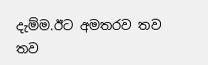දැම්ම.ඊට අමතරව තව තව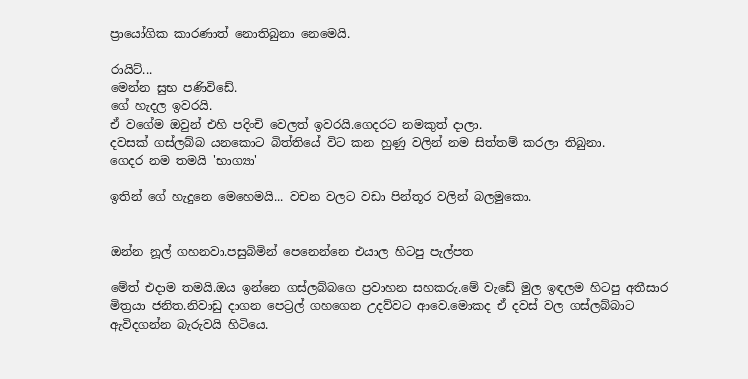ප්‍රායෝගික කාරණාත් නොතිබුනා නෙමෙයි.

රායිට්...
මෙන්න සුභ පණිවිඩේ.
ගේ හැදල ඉවරයි.
ඒ වගේම ඔවුන් එහි පදිංචි වෙලත් ඉවරයි.ගෙදරට නමකුත් දාලා.
දවසක් ගස්ලබ්බ යනකොට බිත්තියේ විට කන හුණු වලින් නම සිත්තම් කරලා තිබුනා.
ගෙදර නම තමයි 'භාග්‍යා'

ඉතින් ගේ හැදුනෙ මෙහෙමයි... වචන වලට වඩා පින්තූර වලින් බලමුකො.


ඔන්න නූල් ගහනවා.පසුබිමින් පෙනෙන්නෙ එයාල හිටපු පැල්පත

මේත් එදාම තමයි.ඔය ඉන්නෙ ගස්ලබ්බගෙ ප්‍රවාහන සහකරු.මේ වැඩේ මුල ඉඳලම හිටපු අතීසාර මිත්‍රයා ජනිත.නිවාඩු දාගන පෙට්‍රල් ගහගෙන උදව්වට ආවෙ.මොකද ඒ දවස් වල ගස්ලබ්බාට ඇවිදගන්න බැරුවයි හිටියෙ.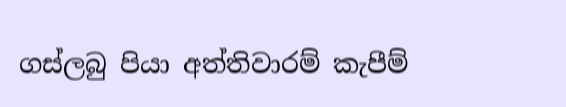ගස්ලබු පියා අත්තිවාරම් කැපීම්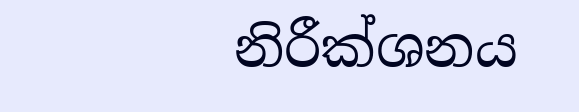නිරීක්ශනය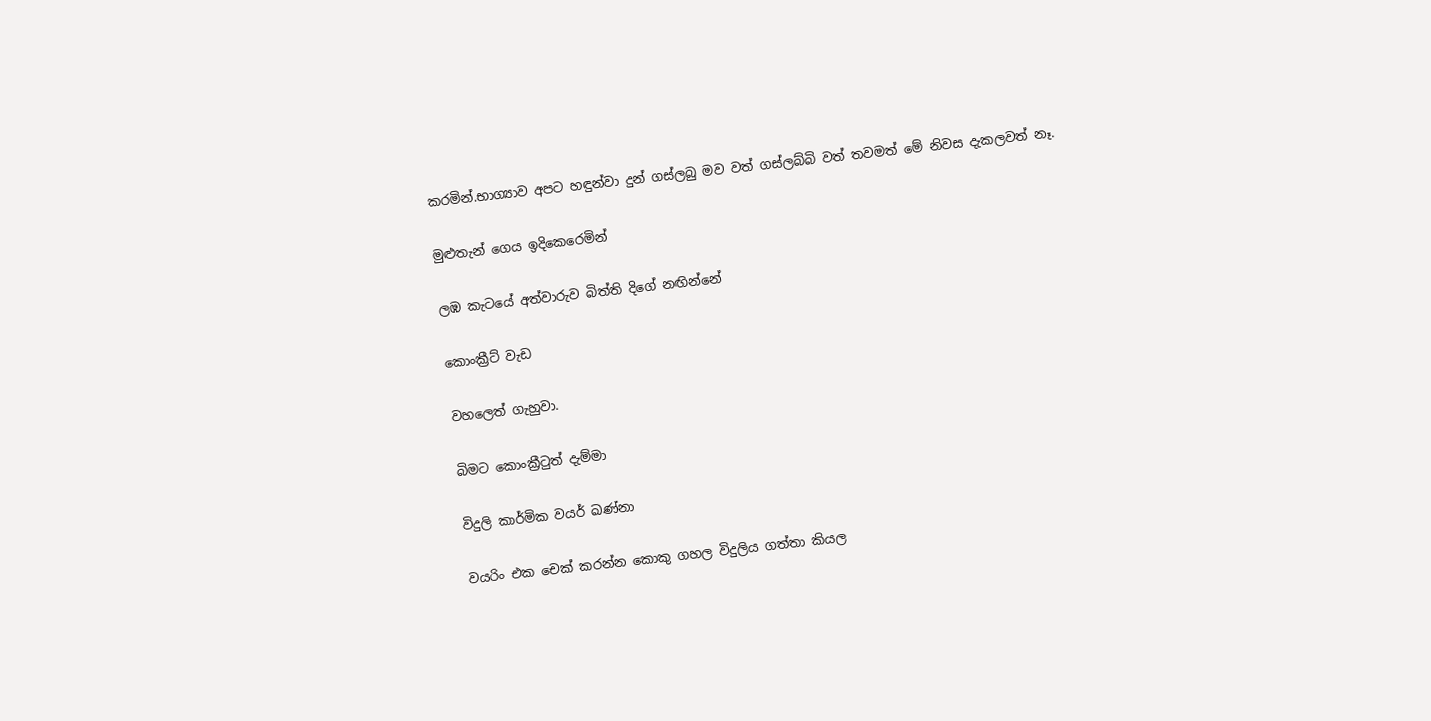කරමින්.භාග්‍යාව අපට හඳුන්වා දුන් ගස්ලබු මව වත් ගස්ලබ්බි වත් තවමත් මේ නිවස දැකලවත් නෑ.

මුළුතැන් ගෙය ඉදිකෙරෙමින්

ලඹ කැටයේ අත්වාරුව බිත්ති දිගේ නඟින්නේ

කොංක්‍රීට් වැඩ

වහලෙත් ගැහුවා.

බිමට කොංක්‍රීටුත් දැම්මා

විදුලි කාර්මික වයර් ඛණ්නා

වයරිං එක චෙක් කරන්න කොකු ගහල විදුලිය ගත්තා කියල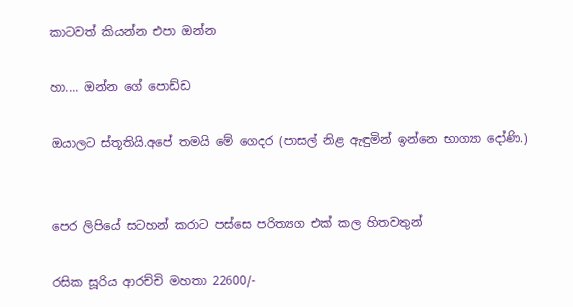කාටවත් කියන්න එපා ඔන්න

හා.... ඔන්න ගේ පොඩ්ඩ

ඔයාලට ස්තූතියි.අපේ තමයි මේ ගෙදර (පාසල් නිළ ඇඳුමින් ඉන්නෙ භාග්‍යා දෝණි.)


පෙර ලිපියේ සටහන් කරාට පස්සෙ පරිත්‍යග එක් කල හිතවතුන්

රසික සූරිය ආරච්චි මහතා 22600/-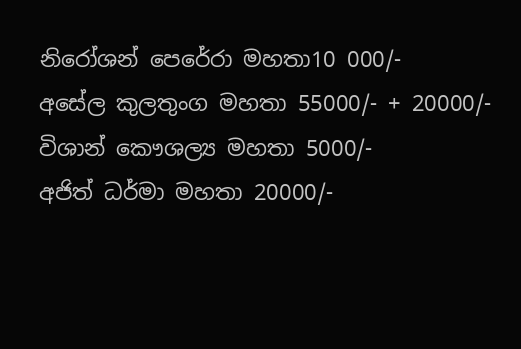නිරෝශන් පෙරේරා මහතා10 000/-
අසේල කුලතුංග මහතා 55000/- + 20000/-
විශාන් කෞශල්‍ය මහතා 5000/-
අජිත් ධර්මා මහතා 20000/-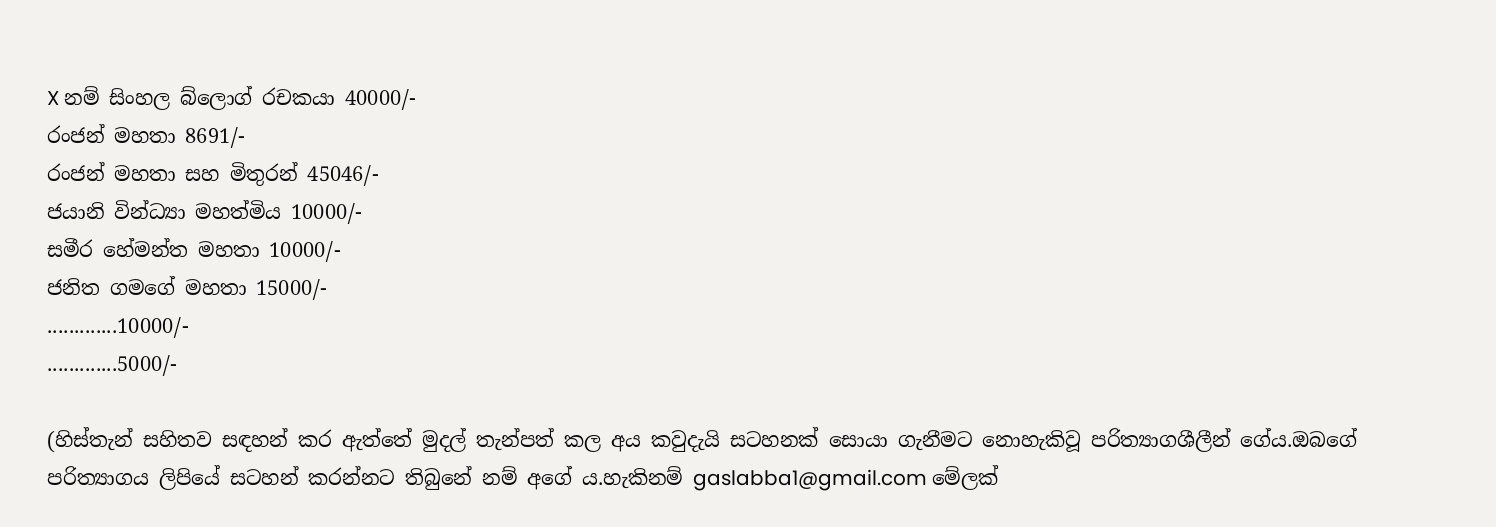X නම් සිංහල බ්ලොග් රචකයා 40000/-
රංජන් මහතා 8691/-
රංජන් මහතා සහ මිතුරන් 45046/-
ජයානි වින්ධ්‍යා මහත්මිය 10000/-
සමීර හේමන්ත මහතා 10000/-
ජනිත ගමගේ මහතා 15000/-
.............10000/-
.............5000/-

(හිස්තැන් සහිතව සඳහන් කර ඇත්තේ මුදල් තැන්පත් කල අය කවුදැයි සටහනක් සොයා ගැනීමට නොහැකිවූ පරිත්‍යාගශීලීන් ගේය.ඔබගේ පරිත්‍යාගය ලිපියේ සටහන් කරන්නට තිබුනේ නම් අගේ ය.හැකිනම් gaslabba1@gmail.com මේලක්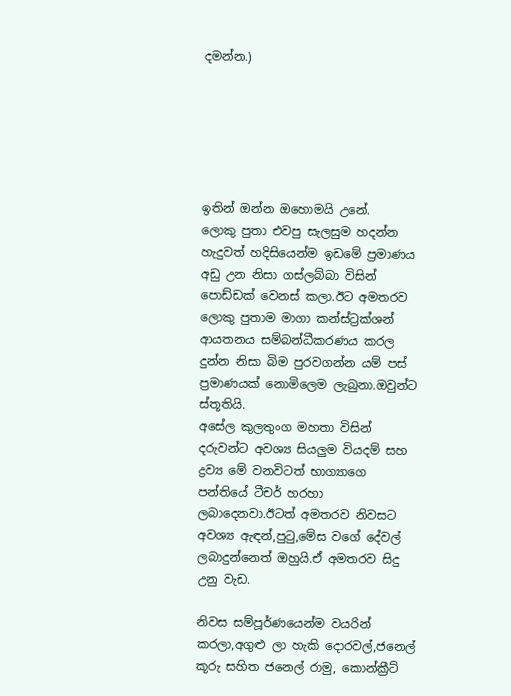දමන්න.)






ඉතින් ඔන්න ඔහොමයි උනේ.
ලොකු පුතා එවපු සැලසුම හදන්න හැදුවත් හදිසියෙන්ම ඉඩමේ ප්‍රමාණය අඩු උන නිසා ගස්ලබ්බා විසින් පොඩ්ඩක් වෙනස් කලා.ඊට අමතරව ලොකු පුතාම මාගා කන්ස්ට්‍රක්ශන් ආයතනය සම්බන්ධීකරණය කරල දුන්න නිසා බිම පුරවගන්න යම් පස් ප්‍රමාණයක් නොමිලෙම ලැබුනා.ඔවුන්ට ස්තූතියි.
අසේල කුලතුංග මහතා විසින් දරුවන්ට අවශ්‍ය සියලුම වියදම් සහ ද්‍රව්‍ය මේ වනවිටත් භාග්‍යාගෙ පන්තියේ ටීචර් හරහා ලබාදෙනවා.ඊටත් අමතරව නිවසට අවශ්‍ය ඇඳන්,පුටු,මේස වගේ දේවල් ලබාදුන්නෙත් ඔහුයි.ඒ අමතරව සිදු උනු වැඩ.

නිවස සම්පූර්ණයෙන්ම වයරින් කරලා,අගුළු ලා හැකි දොරවල්,ජනෙල් කූරු සහිත ජනෙල් රාමු, කොන්ක්‍රීට්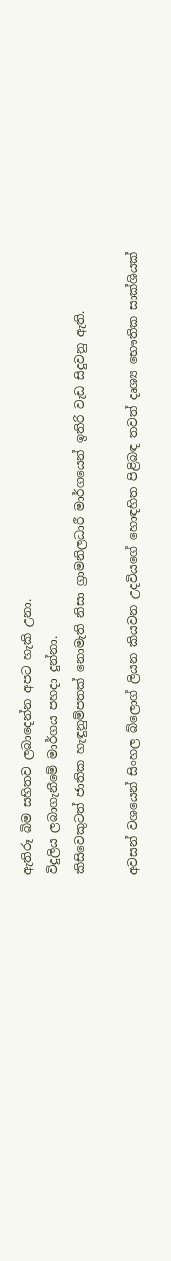ඇතිරූ බිම සහිතව ලබාදෙන්න අපට හැකි උනා.
විදුලිය ලබාගැනීමේ මාර්ගය පහදා දුන්නා.
කිසිවෙකුටත් ජාතික හැඳුනුම්පතක් නොමැති නිසා ග්‍රාමනිලධාරී මාර්ගයෙන් ඉතිරි වැඩ සිදුවනු ඇති.

අවසන් වශයෙන් සිංහල බ්ලොග් ලියන කියවන උදවියගේ හොඳහිත පිළිබඳ තවත් දෘශ්‍ය භෞතික සාක්ශියක්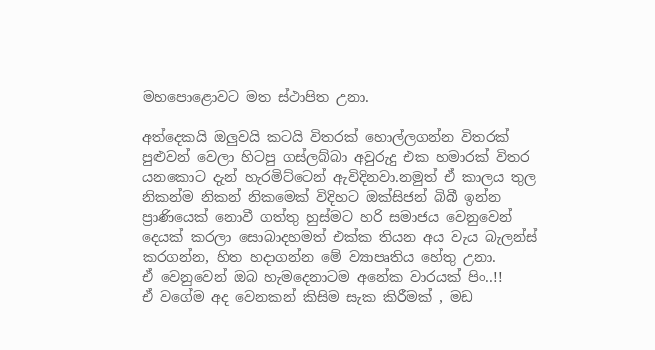මහපොළොවට මත ස්ථාපිත උනා.

අත්දෙකයි ඔලුවයි කටයි විතරක් හොල්ලගන්න විතරක් පුළුවන් වෙලා හිටපු ගස්ලබ්බා අවුරුදු එක හමාරක් විතර යනකොට දැන් හැරමිට්ටෙන් ඇවිදිනවා.නමුත් ඒ කාලය තුල නිකන්ම නිකන් නිකමෙක් විදිහට ඔක්සිජන් බිබී ඉන්න ප්‍රාණියෙක් නොවී ගත්තු හුස්මට හරි සමාජය වෙනුවෙන් දෙයක් කරලා සොබාදහමත් එක්ක තියන අය වැය බැලන්ස් කරගන්න, හිත හදාගන්න මේ ව්‍යාපෘතිය හේතු උනා.
ඒ වෙනුවෙන් ඔබ හැමදෙනාටම අනේක වාරයක් පිං..!!
ඒ වගේම අද වෙනකන් කිසිම සැක කිරීමක් , මඩ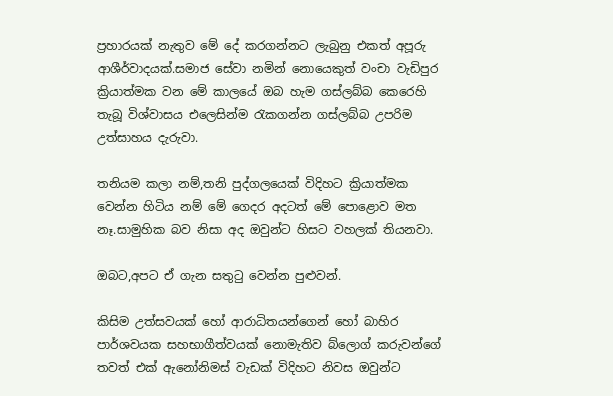ප්‍රහාරයක් නැතුව මේ දේ කරගන්නට ලැබුනු එකත් අපූරු ආශීර්වාදයක්.සමාජ සේවා නමින් නොයෙකුත් වංචා වැඩිපුර ක්‍රියාත්මක වන මේ කාලයේ ඔබ හැම ගස්ලබ්බ කෙරෙහි තැබූ විශ්වාසය එලෙසින්ම රැකගන්න ගස්ලබ්බ උපරිම උත්සාහය දැරුවා.

තනියම කලා නම්,තනි පුද්ගලයෙක් විදිහට ක්‍රියාත්මක වෙන්න හිටිය නම් මේ ගෙදර අදටත් මේ පොළොව මත නෑ.සාමුහික බව නිසා අද ඔවුන්ට හිසට වහලක් තියනවා.

ඔබට,අපට ඒ ගැන සතුටු වෙන්න පුළුවන්.

කිසිම උත්සවයක් හෝ ආරාධිතයන්ගෙන් හෝ බාහිර පාර්ශවයක සහභාගීත්වයක් නොමැතිව බ්ලොග් කරුවන්ගේ තවත් එක් ඇනෝනිමස් වැඩක් විදිහට නිවස ඔවුන්ට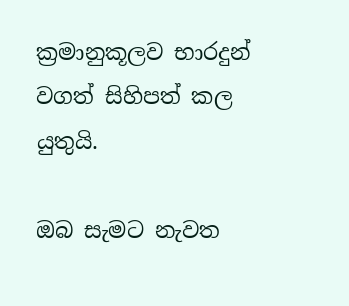ක්‍රමානුකූලව භාරදුන් වගත් සිහිපත් කල යුතුයි.

ඔබ සැමට නැවත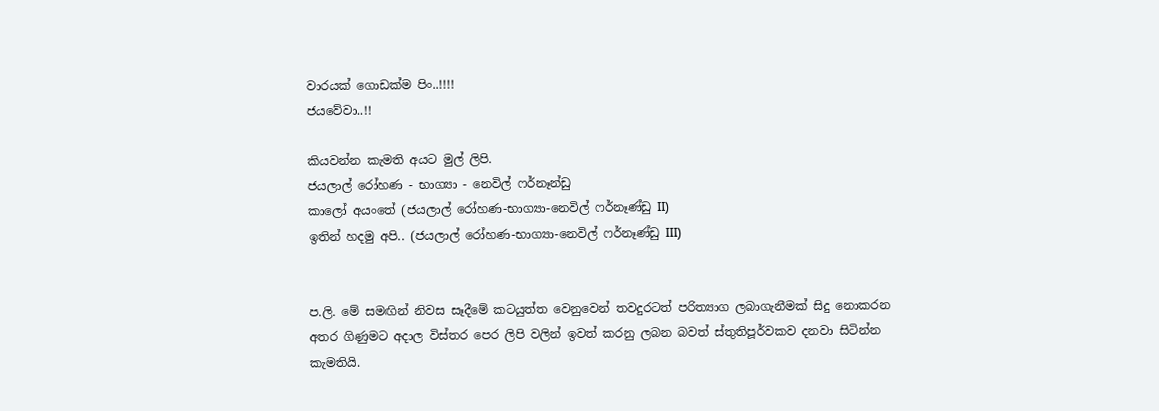වාරයක් ගොඩක්ම පිං..!!!!
ජයවේවා..!!

කියවන්න කැමති අයට මුල් ලිපි.
ජයලාල් රෝහණ - භාග්‍යා - නෙවිල් ෆර්නෑන්ඩු
කාලෝ අයංතේ (ජයලාල් රෝහණ-භාග්‍යා-නෙවිල් ෆර්නෑණ්ඩු II)
ඉතින් හදමු අපි.. (ජයලාල් රෝහණ-භාග්‍යා-නෙවිල් ෆර්නෑණ්ඩු III)


ප.ලි. මේ සමඟින් නිවස සෑදීමේ කටයුත්ත වෙනුවෙන් තවදුරටත් පරිත්‍යාග ලබාගැනීමක් සිදු නොකරන අතර ගිණුමට අදාල විස්තර පෙර ලිපි වලින් ඉවත් කරනු ලබන බවත් ස්තුතිපූර්වකව දනවා සිටින්න කැමතියි.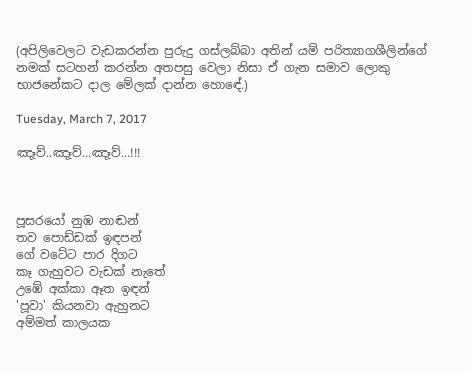(අපිලිවෙලට වැඩකරන්න පුරුදු ගස්ලබ්බා අතින් යම් පරිත්‍යාගශීලින්ගේ නමක් සටහන් කරන්න අතපසු වෙලා නිසා ඒ ගැන සමාව ලොකු භාජනේකට දාල මේලක් දාන්න හොඳේ.)

Tuesday, March 7, 2017

ඤෑව්..ඤෑව්...ඤෑව්...!!!



පූසරයෝ නුඹ නාඬන්
තව පොඩ්ඩක් ඉඳපන්
ගේ වටේට පාර දිගට
කෑ ගැහුවට වැඩක් නැතේ
උඹේ අක්කා ඈත ඉඳන්
'පූවා' කියනවා ඇහුනට
අම්මත් කාලයක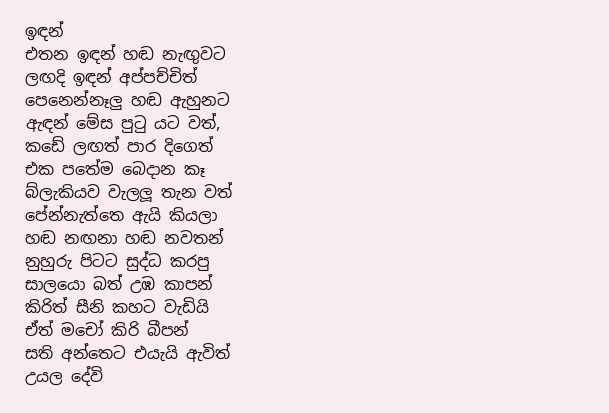ඉඳන්
එතන ඉඳන් හඬ නැඟුවට
ලඟදි ඉඳන් අප්පච්චිත්
පෙනෙන්නෑලු හඬ ඇහුනට
ඇඳන් මේස පුටු යට වත්,
කඩේ ලඟත් පාර දිගෙත්
එක පතේම බෙදාන කෑ
බ්ලැකියව වැලලූ තැන වත්
පේන්නැත්තෙ ඇයි කියලා
හඬ නඟනා හඬ නවතන්
නුහුරු පිටට සුද්ධ කරපු
සාලයො බත් උඹ කාපන්
කිරිත් සීනි කහට වැඩියි
ඒත් මචෝ කිරි බීපන්
සති අන්තෙට එයැයි ඇවිත්
උයල දේවි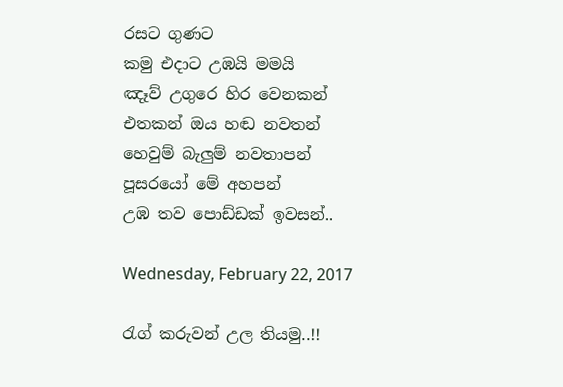රසට ගුණට
කමු එදාට උඹයි මමයි
ඤෑව් උගුරෙ හිර වෙනකන්
එතකන් ඔය හඬ නවතන්
හෙවුම් බැලුම් නවතාපන්
පූසරයෝ මේ අහපන්
උඹ තව පොඩ්ඩක් ඉවසන්..

Wednesday, February 22, 2017

රැග් කරුවන් උල තියමු..!!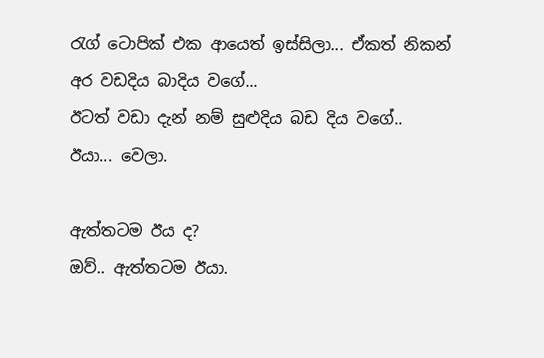රැග් ටොපික් එක ආයෙත් ඉස්සිලා... ඒකත් නිකන් අර වඩදිය බාදිය වගේ...
ඊටත් වඩා දැන් නම් සුළුදිය බඩ දිය වගේ..
ඊයා... වෙලා.

ඇත්තටම ඊය ද?
ඔව්.. ඇත්තටම ඊයා.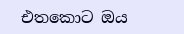එතකොට ඔය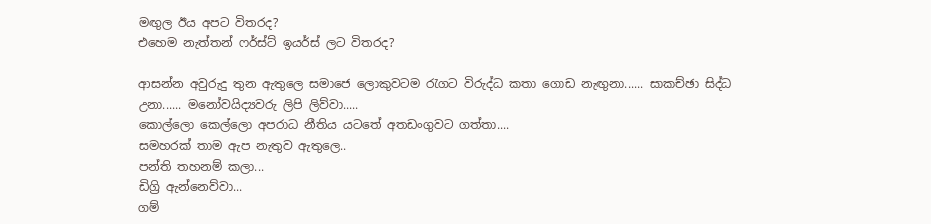මඟුල ඊය අපට විතරද?
එහෙම නැත්තන් ෆර්ස්ට් ඉයර්ස් ලට විතරද?

ආසන්න අවුරුදු තුන ඇතුලෙ සමාජෙ ලොකුවටම රැගට විරුද්ධ කතා ගොඩ නැඟුනා...... සාකච්ඡා සිද්ධ උනා...... මනෝවයිද්‍යවරු ලිපි ලිව්වා.....
කොල්ලො කෙල්ලො අපරාධ නීතිය යටතේ අතඩංගුවට ගත්තා....
සමහරක් තාම ඇප නැතුව ඇතුලෙ..
පන්ති තහනම් කලා...
ඩිග්‍රි ඇන්නෙව්වා...
ගම්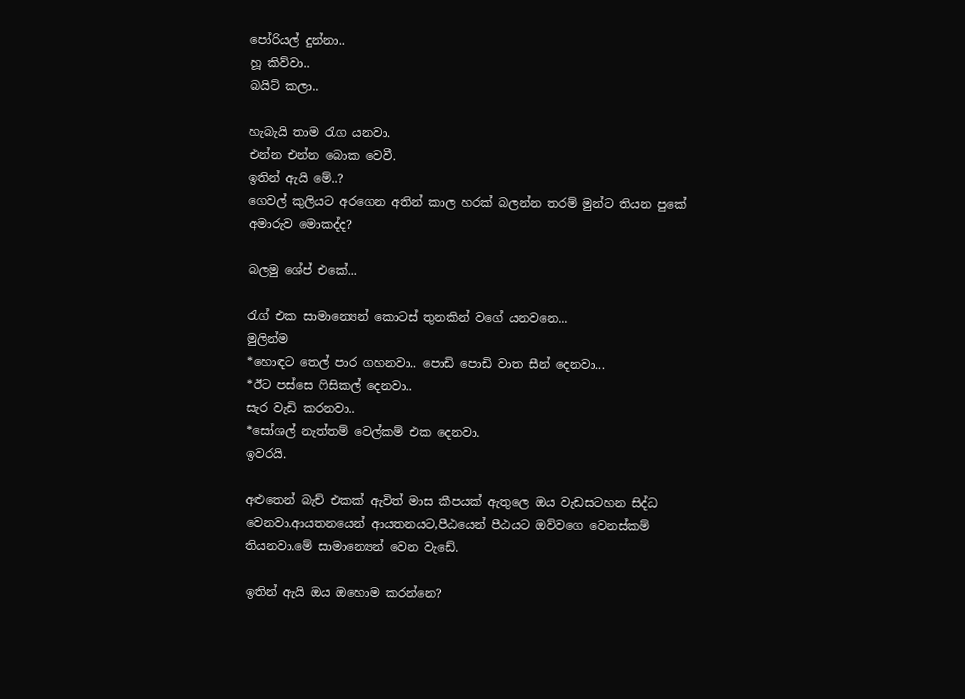පෝරියල් දුන්නා..
හූ කිව්වා..
බයිට් කලා..

හැබැයි තාම රැග යනවා.
එන්න එන්න බොක වෙවී.
ඉතින් ඇයි මේ..?
ගෙවල් කුලියට අරගෙන අතින් කාල හරක් බලන්න තරම් මුන්ට තියන පුකේ අමාරුව මොකද්ද?

බලමු ශේප් එකේ...

රැග් එක සාමාන්‍යෙන් කොටස් තුනකින් වගේ යනවනෙ...
මුලින්ම
*හොඳට තෙල් පාර ගහනවා.. පොඩි පොඩි වාත සීන් දෙනවා...
*ඊට පස්සෙ ෆිසිකල් දෙනවා..
සැර වැඩි කරනවා..
*සෝශල් නැත්තම් වෙල්කම් එක දෙනවා.
ඉවරයි.

අළුතෙන් බැච් එකක් ඇවිත් මාස කීපයක් ඇතුලෙ ඔය වැඩසටහන සිද්ධ වෙනවා.ආයතනයෙන් ආයතනයට,පීඨයෙන් පීඨයට ඔව්වගෙ වෙනස්කම් තියනවා.මේ සාමාන්‍යෙන් වෙන වැඩේ.

ඉතින් ඇයි ඔය ඔහොම කරන්නෙ?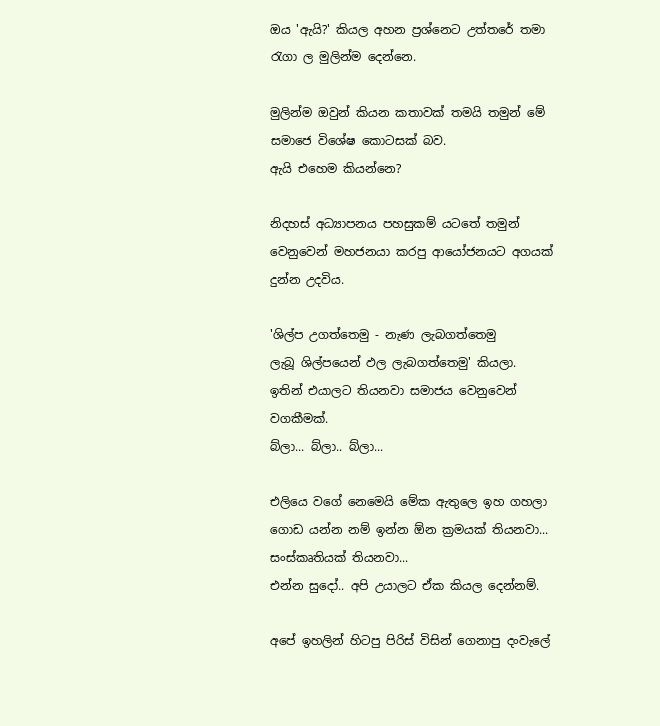ඔය 'ඇයි?' කියල අහන ප්‍රශ්නෙට උත්තරේ තමා රැගා ල මුලින්ම දෙන්නෙ.

මුලින්ම ඔවුන් කියන කතාවක් තමයි තමුන් මේ සමාජෙ විශේෂ කොටසක් බව.
ඇයි එහෙම කියන්නෙ?

නිදහස් අධ්‍යාපනය පහසුකම් යටතේ තමුන් වෙනුවෙන් මහජනයා කරපු ආයෝජනයට අගයක් දුන්න උදවිය.

'ශිල්ප උගත්තෙමු - නැණ ලැබගත්තෙමු
ලැබූ ශිල්පයෙන් ඵල ලැබගත්තෙමු' කියලා.
ඉතින් එයාලට තියනවා සමාජය වෙනුවෙන් වගකීමක්.
බ්ලා... බ්ලා.. බ්ලා...

එලියෙ වගේ නෙමෙයි මේක ඇතුලෙ ඉහ ගහලා ගොඩ යන්න නම් ඉන්න ඕන ක්‍රමයක් තියනවා... සංස්කෘතියක් තියනවා...
එන්න සුදෝ.. අපි උයාලට ඒක කියල දෙන්නම්.

අපේ ඉහලින් හිටපු පිරිස් විසින් ගෙනාපු දංවැලේ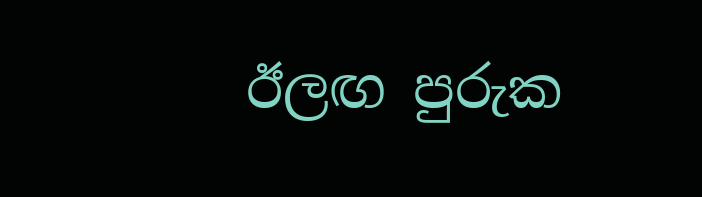ඊලඟ පුරුක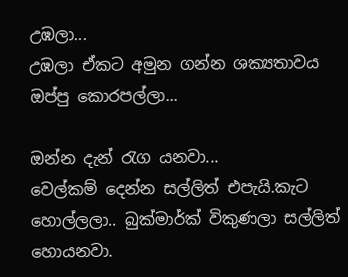උඹලා...
උඹලා ඒකට අමුන ගන්න ශක්‍යතාවය ඔප්පු කොරපල්ලා...

ඔන්න දැන් රැග යනවා...
වෙල්කම් දෙන්න සල්ලිත් එපැයි.කැට හොල්ලලා.. බුක්මාර්ක් විකුණලා සල්ලිත් හොයනවා.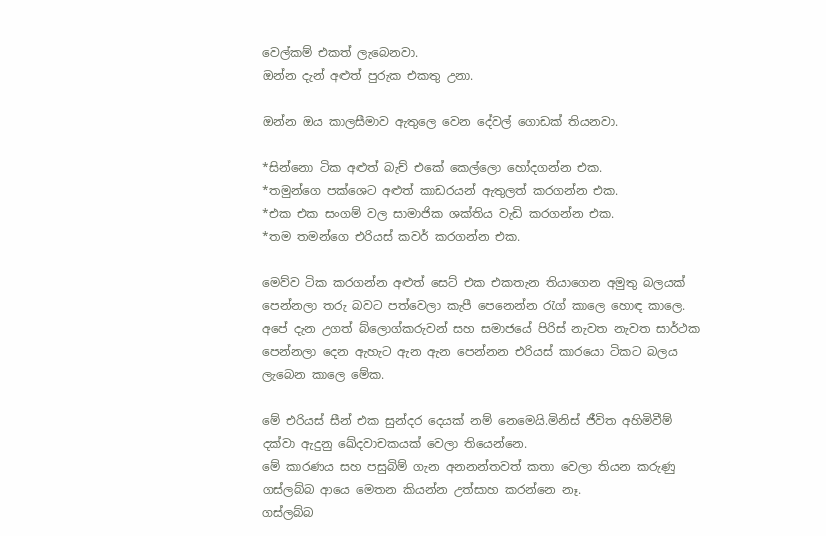වෙල්කම් එකත් ලැබෙනවා.
ඔන්න දැන් අළුත් පුරුක එකතු උනා.

ඔන්න ඔය කාලසීමාව ඇතුලෙ වෙන දේවල් ගොඩක් තියනවා.

*සින්නො ටික අළුත් බැච් එකේ කෙල්ලො හෝදගන්න එක.
*තමුන්ගෙ පක්ශෙට අළුත් කාඩරයන් ඇතුලත් කරගන්න එක.
*එක එක සංගම් වල සාමාජික ශක්තිය වැඩි කරගන්න එක.
*තම තමන්ගෙ එරියස් කවර් කරගන්න එක.

මෙව්ව ටික කරගන්න අළුත් සෙට් එක එකතැන තියාගෙන අමුතු බලයක් පෙන්නලා තරු බවට පත්වෙලා කැපී පෙනෙන්න රැග් කාලෙ හොඳ කාලෙ.
අපේ දැන උගත් බ්ලොග්කරුවන් සහ සමාජයේ පිරිස් නැවත නැවත සාර්ථක පෙන්නලා දෙන ඇහැට ඇන ඇන පෙන්නන එරියස් කාරයො ටිකට බලය ලැබෙන කාලෙ මේක.

මේ එරියස් සීන් එක සුන්දර දෙයක් නම් නෙමෙයි.මිනිස් ජීවිත අහිමිවීම් දක්වා ඇදුනු ඛේදවාචකයක් වෙලා තියෙන්නෙ.
මේ කාරණය සහ පසුබිම් ගැන අනනන්තවත් කතා වෙලා තියන කරුණු ගස්ලබ්බ ආයෙ මෙතන කියන්න උත්සාහ කරන්නෙ නෑ.
ගස්ලබ්බ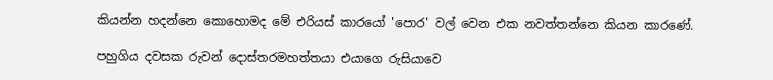කියන්න හදන්නෙ කොහොමද මේ එරියස් කාරයෝ 'පොර' වල් වෙන එක නවත්තන්නෙ කියන කාරණේ.

පහුගිය දවසක රුවන් දොස්තරමහත්තයා එයාගෙ රුසියාවෙ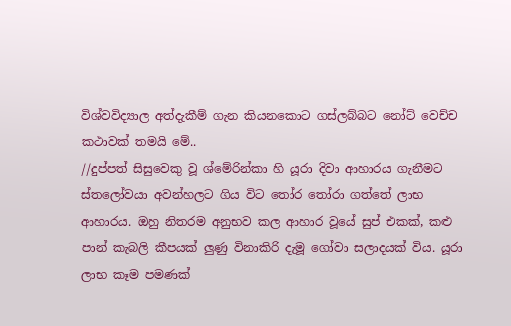විශ්වවිද්‍යාල අත්දැකීම් ගැන කියනකොට ගස්ලබ්බට නෝට් වෙච්ච කථාවක් තමයි මේ..
//දුප්පත් සිසුවෙකු වූ ශ්මේරින්කා හි යූරා දිවා ආහාරය ගැනීමට ස්තලෝවයා අවන්හලට ගිය විට තෝර තෝරා ගත්තේ ලාභ ආහාරය. ඔහු නිතරම අනුභව කල ආහාර වූයේ සුප් එකක්, කළු පාන් කැබලි කීපයක් ලුණු විනාකිරි දැමූ ගෝවා සලාදයක් විය. යූරා ලාභ කෑම පමණක්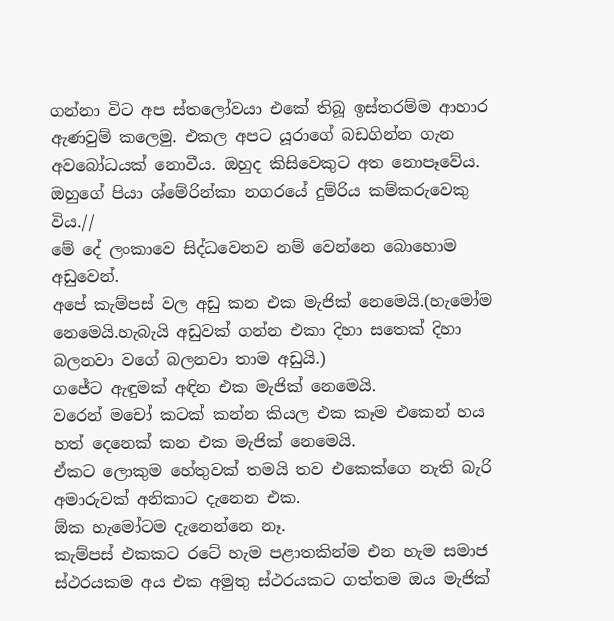ගන්නා විට අප ස්තලෝවයා එකේ තිබූ ඉස්තරම්ම ආහාර ඇණවුම් කලෙමු. එකල අපට යූරාගේ බඩගින්න ගැන අවබෝධයක් නොවීය. ඔහුද කිසිවෙකුට අත නොපෑවේය. ඔහුගේ පියා ශ්මේරින්කා නගරයේ දුම්රිය කම්කරුවෙකු විය.//
මේ දේ ලංකාවෙ සිද්ධවෙනව නම් වෙන්නෙ බොහොම අඩුවෙන්.
අපේ කැම්පස් වල අඩු කන එක මැජික් නෙමෙයි.(හැමෝම නෙමෙයි.හැබැයි අඩුවක් ගන්න එකා දිහා සතෙක් දිහා බලනවා වගේ බලනවා තාම අඩුයි.)
ගජේට ඇඳුමක් අඳින එක මැජික් නෙමෙයි.
වරෙන් මචෝ කටක් කන්න කියල එක කෑම එකෙන් හය හත් දෙනෙක් කන එක මැජික් නෙමෙයි.
ඒකට ලොකුම හේතුවක් තමයි තව එකෙක්ගෙ නැති බැරි අමාරුවක් අනිකාට දැනෙන එක.
ඕක හැමෝටම දැනෙන්නෙ නෑ.
කැම්පස් එකකට රටේ හැම පළාතකින්ම එන හැම සමාජ ස්ථරයකම අය එක අමුතු ස්ථරයකට ගත්තම ඔය මැජික්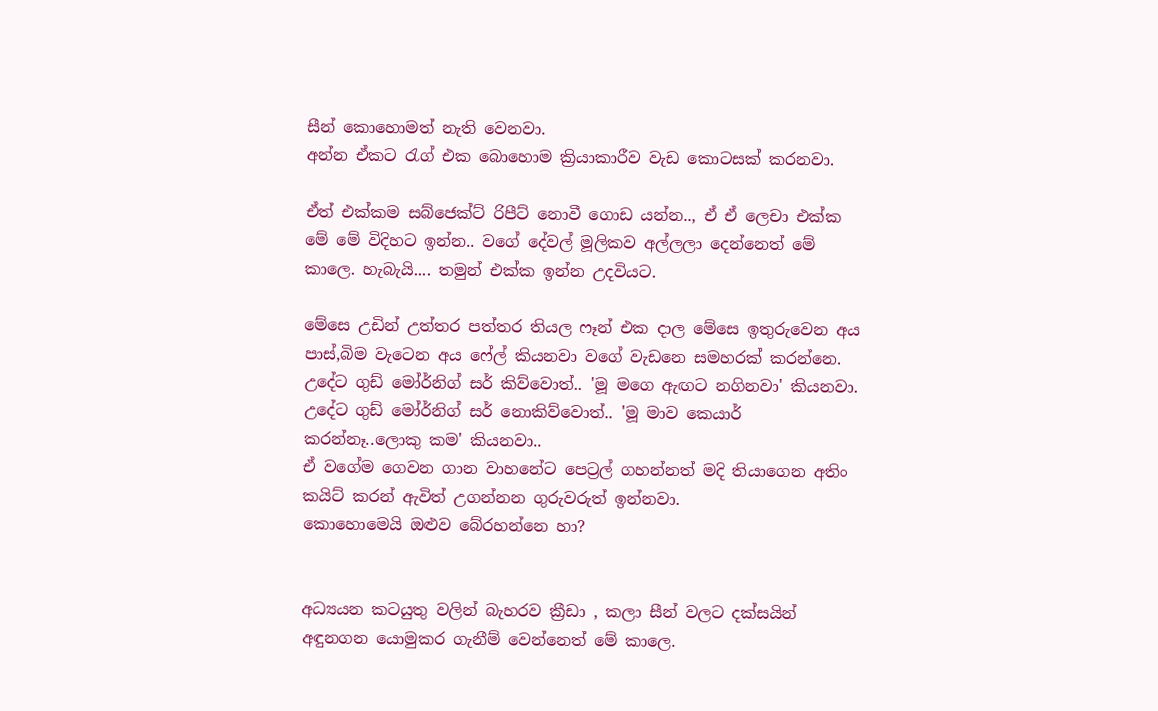සීන් කොහොමත් නැති වෙනවා.
අන්න ඒකට රැග් එක බොහොම ක්‍රියාකාරීව වැඩ කොටසක් කරනවා.

ඒත් එක්කම සබ්ජෙක්ට් රිපීට් නොවී ගොඩ යන්න.., ඒ ඒ ලෙචා එක්ක මේ මේ විදිහට ඉන්න.. වගේ දේවල් මූලිකව අල්ලලා දෙන්නෙත් මේ කාලෙ. හැබැයි.... තමුන් එක්ක ඉන්න උදවියට.

මේසෙ උඩින් උත්තර පත්තර තියල ෆෑන් එක දාල මේසෙ ඉතුරුවෙන අය පාස්,බිම වැටෙන අය ෆේල් කියනවා වගේ වැඩනෙ සමහරක් කරන්නෙ.
උදේට ගුඩ් මෝර්නිග් සර් කිව්වොත්.. 'මූ මගෙ ඇඟට නගිනවා' කියනවා.
උදේට ගුඩ් මෝර්නිග් සර් නොකිව්වොත්.. 'මූ මාව කෙයාර් කරන්නෑ..ලොකු කම' කියනවා..
ඒ වගේම ගෙවන ගාන වාහනේට පෙට්‍රල් ගහන්නත් මදි තියාගෙන අතිං කයිට් කරන් ඇවිත් උගන්නන ගුරුවරුත් ඉන්නවා.
කොහොමෙයි ඔළුව බේරහන්නෙ හා?


අධ්‍යයන කටයුතු වලින් බැහරව ක්‍රීඩා , කලා සීන් වලට දක්සයින් අඳුනගන යොමුකර ගැනීම් වෙන්නෙත් මේ කාලෙ.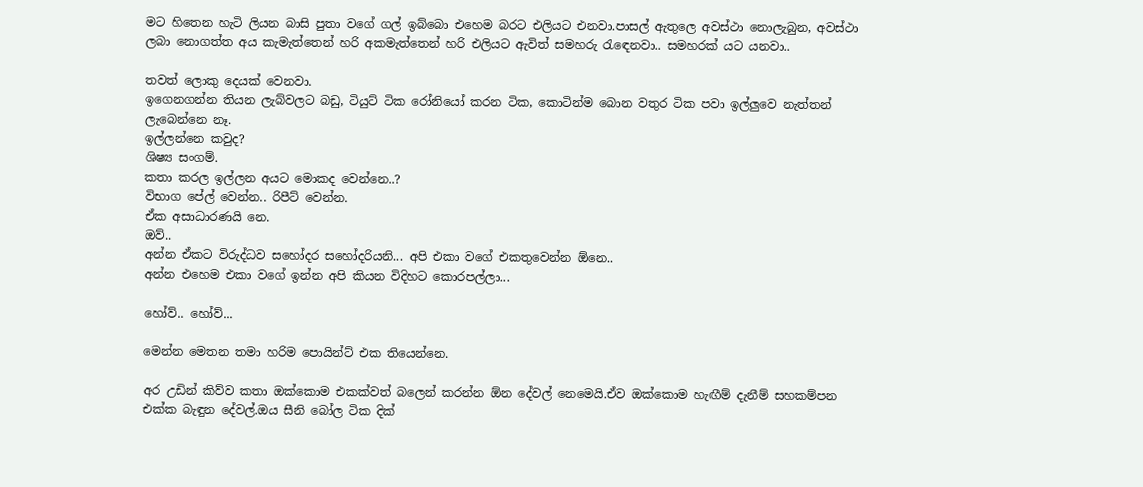මට හිතෙන හැටි ලියන බාසි පුතා වගේ ගල් ඉබ්බො එහෙම බරට එලියට එනවා.පාසල් ඇතුලෙ අවස්ථා නොලැබුන, අවස්ථා ලබා නොගත්ත අය කැමැත්තෙන් හරි අකමැත්තෙන් හරි එලියට ඇවිත් සමහරු රැඳෙනවා.. සමහරක් යට යනවා..

තවත් ලොකු දෙයක් වෙනවා.
ඉගෙනගන්න තියන ලැබ්වලට බඩු, ටියුට් ටික රෝනියෝ කරන ටික, කොටින්ම බොන වතුර ටික පවා ඉල්ලුවෙ නැත්තන් ලැබෙන්නෙ නෑ.
ඉල්ලන්නෙ කවුද?
ශිෂ්‍ය සංගම්.
කතා කරල ඉල්ලන අයට මොකද වෙන්නෙ..?
විභාග පේල් වෙන්න.. රිපීට් වෙන්න.
ඒක අසාධාරණයි නෙ.
ඔව්..
අන්න ඒකට විරුද්ධව සහෝදර සහෝදරියනි... අපි එකා වගේ එකතුවෙන්න ඕනෙ..
අන්න එහෙම එකා වගේ ඉන්න අපි කියන විදිහට කොරපල්ලා...

හෝව්.. හෝව්...

මෙන්න මෙතන තමා හරිම පොයින්ට් එක තියෙන්නෙ.

අර උඩින් කිව්ව කතා ඔක්කොම එකක්වත් බලෙන් කරන්න ඕන දේවල් නෙමෙයි.ඒව ඔක්කොම හැඟීම් දැනීම් සහකම්පන එක්ක බැඳුන දේවල්.ඔය සීනි බෝල ටික දික්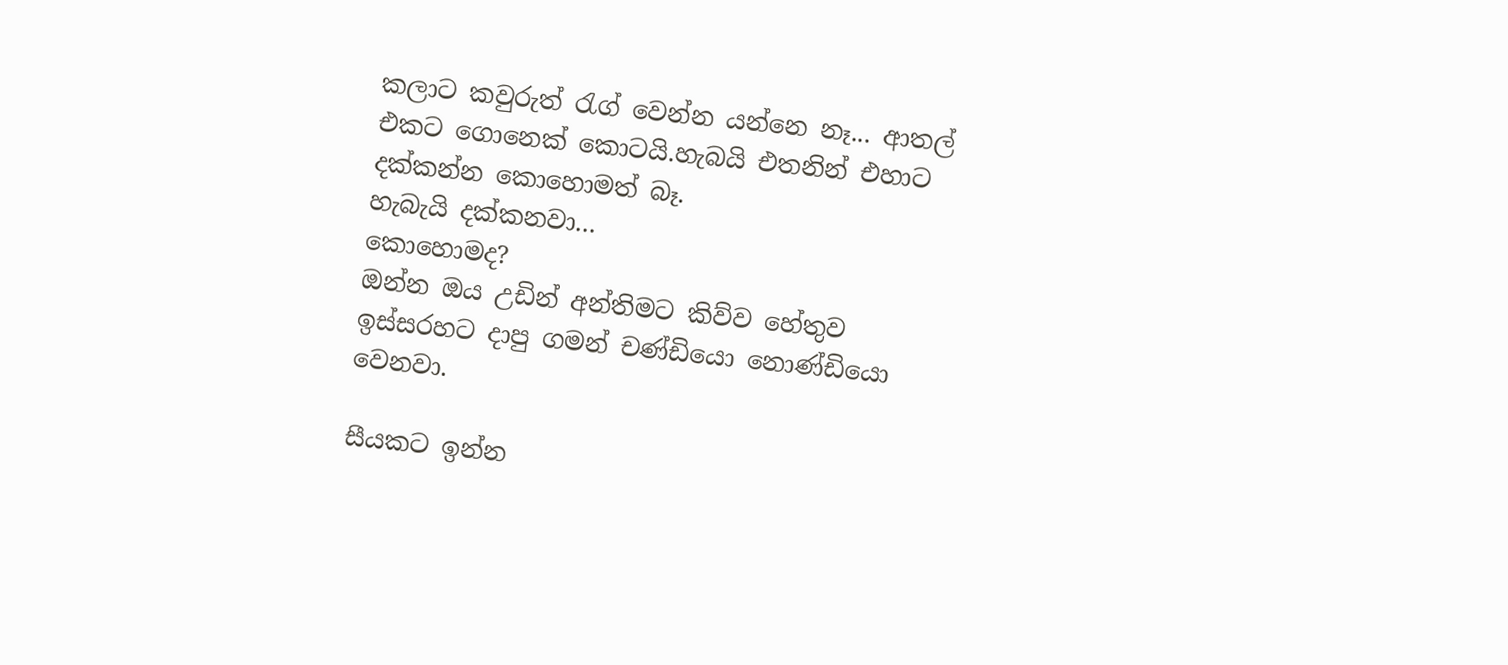කලාට කවුරුත් රැග් වෙන්න යන්නෙ නෑ... ආතල් එකට ගොනෙක් කොටයි.හැබයි එතනින් එහාට දක්කන්න කොහොමත් බෑ.
හැබැයි දක්කනවා...
කොහොමද?
ඔන්න ඔය උඩින් අන්තිමට කිව්ව හේතුව ඉස්සරහට දාපු ගමන් චණ්ඩියො නොණ්ඩියො වෙනවා.

සීයකට ඉන්න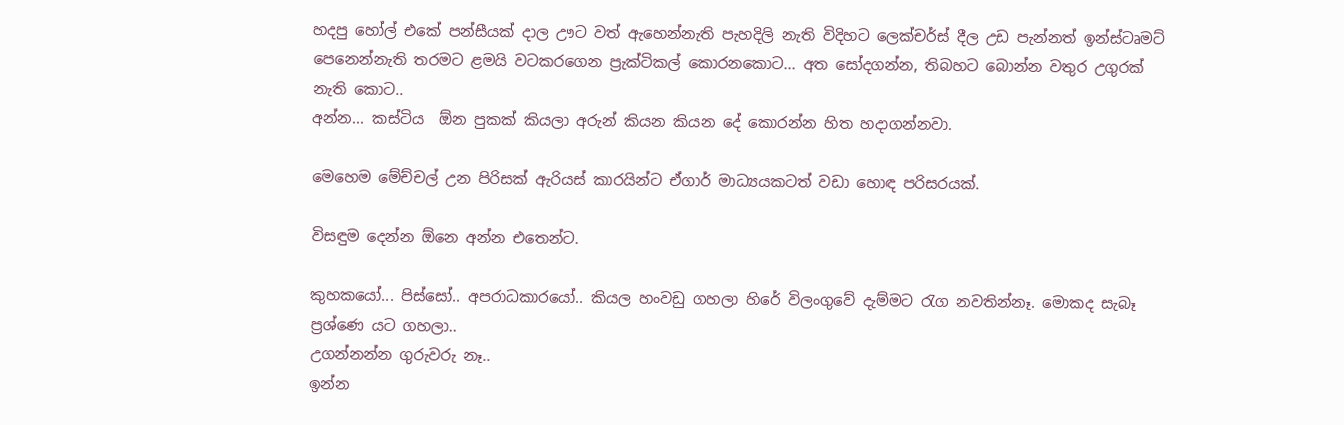හදපු හෝල් එකේ පන්සීයක් දාල ඌට වත් ඇහෙන්නැති පැහදිලි නැති විදිහට ලෙක්චර්ස් දීල උඩ පැන්නත් ඉන්ස්ටෘමට් පෙනෙන්නැති තරමට ළමයි වටකරගෙන ප්‍රැක්ටිකල් කොරනකොට... අත සෝදගන්න, තිබහට බොන්න වතුර උගුරක් නැති කොට..
අන්න... කස්ටිය  ඕන පුකක් කියලා අරුන් කියන කියන දේ කොරන්න හිත හදාගන්නවා.

මෙහෙම මේච්චල් උන පිරිසක් ඇරියස් කාරයින්ට ඒගාර් මාධ්‍යයකටත් වඩා හොඳ පරිසරයක්.

විසඳුම දෙන්න ඕනෙ අන්න එතෙන්ට.

කුහකයෝ... පිස්සෝ.. අපරාධකාරයෝ.. කියල හංවඩු ගහලා හිරේ විලංගුවේ දැම්මට රැග නවතින්නෑ. මොකද සැබෑ ප්‍රශ්ණෙ යට ගහලා..
උගන්නන්න ගුරුවරු නෑ..
ඉන්න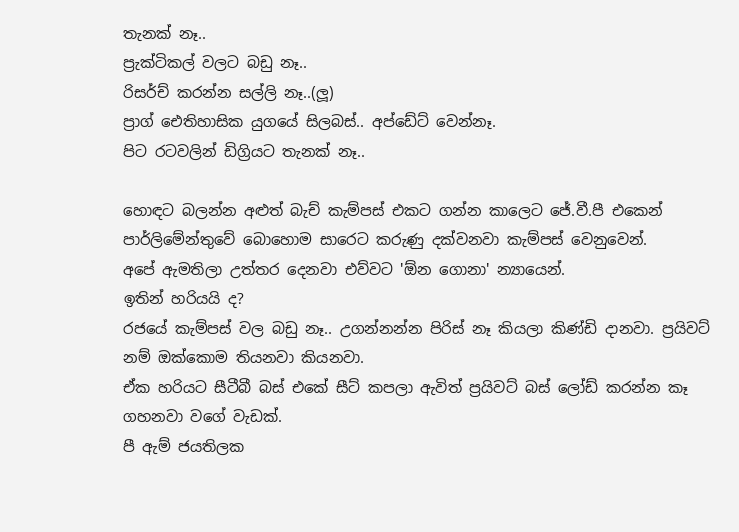තැනක් නෑ..
ප්‍රැක්ටිකල් වලට බඩු නෑ..
රිසර්ච් කරන්න සල්ලි නෑ..(ලූ)
ප්‍රාග් ඓතිහාසික යුගයේ සිලබස්.. අප්ඩේට් වෙන්නෑ.
පිට රටවලින් ඩිග්‍රියට තැනක් නෑ..

හොඳට බලන්න අළුත් බැච් කැම්පස් එකට ගන්න කාලෙට ජේ.වී.පී එකෙන් පාර්ලිමේන්තුවේ බොහොම සාරෙට කරුණු දක්වනවා කැම්පස් වෙනුවෙන්.
අපේ ඇමතිලා උත්තර දෙනවා එව්වට 'ඕන ගොනා' න්‍යායෙන්.
ඉතින් හරියයි ද?
රජයේ කැම්පස් වල බඩු නෑ.. උගන්නන්න පිරිස් නෑ කියලා කිණ්ඩි දානවා. ප්‍රයිවට් නම් ඔක්කොම තියනවා කියනවා.
ඒක හරියට සීටීබී බස් එකේ සීට් කපලා ඇවිත් ප්‍රයිවට් බස් ලෝඩ් කරන්න කෑ ගහනවා වගේ වැඩක්.
පී ඇම් ජයතිලක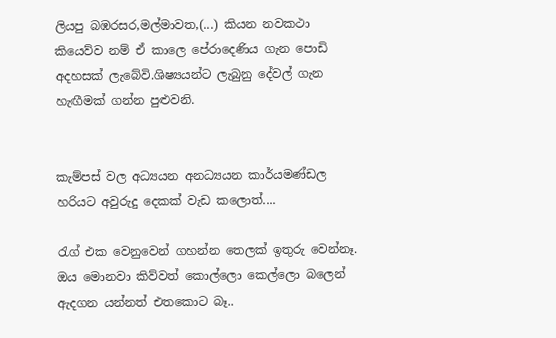ලියපු බඹරසර,මල්මාවත,(...) කියන නවකථා කියෙව්ව නම් ඒ කාලෙ පේරාදෙණිය ගැන පොඩි අදහසක් ලැබේවි.ශිෂ්‍යයන්ට ලැබුනු දේවල් ගැන හැඟීමක් ගන්න පුළුවනි.


කැම්පස් වල අධ්‍යයන අනධ්‍යයන කාර්යමණ්ඩල හරියට අවුරුදු දෙකක් වැඩ කලොත්....

රැග් එක වෙනුවෙන් ගහන්න තෙලක් ඉතුරු වෙන්නෑ.
ඔය මොනවා කිව්වත් කොල්ලො කෙල්ලො බලෙන් ඇදගන යන්නත් එතකොට බෑ..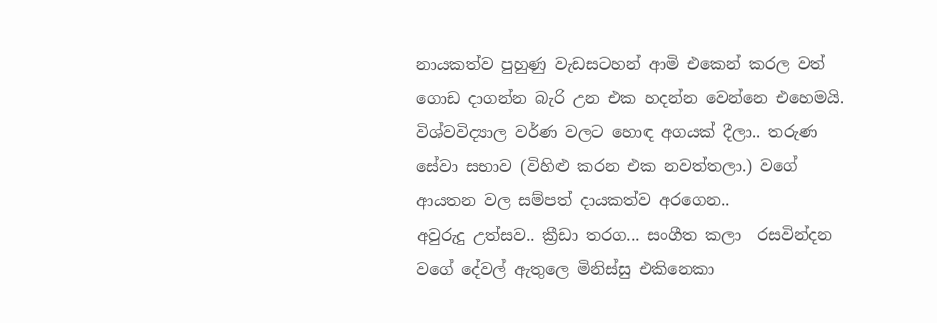නායකත්ව පුහුණු වැඩසටහන් ආමි එකෙන් කරල වත් ගොඩ දාගන්න බැරි උන එක හදන්න වෙන්නෙ එහෙමයි.
විශ්වවිද්‍යාල වර්ණ වලට හොඳ අගයක් දීලා.. තරුණ සේවා සභාව (විහිළු කරන එක නවත්තලා.) වගේ ආයතන වල සම්පත් දායකත්ව අරගෙන..
අවුරුදු උත්සව.. ක්‍රීඩා තරග... සංගීත කලා  රසවින්දන වගේ දේවල් ඇතුලෙ මිනිස්සු එකිනෙකා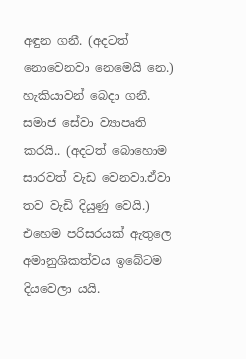අඳුන ගනී. (අදටත් නොවෙනවා නෙමෙයි නෙ.) හැකියාවන් බෙදා ගනී. සමාජ සේවා ව්‍යාපෘති කරයි.. (අදටත් බොහොම සාරවත් වැඩ වෙනවා.ඒවා තව වැඩි දියුණු වෙයි.)
එහෙම පරිසරයක් ඇතුලෙ අමානුශිකත්වය ඉබේටම දියවෙලා යයි.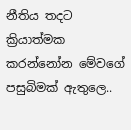නීතිය තදට ක්‍රියාත්මක කරන්නෝන මේවගේ පසුබිමක් ඇතුලෙ..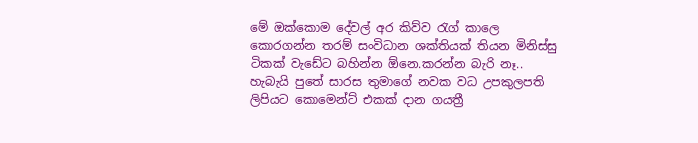මේ ඔක්කොම දේවල් අර කිව්ව රැග් කාලෙ කොරගන්න තරම් සංවිධාන ශක්තියක් තියන මිනිස්සු ටිකක් වැඩේට බහින්න ඕනෙ.කරන්න බැරි නෑ..
හැබැයි පුතේ සාරස තුමාගේ නවක වධ උපකුලපති ලිපියට කොමෙන්ට් එකක් දාන ගයත්‍රී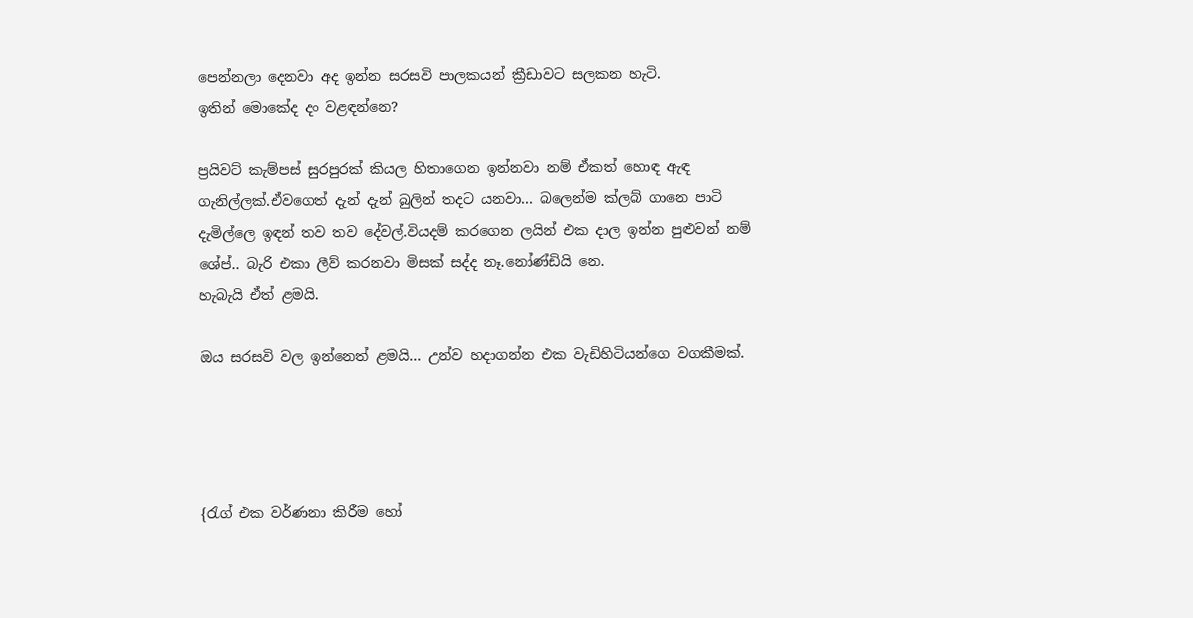පෙන්නලා දෙනවා අද ඉන්න සරසවි පාලකයන් ක්‍රීඩාවට සලකන හැටි.
ඉතින් මොකේද දං වළඳන්නෙ?

ප්‍රයිවට් කැම්පස් සුරපුරක් කියල හිතාගෙන ඉන්නවා නම් ඒකත් හොඳ ඇඳ ගැනිල්ලක්.ඒවගෙත් දැන් දැන් බුලින් තදට යනවා... බලෙන්ම ක්ලබ් ගානෙ පාටි දැමිල්ලෙ ඉඳන් තව තව දේවල්.වියදම් කරගෙන ලයින් එක දාල ඉන්න පුළුවන් නම් ශේප්.. බැරි එකා ලීව් කරනවා මිසක් සද්ද නෑ.නෝණ්ඩියි නෙ.
හැබැයි ඒත් ළමයි.

ඔය සරසවි වල ඉන්නෙත් ළමයි... උන්ව හදාගන්න එක වැඩිහිටියන්ගෙ වගකීමක්.




{රැග් එක වර්ණනා කිරීම හෝ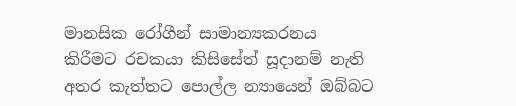මානසික රෝගීන් සාමාන්‍යකරනය කිරීමට රචකයා කිසිසේත් සූදානම් නැති අතර කැත්තට පොල්ල න්‍යායෙන් ඔබ්බට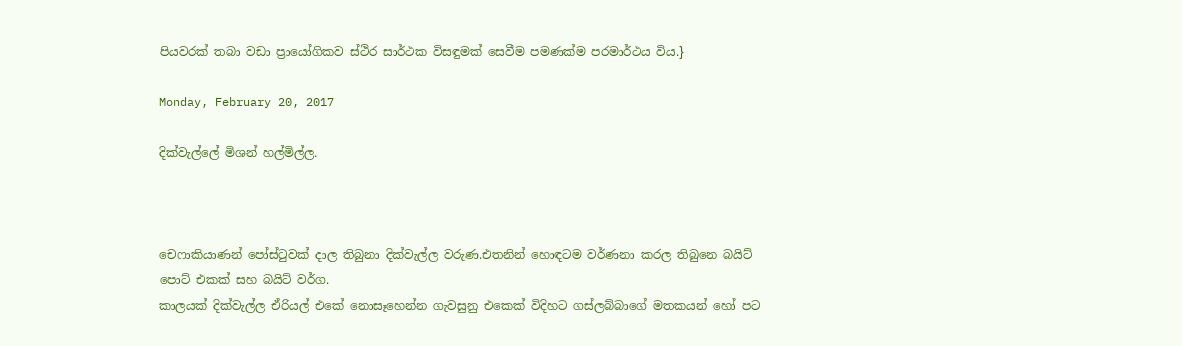පියවරක් තබා වඩා ප්‍රායෝගිකව ස්ථිර සාර්ථක විසඳුමක් සෙවීම පමණක්ම පරමාර්ථය විය.}

Monday, February 20, 2017

දික්වැල්ලේ මිශන් හල්මිල්ල.



චෙෆාකියාණන් පෝස්ටුවක් දාල තිබුනා දික්වැල්ල වරුණ.එතනින් හොඳටම වර්ණනා කරල තිබුනෙ බයිට් පොට් එකක් සහ බයිට් වර්ග.
කාලයක් දික්වැල්ල ඒරියල් එකේ නොසෑහෙන්න ගැවසුනු එකෙක් විදිහට ගස්ලබ්බාගේ මතකයන් හෝ පට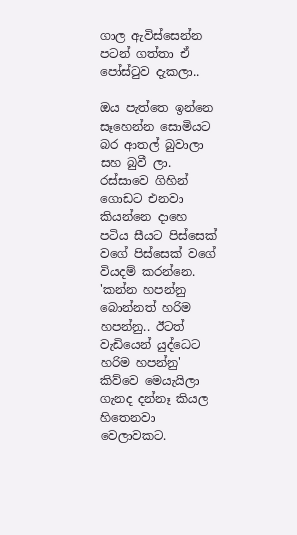ගාල ඇවිස්සෙන්න පටන් ගත්තා ඒ පෝස්ටුව දැකලා..

ඔය පැත්තෙ ඉන්නෙ සෑහෙන්න සොමියට බර ආතල් බුවාලා සහ බුවී ලා. රස්සාවෙ ගිහින් ගොඩට එනවා කියන්නෙ දාහෙ පටිය සීයට පිස්සෙක් වගේ පිස්සෙක් වගේ වියදම් කරන්නෙ.
'කන්න හපන්නු බොන්නත් හරිම හපන්නු.. ඊටත් වැඩියෙන් යුද්ධෙට හරිම හපන්නු'
කිව්වෙ මෙයැයිලා ගැනද දන්නෑ කියල හිතෙනවා වෙලාවකට.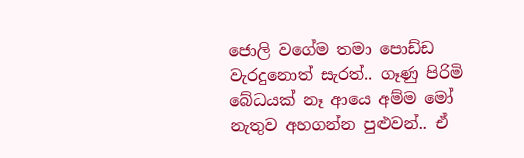ජොලි වගේම තමා පොඩ්ඩ වැරදුනොත් සැරත්.. ගෑණු පිරිමි බේධයක් නෑ ආයෙ අම්ම මෝ නැතුව අහගන්න පුළුවන්.. ඒ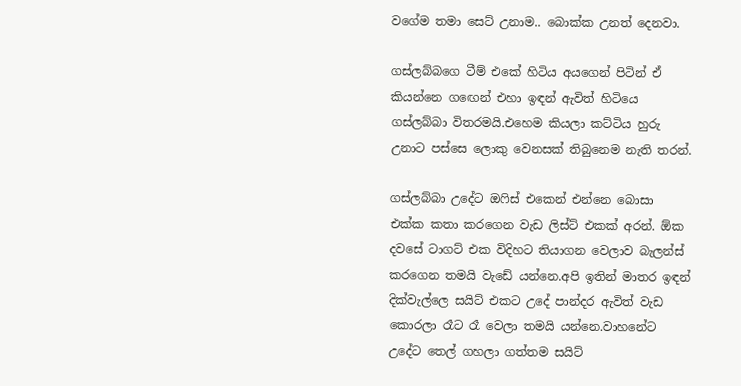වගේම තමා සෙට් උනාම.. බොක්ක උනත් දෙනවා.

ගස්ලබ්බගෙ ටීම් එකේ හිටිය අයගෙන් පිටින් ඒ කියන්නෙ ගඟෙන් එහා ඉඳන් ඇවිත් හිටියෙ ගස්ලබ්බා විතරමයි.එහෙම කියලා කට්ටිය හුරු උනාට පස්සෙ ලොකු වෙනසක් තිබුනෙම නැති තරන්.

ගස්ලබ්බා උදේට ඔෆිස් එකෙන් එන්නෙ බොසා එක්ක කතා කරගෙන වැඩ ලිස්ට් එකක් අරන්. ඕක දවසේ ටාගට් එක විදිහට තියාගන වෙලාව බැලන්ස් කරගෙන තමයි වැඩේ යන්නෙ.අපි ඉතින් මාතර ඉඳන් දික්වැල්ලෙ සයිට් එකට උදේ පාන්දර ඇවිත් වැඩ කොරලා රෑට රෑ වෙලා තමයි යන්නෙ.වාහනේට උදේට තෙල් ගහලා ගත්තම සයිට්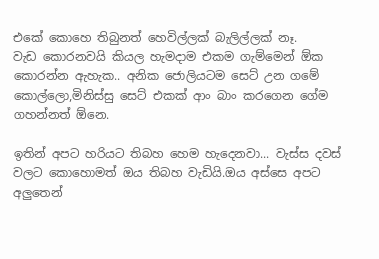එකේ කොහෙ තිබුනත් හෙවිල්ලක් බැලිල්ලක් නෑ.
වැඩ කොරනවයි කියල හැමදාම එකම ගැම්මෙන් ඕක කොරන්න ඇහැක.. අනික ජොලියටම සෙට් උන ගමේ කොල්ලො,මිනිස්සු සෙට් එකක් ආං බාං කරගෙන ගේම ගහන්නත් ඕනෙ.

ඉතින් අපට හරියට තිබහ හෙම හැදෙනවා... වැස්ස දවස් වලට කොහොමත් ඔය තිබහ වැඩියි.ඔය අස්සෙ අපට අලුතෙන්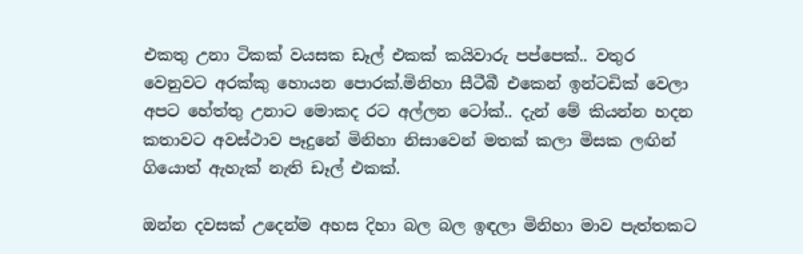එකතු උනා ටිකක් වයසක ඩෑල් එකක් කයිවාරු පප්පෙක්.. වතුර වෙනුවට අරක්කු හොයන පොරක්.මිනිහා සීටීබී එකෙන් ඉන්ටඩික් වෙලා අපට හේත්තු උනාට මොකද රට අල්ලන ටෝක්.. දැන් මේ කියන්න හදන කතාවට අවස්ථාව පෑදුනේ මිනිහා නිසාවෙන් මතක් කලා මිසක ලඟින් ගියොත් ඇහැක් නැති ඩෑල් එකක්.

ඔන්න දවසක් උදෙන්ම අහස දිහා බල බල ඉඳලා මිනිහා මාව පැත්තකට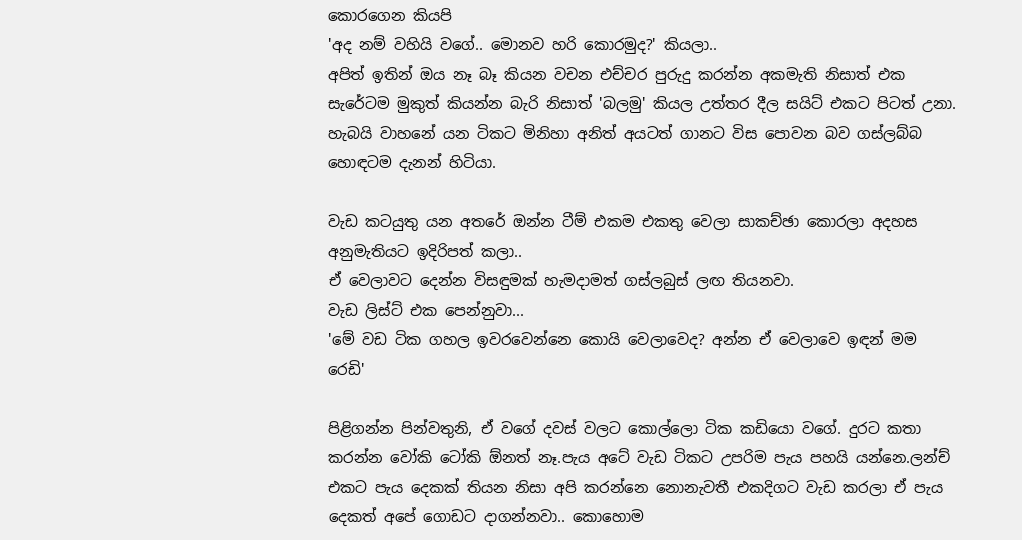කොරගෙන කියපි
'අද නම් වහියි වගේ.. මොනව හරි කොරමුද?' කියලා..
අපිත් ඉතින් ඔය නෑ බෑ කියන වචන එච්චර පුරුදු කරන්න අකමැති නිසාත් එක සැරේටම මුකුත් කියන්න බැරි නිසාත් 'බලමු' කියල උත්තර දීල සයිට් එකට පිටත් උනා.
හැබයි වාහනේ යන ටිකට මිනිහා අනිත් අයටත් ගානට විස පොවන බව ගස්ලබ්බ හොඳටම දැනන් හිටියා.

වැඩ කටයුතු යන අතරේ ඔන්න ටීම් එකම එකතු වෙලා සාකච්ඡා කොරලා අදහස අනුමැතියට ඉදිරිපත් කලා..
ඒ වෙලාවට දෙන්න විසඳුමක් හැමදාමත් ගස්ලබුස් ලඟ තියනවා.
වැඩ ලිස්ට් එක පෙන්නුවා...
'මේ වඩ ටික ගහල ඉවරවෙන්නෙ කොයි වෙලාවෙද? අන්න ඒ වෙලාවෙ ඉඳන් මම රෙඩි'

පිළිගන්න පින්වතුනි, ඒ වගේ දවස් වලට කොල්ලො ටික කඩියො වගේ. දුරට කතා කරන්න වෝකි ටෝකි ඕනත් නෑ.පැය අටේ වැඩ ටිකට උපරිම පැය පහයි යන්නෙ.ලන්ච් එකට පැය දෙකක් තියන නිසා අපි කරන්නෙ නොනැවතී එකදිගට වැඩ කරලා ඒ පැය දෙකත් අපේ ගොඩට දාගන්නවා.. කොහොම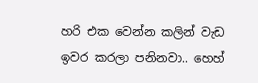හරි එක වෙන්න කලින් වැඩ ඉවර කරලා පනිනවා.. හෙහ්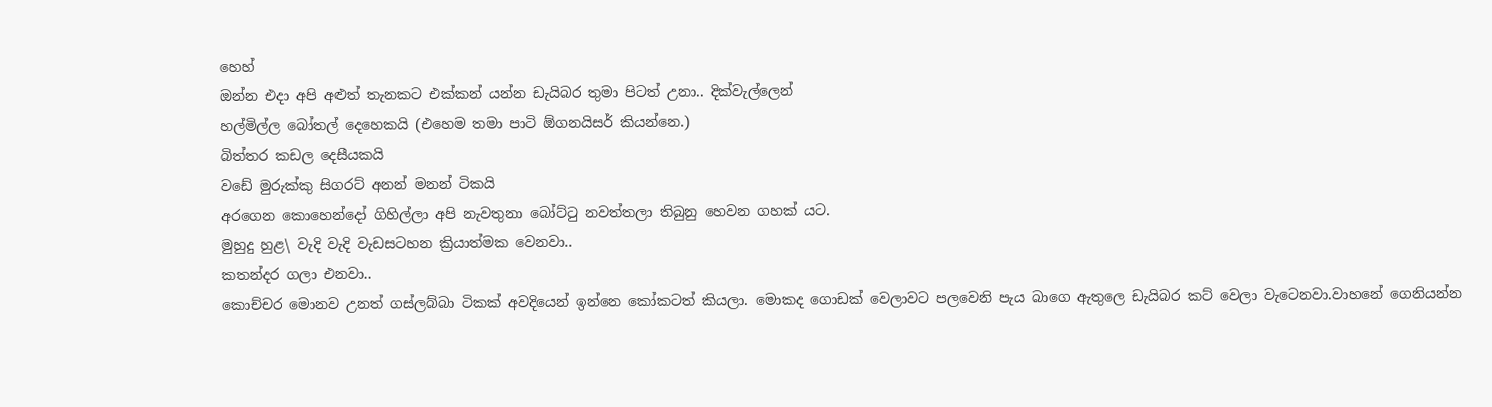හෙහ්
ඔන්න එදා අපි අළුත් තැනකට එක්කන් යන්න ඩැයිබර තුමා පිටත් උනා.. දික්වැල්ලෙන්
හල්මිල්ල බෝතල් දෙහෙකයි (එහෙම තමා පාටි ඕගනයිසර් කියන්නෙ.)
බිත්තර කඩල දෙසීයකයි
වඩේ මුරුක්කු සිගරට් අනන් මනන් ටිකයි
අරගෙන කොහෙන්දෝ ගිහිල්ලා අපි නැවතුනා බෝට්ටු නවත්තලා තිබුනු හෙවන ගහක් යට.
මුහුදු හුළ\ වැදි වැදි වැඩසටහන ක්‍රියාත්මක වෙනවා..
කතන්දර ගලා එනවා..
කොච්චර මොනව උනත් ගස්ලබ්බා ටිකක් අවදියෙන් ඉන්නෙ කෝකටත් කියලා. මොකද ගොඩක් වෙලාවට පලවෙනි පැය බාගෙ ඇතුලෙ ඩැයිබර කට් වෙලා වැටෙනවා.වාහනේ ගෙනියන්න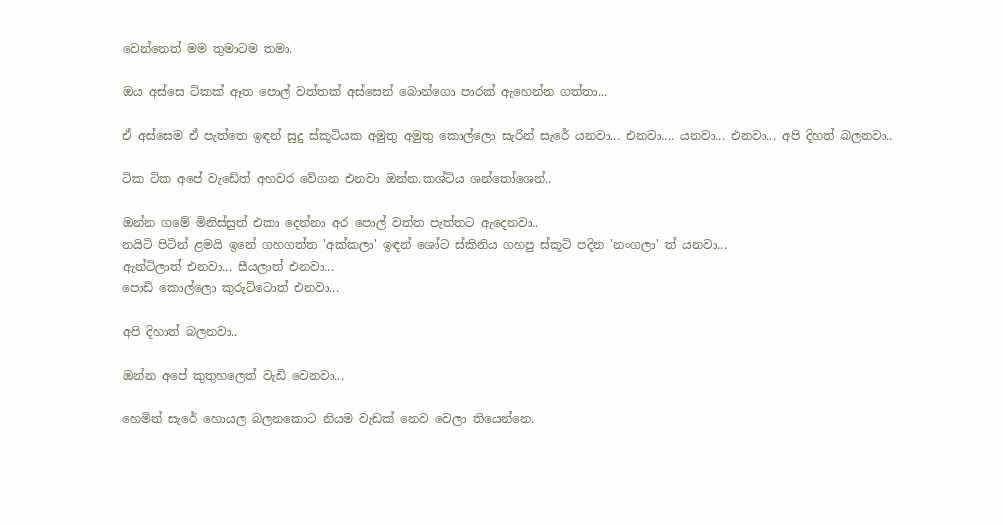වෙන්නෙත් මම තුමාටම තමා.

ඔය අස්සෙ ටිකක් ඈත පොල් වත්තක් අස්සෙන් බොන්ගො පාරක් ඇහෙන්න ගත්තා...

ඒ අස්සෙම ඒ පැත්තෙ ඉඳන් සුදු ස්කූටියක අමුතු අමුතු කොල්ලො සැරින් සැරේ යනවා... එනවා.... යනවා... එනවා... අපි දිහත් බලනවා..

ටික ටික අපේ වැඩේත් අහවර වේගන එනවා ඔන්න.කශ්ටිය ශන්තෝශෙන්..

ඔන්න ගමේ මිනිස්සුත් එකා දෙන්නා අර පොල් වත්ත පැත්තට ඇදෙනවා..
නයිටි පිටින් ළමයි ඉනේ ගහගත්ත 'අක්කලා' ඉඳන් ශෝට ස්කිනිය ගහපු ස්කූටි පදින 'නංගලා' ත් යනවා...
ඇන්ටිලාත් එනවා... සීයලාත් එනවා...
පොඩි කොල්ලො කුරුට්ටොත් එනවා...

අපි දිහාත් බලනවා..

ඔන්න අපේ කුතුහලෙත් වැඩි වෙනවා...

හෙමින් සැරේ හොයල බලනකොට නියම වැඩක් නෙව වෙලා තියෙන්නෙ.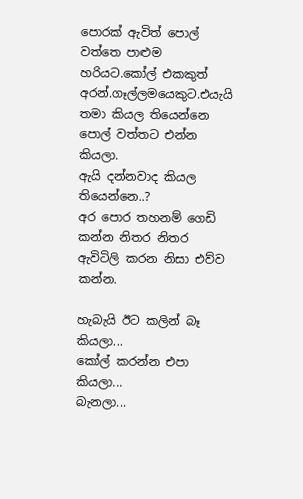පොරක් ඇවිත් පොල් වත්තෙ පාළුම හරියට.කෝල් එකකුත් අරන්.ගෑල්ලමයෙකුට.එයැයි තමා කියල තියෙන්නෙ පොල් වත්තට එන්න කියලා.
ඇයි දන්නවාද කියල තියෙන්නෙ..?
අර පොර තහනම් ගෙඩි කන්න නිතර නිතර ඇවිටිලි කරන නිසා එව්ව කන්න.

හැබැයි ඊට කලින් බෑ කියලා...
කෝල් කරන්න එපා කියලා...
බැනලා...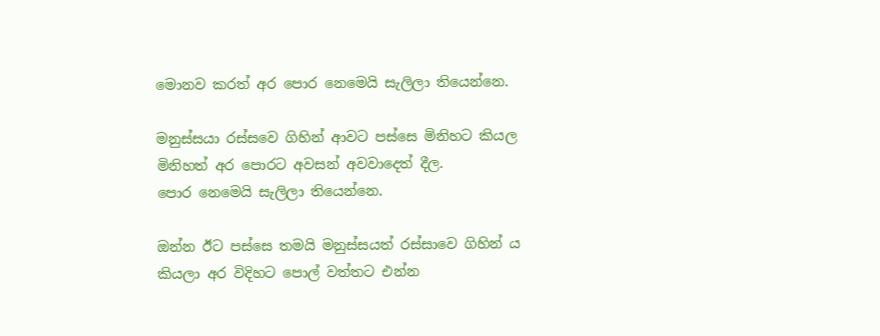මොනව කරත් අර පොර නෙමෙයි සැලිලා තියෙන්නෙ.

මනුස්සයා රස්සවෙ ගිහින් ආවට පස්සෙ මිනිහට කියල මිනිහත් අර පොරට අවසන් අවවාදෙත් දීල.
පොර නෙමෙයි සැලිලා තියෙන්නෙ.

ඔන්න ඊට පස්සෙ තමයි මනුස්සයත් රස්සාවෙ ගිහින් ය කියලා අර විදිහට පොල් වත්තට එන්න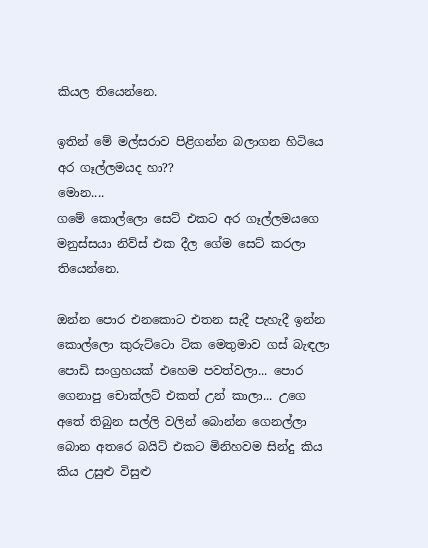කියල තියෙන්නෙ.

ඉතින් මේ මල්සරාව පිළිගන්න බලාගන හිටියෙ අර ගෑල්ලමයද හා??
මොන....
ගමේ කොල්ලො සෙට් එකට අර ගෑල්ලමයගෙ මනුස්සයා නිව්ස් එක දීල ගේම සෙට් කරලා තියෙන්නෙ.

ඔන්න පොර එනකොට එතන සැදී පැහැදී ඉන්න කොල්ලො කුරුට්ටො ටික මෙතුමාව ගස් බැඳලා පොඩි සංග්‍රහයක් එහෙම පවත්වලා... පොර ගෙනාපු චොක්ලට් එකත් උන් කාලා... උගෙ අතේ තිබුන සල්ලි වලින් බොන්න ගෙනල්ලා බොන අතරෙ බයිට් එකට මිනිහවම සින්දු කිය කිය උසුළු විසුළු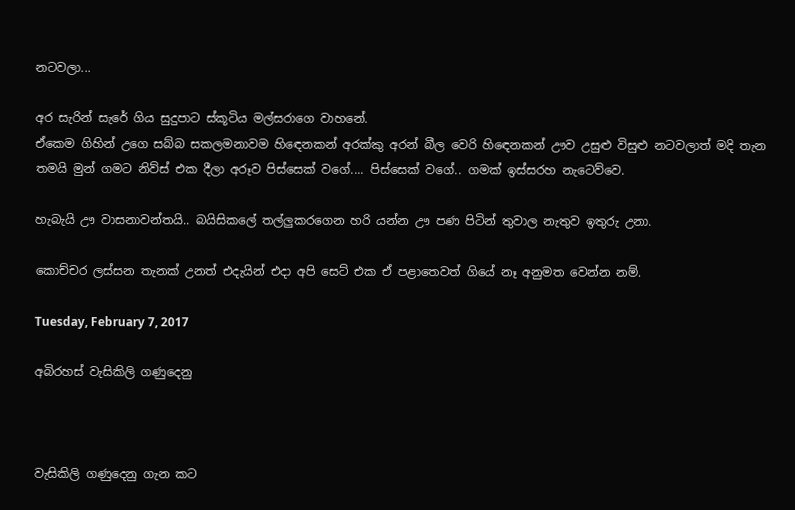නටවලා...

අර සැරින් සැරේ ගිය සුදුපාට ස්කූටිය මල්සරාගෙ වාහනේ.
ඒකෙම ගිහින් උගෙ සබ්බ සකලමනාවම හිඳෙනකන් අරක්කු අරන් බීල වෙරි හිඳෙනකන් ඌව උසුළු විසුළු නටවලාත් මදි තැන තමයි මුන් ගමට නිව්ස් එක දීලා අරූව පිස්සෙක් වගේ.... පිස්සෙක් වගේ.. ගමක් ඉස්සරහ නැටෙව්වෙ.

හැබැයි ඌ වාසනාවන්තයි.. බයිසිකලේ තල්ලුකරගෙන හරි යන්න ඌ පණ පිටින් තුවාල නැතුව ඉතුරු උනා.

කොච්චර ලස්සන තැනක් උනත් එදැයින් එදා අපි සෙට් එක ඒ පළාතෙවත් ගියේ නෑ අනුමත වෙන්න නම්.

Tuesday, February 7, 2017

අබිරහස් වැසිකිලි ගණුදෙනු



වැසිකිලි ගණුදෙනු ගැන කට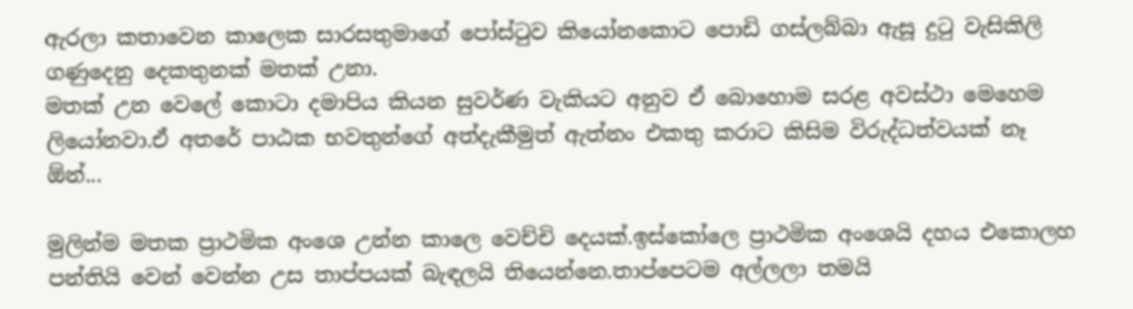ඇරලා කතාවෙන කාලෙක සාරසතුමාගේ පෝස්ටුව කියෝනකොට පොඩි ගස්ලබ්බා ඇසූ දුටු වැසිකිලි ගණුදෙනු දෙකතුනක් මතක් උනා.
මතක් උන වෙලේ කොටා දමාපිය කියන සුවර්ණ වැකියට අනුව ඒ බොහොම සරළ අවස්ථා මෙහෙම ලියෝනවා.ඒ අතරේ පාඨක භවතුන්ගේ අත්දැකීමුත් ඇත්නං එකතු කරාට කිසිම විරුද්ධත්වයක් නෑ ඕන්...

මුලින්ම මතක ප්‍රාථමික අංශෙ උන්න කාලෙ වෙච්චි දෙයක්.ඉස්කෝලෙ ප්‍රාථමික අංශෙයි දහය එකොලහ පන්තියි වෙන් වෙන්න උස තාප්පයක් බැඳලයි තියෙන්නෙ.තාප්පෙටම අල්ලලා තමයි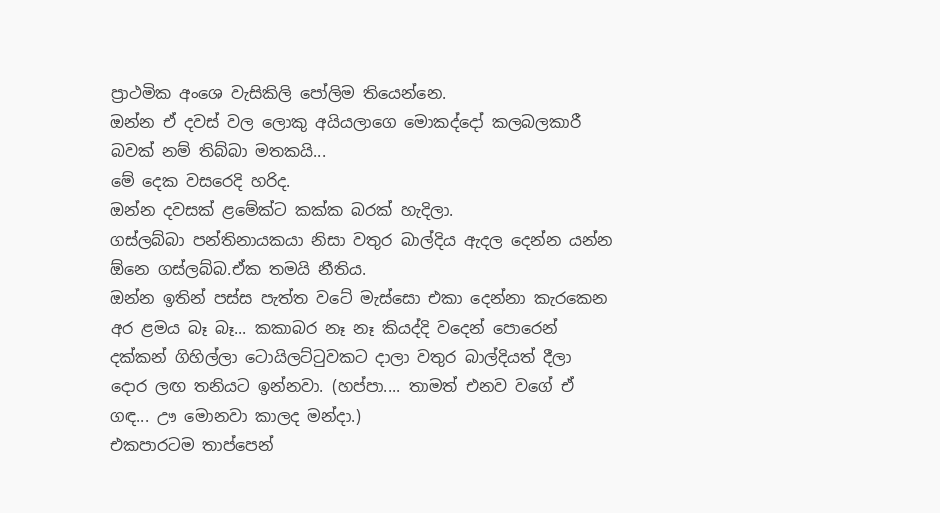ප්‍රාථමික අංශෙ වැසිකිලි පෝලිම තියෙන්නෙ.
ඔන්න ඒ දවස් වල ලොකු අයියලාගෙ මොකද්දෝ කලබලකාරී බවක් නම් තිබ්බා මතකයි...
මේ දෙක වසරෙදි හරිද.
ඔන්න දවසක් ළමේක්ට කක්ක බරක් හැදිලා.
ගස්ලබ්බා පන්තිනායකයා නිසා වතුර බාල්දිය ඇදල දෙන්න යන්න ඕනෙ ගස්ලබ්බ.ඒක තමයි නීතිය.
ඔන්න ඉතින් පස්ස පැත්ත වටේ මැස්සො එකා දෙන්නා කැරකෙන අර ළමය බෑ බෑ... කකාබර නෑ නෑ කියද්දි වදෙන් පොරෙන් දක්කන් ගිහිල්ලා ටොයිලට්ටුවකට දාලා වතුර බාල්දියත් දීලා දොර ලඟ තනියට ඉන්නවා. (හප්පා.... තාමත් එනව වගේ ඒ ගඳ... ඌ මොනවා කාලද මන්දා.)
එකපාරටම තාප්පෙන්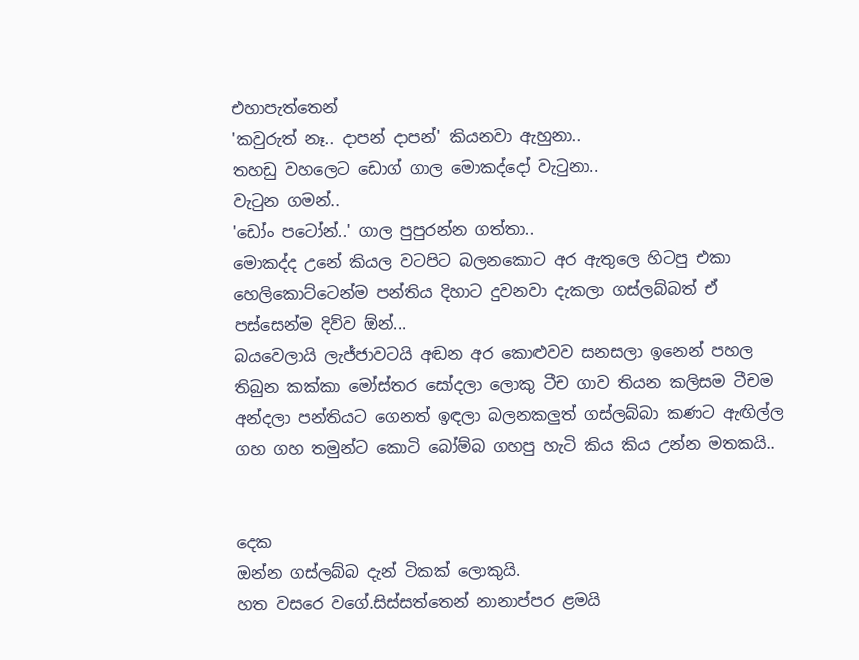එහාපැත්තෙන්
'කවුරුත් නෑ.. දාපන් දාපන්' කියනවා ඇහුනා..
තහඩු වහලෙට ඩොග් ගාල මොකද්දෝ වැටුනා..
වැටුන ගමන්..
'ඩෝං පටෝන්..' ගාල පුපුරන්න ගත්තා..
මොකද්ද උනේ කියල වටපිට බලනකොට අර ඇතුලෙ හිටපු එකා හෙලිකොට්ටෙන්ම පන්තිය දිහාට දුවනවා දැකලා ගස්ලබ්බත් ඒ පස්සෙන්ම දිව්ව ඕන්...
බයවෙලායි ලැජ්ජාවටයි අඬන අර කොළුවව සනසලා ඉනෙන් පහල තිබුන කක්කා මෝස්තර සෝදලා ලොකු ටීච ගාව තියන කලිසම ටීචම අන්දලා පන්තියට ගෙනත් ඉඳලා බලනකලුත් ගස්ලබ්බා කණට ඇඟිල්ල ගහ ගහ තමුන්ට කොටි බෝම්බ ගහපු හැටි කිය කිය උන්න මතකයි..


දෙක
ඔන්න ගස්ලබ්බ දැන් ටිකක් ලොකුයි.
හත වසරෙ වගේ.සිස්සත්තෙන් නානාප්පර ළමයි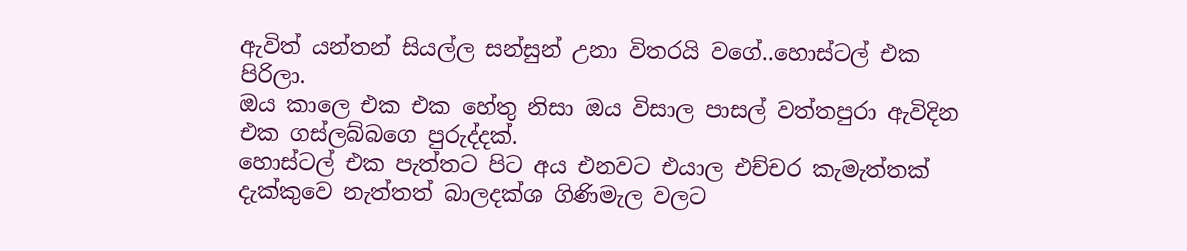ඇවිත් යන්තන් සියල්ල සන්සුන් උනා විතරයි වගේ..හොස්ටල් එක පිරිලා.
ඔය කාලෙ එක එක හේතු නිසා ඔය විසාල පාසල් වත්තපුරා ඇවිදින එක ගස්ලබ්බගෙ පුරුද්දක්.
හොස්ටල් එක පැත්තට පිට අය එනවට එයාල එච්චර කැමැත්තක් දැක්කුවෙ නැත්තත් බාලදක්ශ ගිණිමැල වලට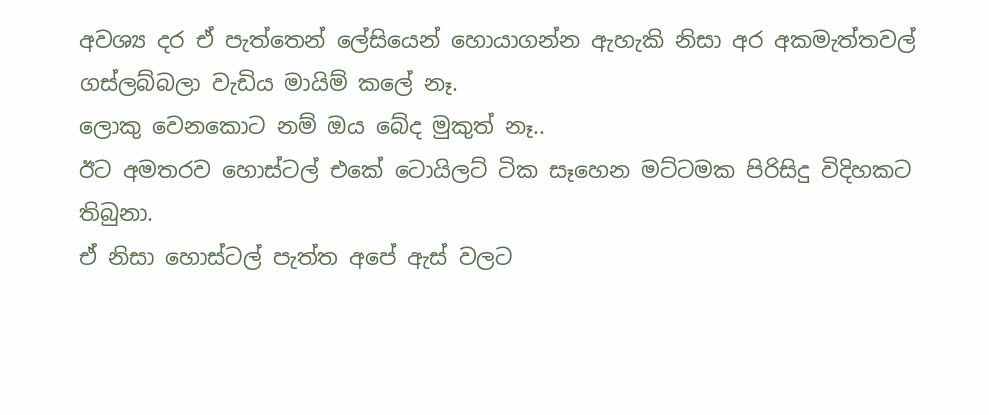අවශ්‍ය දර ඒ පැත්තෙන් ලේසියෙන් හොයාගන්න ඇහැකි නිසා අර අකමැත්තවල් ගස්ලබ්බලා වැඩිය මායිම් කලේ නෑ.
ලොකු වෙනකොට නම් ඔය බේද මුකුත් නෑ..
ඊට අමතරව හොස්ටල් එකේ ටොයිලට් ටික සෑහෙන මට්ටමක පිරිසිදු විදිහකට තිබුනා.
ඒ නිසා හොස්ටල් පැත්ත අපේ ඇස් වලට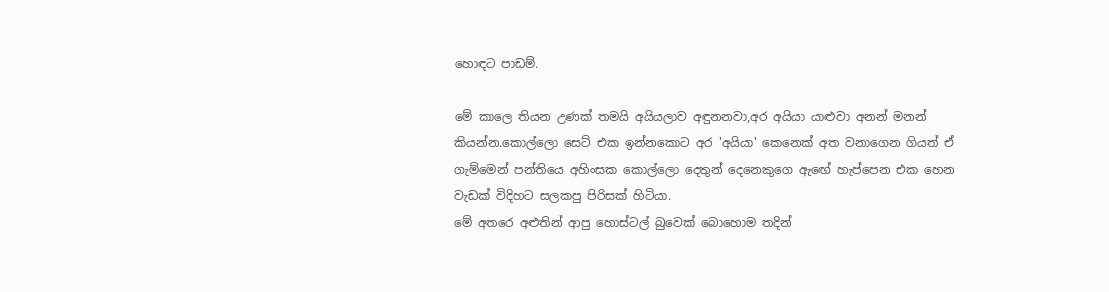හොඳට පාඩම්.

මේ කාලෙ තියන උණක් තමයි අයියලාව අඳුනනවා,අර අයියා යාළුවා අනන් මනන් කියන්න.කොල්ලො සෙට් එක ඉන්නකොට අර 'අයියා' කෙනෙක් අත වනාගෙන ගියත් ඒ ගැම්මෙන් පන්තියෙ අහිංසක කොල්ලො දෙතුන් දෙනෙකුගෙ ඇඟේ හැප්පෙන එක හෙන වැඩක් විදිහට සලකපු පිරිසක් හිටියා.
මේ අතරෙ අළුතින් ආපු හොස්ටල් බුවෙක් බොහොම තදින්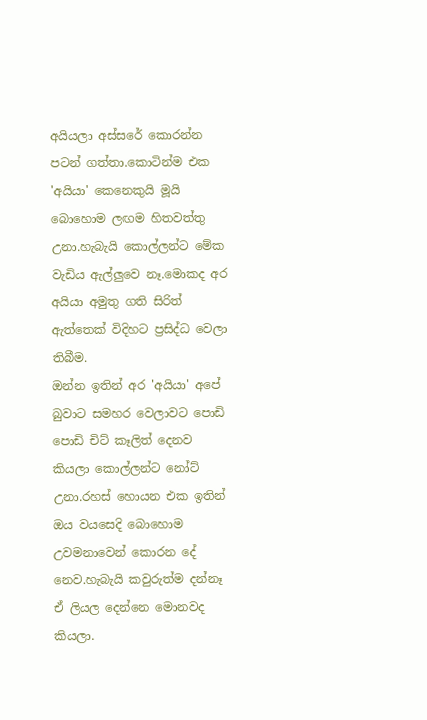අයියලා අස්සරේ කොරන්න පටන් ගත්තා.කොටින්ම එක 'අයියා' කෙනෙකුයි මූයි බොහොම ලඟම හිතවත්තු උනා.හැබැයි කොල්ලන්ට මේක වැඩිය ඇල්ලුවෙ නෑ.මොකද අර අයියා අමුතු ගති සිරිත් ඇත්තෙක් විදිහට ප්‍රසිද්ධ වෙලා තිබීම.
ඔන්න ඉතින් අර 'අයියා' අපේ බුවාට සමහර වෙලාවට පොඩි පොඩි චිට් කෑලිත් දෙනව කියලා කොල්ලන්ට නෝට් උනා.රහස් හොයන එක ඉතින් ඔය වයසෙදි බොහොම උවමනාවෙන් කොරන දේ නෙව.හැබැයි කවුරුත්ම දන්නෑ ඒ ලියල දෙන්නෙ මොනවද කියලා.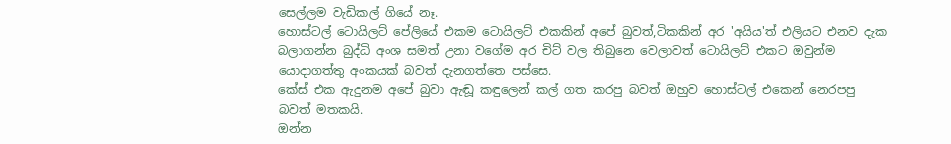සෙල්ලම වැඩිකල් ගියේ නෑ.
හොස්ටල් ටොයිලට් පේලියේ එකම ටොයිලට් එකකින් අපේ බුවත්,ටිකකින් අර 'අයිය'ත් එලියට එනව දැක බලාගන්න බුද්ධි අංශ සමත් උනා වගේම අර චිට් වල තිබුනෙ වෙලාවත් ටොයිලට් එකට ඔවුන්ම යොදාගත්තු අංකයක් බවත් දැනගත්තෙ පස්සෙ.
කේස් එක ඇදුනම අපේ බුවා ඇඬූ කඳුලෙන් කල් ගත කරපු බවත් ඔහුව හොස්ටල් එකෙන් නෙරපපු බවත් මතකයි.
ඔන්න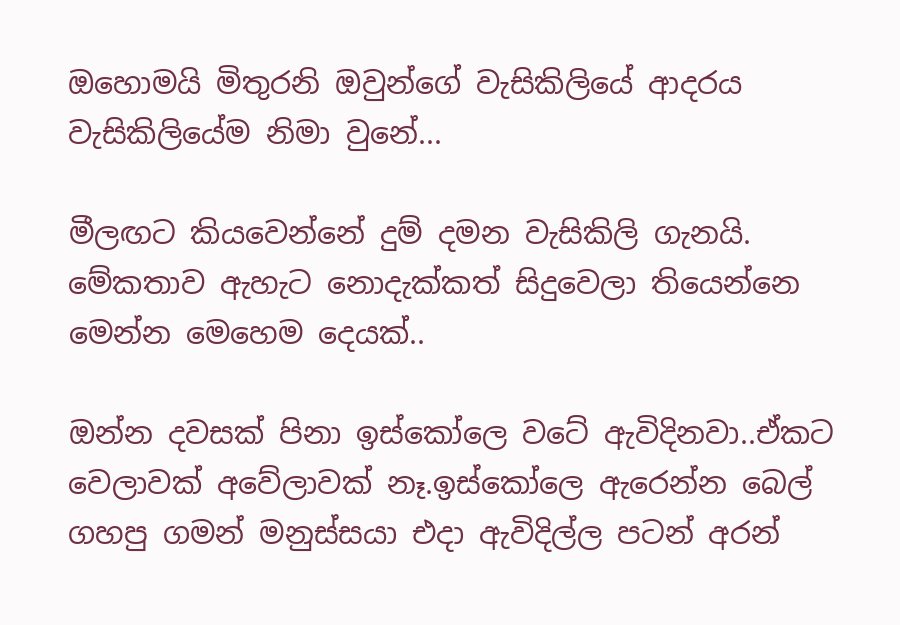ඔහොමයි මිතුරනි ඔවුන්ගේ වැසිකිලියේ ආදරය වැසිකිලියේම නිමා වුනේ...

මීලඟට කියවෙන්නේ දුම් දමන වැසිකිලි ගැනයි.
මේකතාව ඇහැට නොදැක්කත් සිදුවෙලා තියෙන්නෙ මෙන්න මෙහෙම දෙයක්..

ඔන්න දවසක් පිනා ඉස්කෝලෙ වටේ ඇවිදිනවා..ඒකට වෙලාවක් අවේලාවක් නෑ.ඉස්කෝලෙ ඇරෙන්න බෙල් ගහපු ගමන් මනුස්සයා එදා ඇවිදිල්ල පටන් අරන්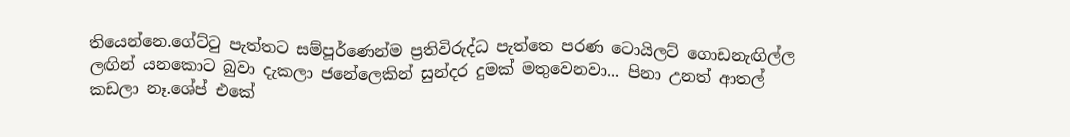තියෙන්නෙ.ගේට්ටු පැත්තට සම්පූර්ණෙන්ම ප්‍රතිවිරුද්ධ පැත්තෙ පරණ ටොයිලට් ගොඩනැඟිල්ල ලඟින් යනකොට බුවා දැකලා ජනේලෙකින් සුන්දර දුමක් මතුවෙනවා... පිනා උනත් ආතල් කඩලා නෑ.ශේප් එකේ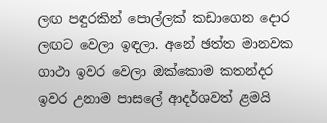ලඟ පඳුරකින් පොල්ලක් කඩාගෙන දොර ලඟට වෙලා ඉඳලා. අනේ ඡත්ත මානවක ගාථා ඉවර වෙලා ඔක්කොම කතන්දර ඉවර උනාම පාසලේ ආදර්ශවත් ළමයි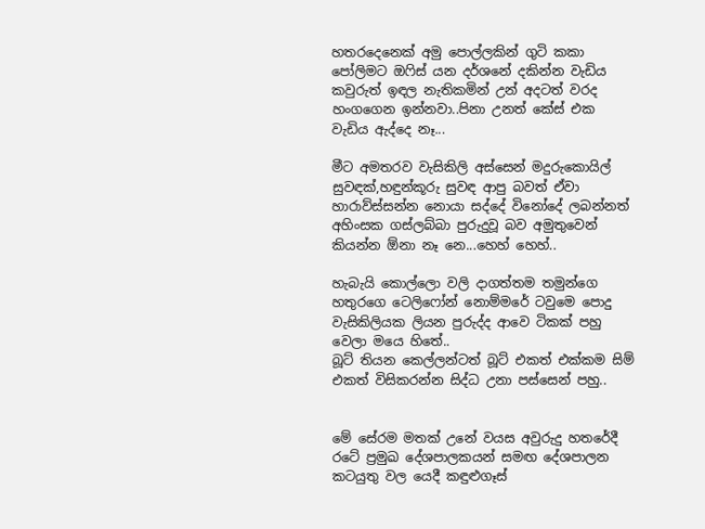හතරදෙනෙක් අමු පොල්ලකින් ගුටි කකා පෝලිමට ඔෆිස් යන දර්ශනේ දකින්න වැඩිය කවුරුත් ඉඳල නැතිකමින් උන් අදටත් වරද හංගගෙන ඉන්නවා..පිනා උනත් කේස් එක වැඩිය ඇද්දෙ නෑ...

මීට අමතරව වැසිකිලි අස්සෙන් මදුරුකොයිල් සුවඳක්,හඳුන්කූරු සුවඳ ආපු බවත් ඒවා හාරාව්ස්සන්න නොයා සද්දේ විනෝදේ ලබන්නත් අහිංසක ගස්ලබ්බා පුරුදුවූ බව අමුතුවෙන් කියන්න ඕනා නෑ නෙ...හෙහ් හෙහ්..

හැබැයි කොල්ලො වලි දාගත්තම තමුන්ගෙ හතුරගෙ ටෙලිෆෝන් නොම්මරේ ටවුමෙ පොදු වැසිකිලියක ලියන පුරුද්ද ආවෙ ටිකක් පහු වෙලා මයෙ හිතේ..
බූට් තියන කෙල්ලන්ටත් බූට් එකත් එක්කම සිම් එකත් විසිකරන්න සිද්ධ උනා පස්සෙන් පහු..


මේ සේරම මතක් උනේ වයස අවුරුදු හතරේදී රටේ ප්‍රමුඛ දේශපාලකයන් සමඟ දේශපාලන කටයුතු වල යෙදී කඳුළුගෑස්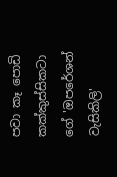පවා කෑ පොඩි කක්කුස්සිකටා ගේ 'ඔපරේශන් වැසිකිලි'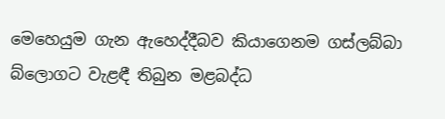මෙහෙයුම ගැන ඇහෙද්දීබව කියාගෙනම ගස්ලබ්බා බ්ලොගට වැළඳී තිබුන මළබද්ධ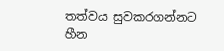තත්වය සුවකරගන්නට හීන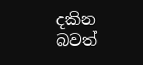දකින බවත්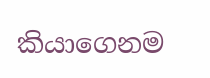කියාගෙනම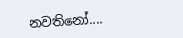නවතිනෝ....